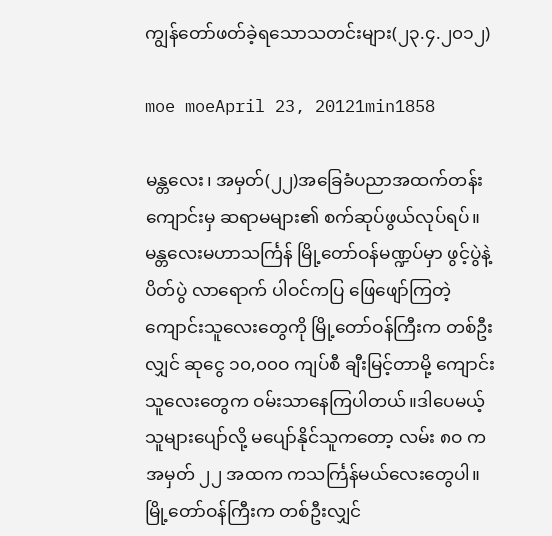ကျွန်တော်ဖတ်ခဲ့ရသောသတင်းများ(၂၃.၄.၂၀၁၂)

moe moeApril 23, 20121min1858

မန္တလေး၊ အမှတ်(၂၂)အခြေခံပညာအထက်တန်းကျောင်းမှ ဆရာမများ၏ စက်ဆုပ်ဖွယ်လုပ်ရပ်။
မန္တလေးမဟာသင်္ကြန် မြို့တော်ဝန်မဏ္ဍပ်မှာ ဖွင့်ပွဲနဲ့ ပိတ်ပွဲ လာရောက် ပါဝင်ကပြ ဖြေဖျော်ကြတဲ့ ကျောင်းသူလေးတွေကို မြို့တော်ဝန်ကြီးက တစ်ဦးလျှင် ဆုငွေ ၁၀,၀၀ဝ ကျပ်စီ ချီးမြင့်တာမို့ ကျောင်းသူလေးတွေက ဝမ်းသာနေကြပါတယ်။ဒါပေမယ့် သူများပျော်လို့ မပျော်နိုင်သူကတော့ လမ်း ၈ဝ က အမှတ် ၂၂ အထက ကသင်္ကြန်မယ်လေးတွေပါ။ မြို့တော်ဝန်ကြီးက တစ်ဦးလျှင်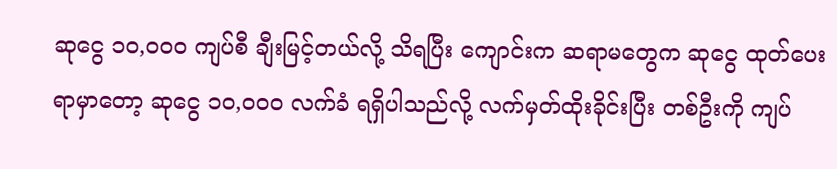ဆုငွေ ၁၀,၀၀ဝ ကျပ်စီ ချီးမြင့်တယ်လို့ သိရပြီး ကျောင်းက ဆရာမတွေက ဆုငွေ ထုတ်ပေးရာမှာတော့ ဆုငွေ ၁၀,၀၀ဝ လက်ခံ ရရှိပါသည်လို့ လက်မှတ်ထိုးခိုင်းပြီး တစ်ဦးကို ကျပ်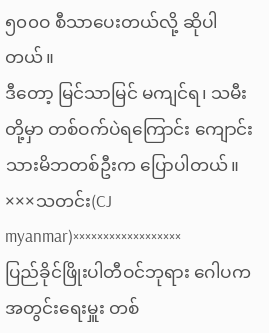၅၀၀ဝ စီသာပေးတယ်လို့ ဆိုပါတယ်။
ဒီတော့ မြင်သာမြင် မကျင်ရ၊ သမီးတို့မှာ တစ်ဝက်ပဲရကြောင်း ကျောင်းသားမိဘတစ်ဦးက ပြောပါတယ်။
×××သတင်း(CJ myanmar)××××××××××××××××××
ပြည်ခိုင်ဖြိုးပါတီဝင်ဘုရား ဂေါပကအတွင်းရေးမှူး တစ်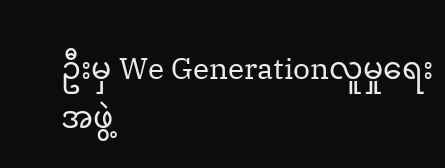ဦးမှ We Generationလူမှုရေးအဖွဲ့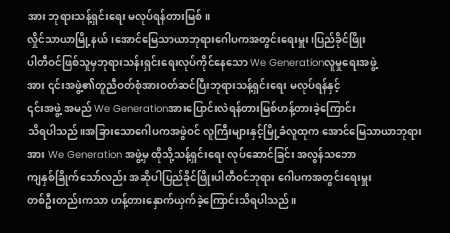အား ဘုရားသန့်ရှင်းရေး မလုပ်ရန်တားမြစ်။
လှိုင်သာယာမြို့နယ်၊အောင်မြေသာယာဘုရားဂေါပကအတွင်းရေးမှူး၊ပြည်ခိုင်ဖြိုး
ပါတီဝင်ဖြစ်သူမှဘုရားသန်းရှင်းရေးလုပ်ကိုင်နေသော We Generationလူမှုရေးအဖွဲ့
အား ၎င်းအဖွဲ့၏တူညီဝတ်စုံအားဝတ်ဆင်ပြီးဘုရားသန့်ရှင်းရေး မလုပ်ရန်နှင့်
၎င်းအဖွဲ့ အမည် We Generationအားပြောင်းလဲရန်တားမြစ်ဟန့်တားခဲ့ကြောင်း
သိရပါသည်။အခြားသောဂေါပကအဖွဲဝင် လူကြီးများနှင့်မြို့ခံလူထုက အောင်မြေသာယာဘုရား
အား We Generation အဖွဲ့မှ ထိုသို့သန့်ရှင်းရေး လုပ်ဆောင်ခြင်း အလွန်သဘော
ကျနှစ်ခြိုက်သော်လည်း အဆိုပါပြည်ခိုင်ဖြိုးပါတီဝင်ဘုရား ဂေါပကအတွင်းရေးမှူး
တစ်ဦးတည်းကသာ ဟန့်တားနှောက်ယှက်ခဲ့ကြောင်းသိရပါသည်။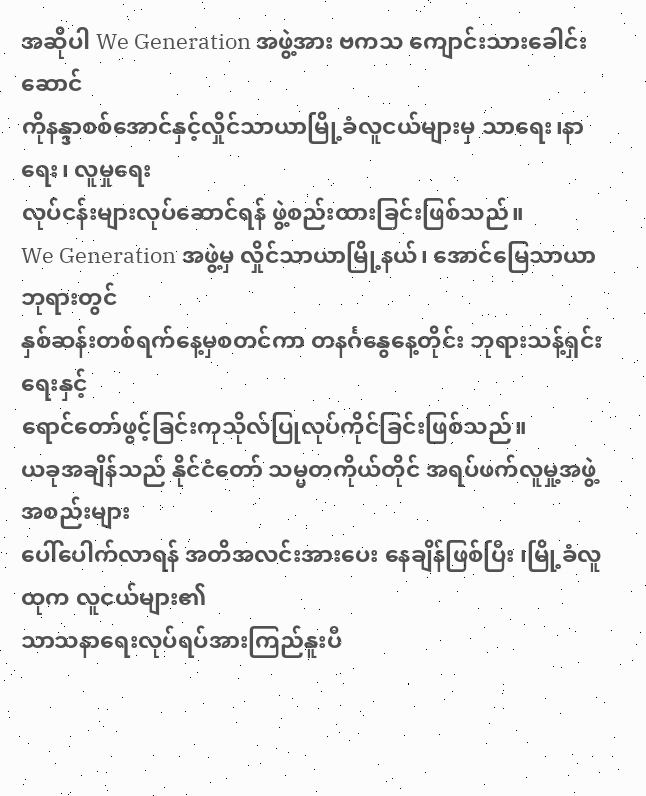အဆိုပါ We Generation အဖွဲ့အား ဗကသ ကျောင်းသားခေါင်းဆောင်
ကိုနန္ဒာစစ်အောင်နှင့်လှိုင်သာယာမြို့ခံလူငယ်များမှ သာရေး၊နာရေး၊ လူမှုရေး
လုပ်ငန်းများလုပ်ဆောင်ရန် ဖွဲ့စည်းထားခြင်းဖြစ်သည်။
We Generation အဖွဲ့မှ လှိုင်သာယာမြို့နယ်၊ အောင်မြေသာယာဘုရားတွင်
နှစ်ဆန်းတစ်ရက်နေ့မှစတင်ကာ တနင်္ဂနွေနေ့တိုင်း ဘုရားသန့်ရှင်းရေးနှင့်
ရောင်တော်ဖွင့်ခြင်းကုသိုလ်ပြုလုပ်ကိုင်ခြင်းဖြစ်သည်။
ယခုအချိန်သည် နိုင်ငံတော် သမ္မတကိုယ်တိုင် အရပ်ဖက်လူမှု့အဖွဲ့အစည်းများ
ပေါ်ပေါက်လာရန် အတိအလင်းအားပေး နေချိန်ဖြစ်ပြီး ၊မြို့ခံလူထုက လူငယ်များ၏
သာသနာရေးလုပ်ရပ်အားကြည်နူးပီ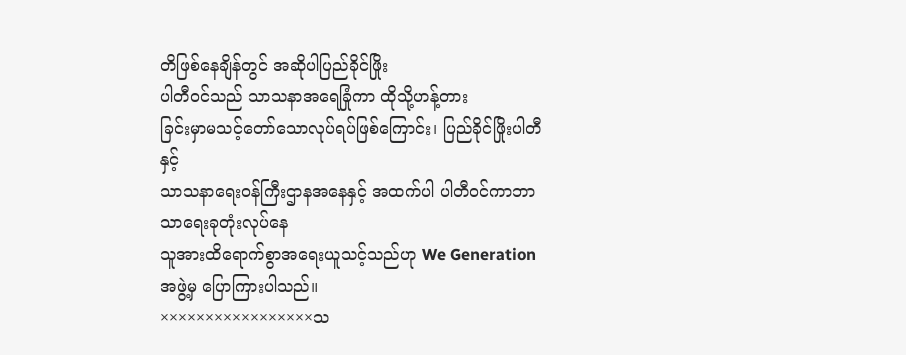တိဖြစ်နေချိန်တွင် အဆိုပါပြည်ခိုင်ဖြိုး
ပါတီဝင်သည် သာသနာအရေခြုံကာ ထိုသို့ဟန့်တား
ခြင်းမှာမသင့်တော်သောလုပ်ရပ်ဖြစ်ကြောင်း၊ ပြည်ခိုင်ဖြိုးပါတီနှင့်
သာသနာရေးဝန်ကြီးဌာနအနေနှင့် အထက်ပါ ပါတီဝင်ကာဘာသာရေးခုတုံးလုပ်နေ
သူအားထိရောက်စွာအရေးယူသင့်သည်ဟု We Generation အဖွဲ့မှ ပြောကြားပါသည်။
×××××××××××××××××သ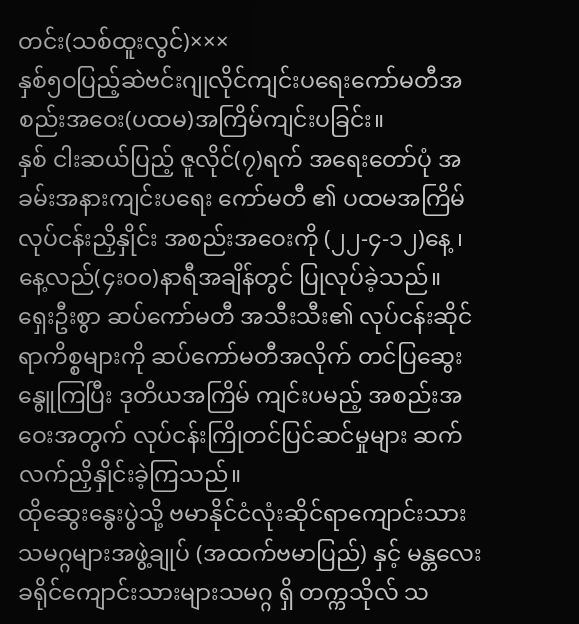တင်း(သစ်ထူးလွင်)×××
နှစ်၅ဝပြည့်ဆဲဗင်းဂျုလိုင်ကျင်းပရေးကော်မတီအစည်းအဝေး(ပထမ)အကြိမ်ကျင်းပခြင်း။
နှစ် ငါးဆယ်ပြည့် ဇူလိုင်(၇)ရက် အရေးတော်ပုံ အခမ်းအနားကျင်းပရေး ကော်မတီ ၏ ပထမအကြိမ် လုပ်ငန်းညှိနှိုင်း အစည်းအဝေးကို (၂၂-၄-၁၂)နေ့ ၊ နေ့လည်(၄းဝ၀)နာရီအချိန်တွင် ပြုလုပ်ခဲ့သည်။
ရှေးဦးစွာ ဆပ်ကော်မတီ အသီးသီး၏ လုပ်ငန်းဆိုင်ရာကိစ္စများကို ဆပ်ကော်မတီအလိုက် တင်ပြဆွေးနွေူကြပြီး ဒုတိယအကြိမ် ကျင်းပမည့် အစည်းအဝေးအတွက် လုပ်ငန်းကြိုတင်ပြင်ဆင်မှုများ ဆက်လက်ညှိနှိုင်းခဲ့ကြသည်။
ထိုဆွေးနွေးပွဲသို့ ဗမာနိုင်ငံလုံးဆိုင်ရာကျောင်းသားသမဂ္ဂများအဖွဲ့ချုပ် (အထက်ဗမာပြည်) နှင့် မန္တလေးခရိုင်ကျောင်းသားများသမဂ္ဂ ရှိ တက္ကသိုလ် သ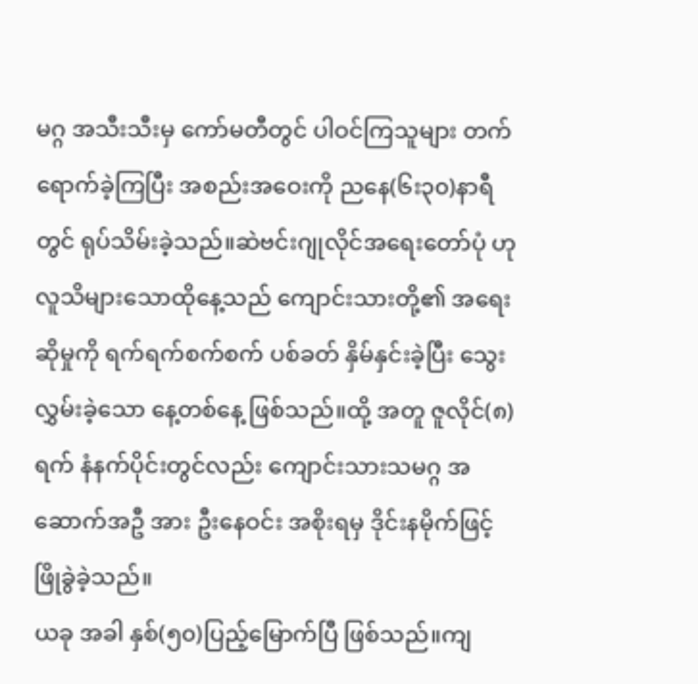မဂ္ဂ အသီးသီးမှ ကော်မတီတွင် ပါဝင်ကြသူများ တက်ရောက်ခဲ့ကြပြီး အစည်းအဝေးကို ညနေ(၆း၃၀)နာရီတွင် ရုပ်သိမ်းခဲ့သည်။ဆဲဗင်းဂျုလိုင်အရေးတော်ပုံ ဟု လူသိများသောထိုနေ့သည် ကျောင်းသားတို့၏ အရေးဆိုမှုကို ရက်ရက်စက်စက် ပစ်ခတ် နှိမ်နှင်းခဲ့ပြီး သွေးလွှမ်းခဲ့သော နေ့တစ်နေ့ ဖြစ်သည်။ထို့ အတူ ဇူလိုင်(၈)ရက် နံနက်ပိုင်းတွင်လည်း ကျောင်းသားသမဂ္ဂ အဆောက်အဦ အား ဦးနေဝင်း အစိုးရမှ ဒိုင်းနမိုက်ဖြင့် ဖြိုခွဲခဲ့သည်။
ယခု အခါ နှစ်(၅၀)ပြည့်မြောက်ပြီ ဖြစ်သည်။ကျ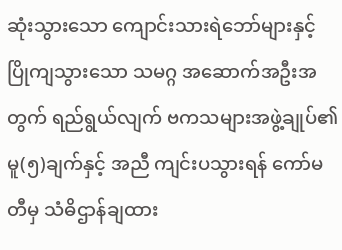ဆုံးသွားသော ကျောင်းသားရဲဘော်များနှင့် ပြိုကျသွားသော သမဂ္ဂ အဆောက်အဦးအတွက် ရည်ရွယ်လျက် ဗကသများအဖွဲ့ချုပ်၏ မူ(၅)ချက်နှင့် အညီ ကျင်းပသွားရန် ကော်မတီမှ သံဓိဌာန်ချထား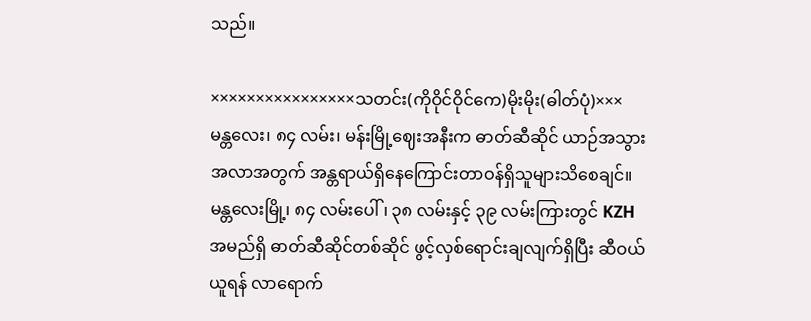သည်။

××××××××××××××××သတင်း(ကိုဝိုင်ဝိုင်ကေ)မိုးမိုး(ဓါတ်ပုံ)×××
မန္တလေး၊ ၈၄ လမ်း၊ မန်းမြို့ဈေးအနီးက ဓာတ်ဆီဆိုင် ယာဉ်အသွားအလာအတွက် အန္တရာယ်ရှိနေကြောင်းတာဝန်ရှိသူများသိစေချင်။
မန္တလေးမြို့၊ ၈၄ လမ်းပေါ်၊ ၃၈ လမ်းနှင့် ၃၉ လမ်းကြားတွင် KZH အမည်ရှိ ဓာတ်ဆီဆိုင်တစ်ဆိုင် ဖွင့်လှစ်ရောင်းချလျက်ရှိပြီး ဆီဝယ်ယူရန် လာရောက်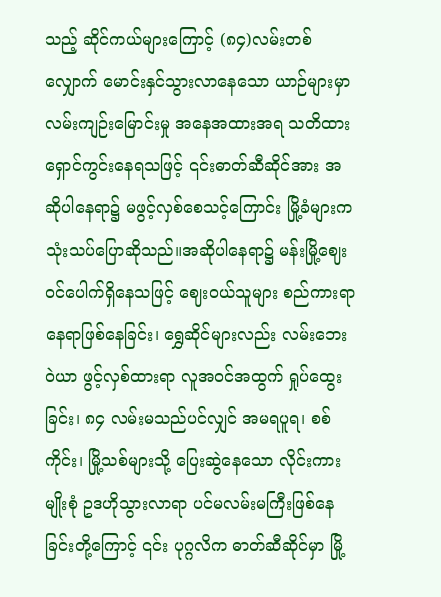သည့် ဆိုင်ကယ်များကြောင့် (၈၄)လမ်းတစ်လျှောက် မောင်းနှင်သွားလာနေသော ယာဉ်များမှာ လမ်းကျဉ်းမြောင်းမှု အနေအထားအရ သတိထားရှောင်ကွင်းနေရသဖြင့် ၎င်းဓာတ်ဆီဆိုင်အား အဆိုပါနေရာ၌ မဖွင့်လှစ်စေသင့်ကြောင်း မြို့ခံများက သုံးသပ်ပြောဆိုသည်။အဆိုပါနေရာ၌ မန်းမြို့ဈေးဝင်ပေါက်ရှိနေသဖြင့် ဈေးဝယ်သူများ စည်ကားရာနေရာဖြစ်နေခြင်း၊ ရွှေဆိုင်များလည်း လမ်းဘေးဝဲယာ ဖွင့်လှစ်ထားရာ လူအဝင်အထွက် ရှုပ်ထွေးခြင်း၊ ၈၄ လမ်းမသည်ပင်လျှင် အမရပူရ၊ စစ်ကိုင်း၊ မြို့သစ်များသို့ ပြေးဆွဲနေသော လိုင်းကားမျိုးစုံ ဥဒဟိုသွားလာရာ ပင်မလမ်းမကြီးဖြစ်နေခြင်းတို့ကြောင့် ၎င်း ပုဂ္ဂလိက ဓာတ်ဆီဆိုင်မှာ မြို့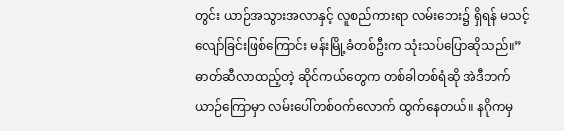တွင်း ယာဉ်အသွားအလာနှင့် လူစည်ကားရာ လမ်းဘေး၌ ရှိရန် မသင့်လျော်ခြင်းဖြစ်ကြောင်း မန်းမြို့ခံတစ်ဦးက သုံးသပ်ပြောဆိုသည်။”ဓာတ်ဆီလာထည့်တဲ့ ဆိုင်ကယ်တွေက တစ်ခါတစ်ရံဆို အဲဒီဘက် ယာဉ်ကြောမှာ လမ်းပေါ်တစ်ဝက်လောက် ထွက်နေတယ်။ နဂိုကမှ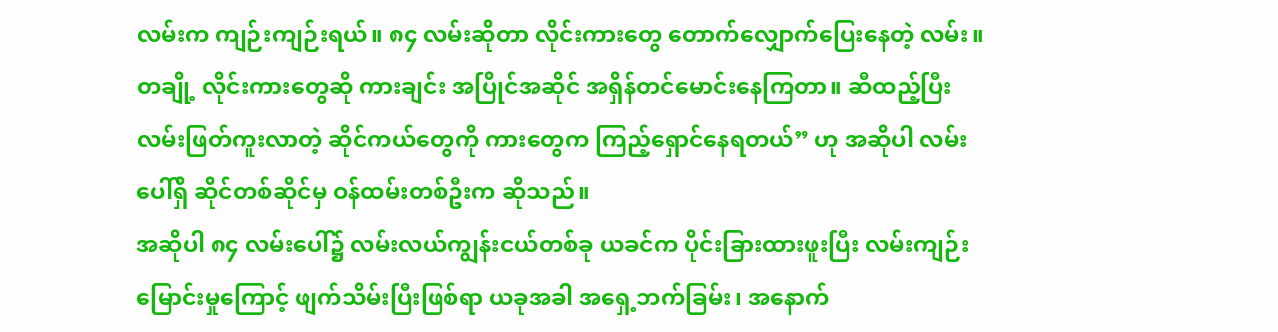လမ်းက ကျဉ်းကျဉ်းရယ်။ ၈၄ လမ်းဆိုတာ လိုင်းကားတွေ တောက်လျှောက်ပြေးနေတဲ့ လမ်း။ တချို့ လိုင်းကားတွေဆို ကားချင်း အပြိုင်အဆိုင် အရှိန်တင်မောင်းနေကြတာ။ ဆီထည့်ပြီး လမ်းဖြတ်ကူးလာတဲ့ ဆိုင်ကယ်တွေကို ကားတွေက ကြည့်ရှောင်နေရတယ်” ဟု အဆိုပါ လမ်းပေါ်ရှိ ဆိုင်တစ်ဆိုင်မှ ဝန်ထမ်းတစ်ဦးက ဆိုသည်။
အဆိုပါ ၈၄ လမ်းပေါ်၌ လမ်းလယ်ကျွန်းငယ်တစ်ခု ယခင်က ပိုင်းခြားထားဖူးပြီး လမ်းကျဉ်းမြောင်းမှုကြောင့် ဖျက်သိမ်းပြီးဖြစ်ရာ ယခုအခါ အရှေ့ဘက်ခြမ်း၊ အနောက်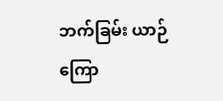ဘက်ခြမ်း ယာဉ်ကြော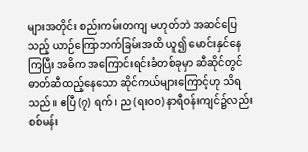များအတိုင်း စည်းကမ်းတကျ မဟုတ်ဘဲ အဆင်ပြေသည့် ယာဉ်ကြောဘက်ခြမ်းအထိ ယူ၍ မောင်းနှင်နေကြပြီး အဓိက အကြောင်းရင်းခံတစ်ခုမှာ ဆီဆိုင်တွင် ဓာတ်ဆီထည့်နေသော ဆိုင်ကယ်များကြောင့်ဟု သိရသည်။ ဧပြီ (၇) ရက်၊ ည (ရးဝ၀) နာရီဝန်းကျင်၌လည်း စစ်မန်း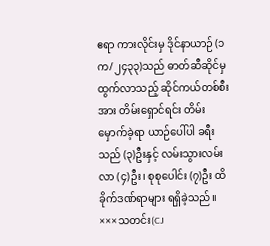ဧရာ ကားလိုင်းမှ ဒိုင်နာယာဉ် (၁က/၂၄၃၃)သည် ဓာတ်ဆီဆိုင်မှ ထွက်လာသည့် ဆိုင်ကယ်တစ်စီးအား တိမ်းရှောင်ရင်း တိမ်းမှောက်ခဲ့ရာ ယာဉ်ပေါ်ပါ ခရီးသည် (၃)ဦးနှင့် လမ်းသွားလမ်းလာ (၄)ဦး၊ စုစုပေါင်း (၇)ဦး ထိခိုက်ဒဏ်ရာများ ရရှိခဲ့သည်။
×××သတင်း(CJ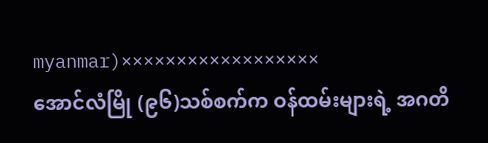myanmar)××××××××××××××××××
အောင်လံမြို (၉၆)သစ်စက်က ဝန်ထမ်းများရဲ့ အဂတိ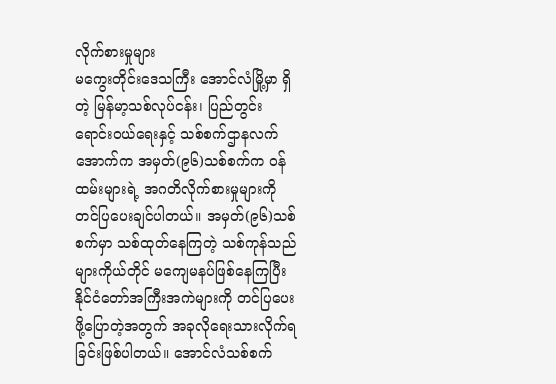လိုက်စားမှုများ
မကွေးတိုင်းဒေသကြီး အောင်လံမြို့မှာ ရှိတဲ့ မြန်မာ့သစ်လုပ်ငန်း၊ ပြည်တွင်းရောင်းဝယ်ရေးနှင့် သစ်စက်ဌာနလက်အောက်က အမှတ်(၉၆)သစ်စက်က ဝန်ထမ်းများရဲ့ အဂတိလိုက်စားမှုများကို တင်ပြပေးချင်ပါတယ်။ အမှတ်(၉၆)သစ်စက်မှာ သစ်ထုတ်နေကြတဲ့ သစ်ကုန်သည်များကိုယ်တိုင် မကျေမနပ်ဖြစ်နေကြပြီး နိုင်ငံတော်အကြီးအကဲများကို တင်ပြပေးဖို့ပြောတဲ့အတွက် အခုလိုရေးသားလိုက်ရခြင်းဖြစ်ပါတယ်။ အောင်လံသစ်စက်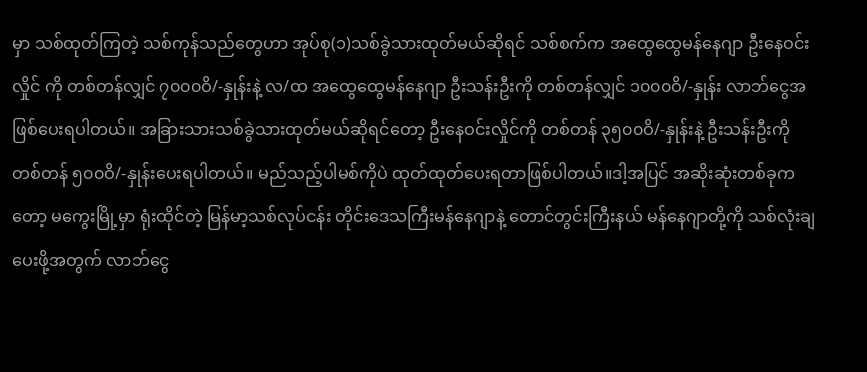မှာ သစ်ထုတ်ကြတဲ့ သစ်ကုန်သည်တွေဟာ အုပ်စု(၁)သစ်ခွဲသားထုတ်မယ်ဆိုရင် သစ်စက်က အထွေထွေမန်နေဂျာ ဦးနေဝင်းလှိုင် ကို တစ်တန်လျှင် ၇၀၀၀ဝိ/-နှုန်းနဲ့ လ/ထ အထွေထွေမန်နေဂျာ ဦးသန်းဦးကို တစ်တန်လျှင် ၁၀၀၀ဝိ/-နှုန်း လာဘ်ငွေအဖြစ်ပေးရပါတယ်။ အခြားသားသစ်ခွဲသားထုတ်မယ်ဆိုရင်တော့ ဦးနေဝင်းလှိုင်ကို တစ်တန် ၃၅၀၀ဝိ/-နှုန်းနဲ့ ဦးသန်းဦးကို တစ်တန် ၅၀၀ဝိ/-နှုန်းပေးရပါတယ်။ မည်သည့်ပါမစ်ကိုပဲ ထုတ်ထုတ်ပေးရတာဖြစ်ပါတယ်။ဒါ့အပြင် အဆိုးဆုံးတစ်ခုကတော့ မကွေးမြို့မှာ ရုံးထိုင်တဲ့ မြန်မာ့သစ်လုပ်ငန်း တိုင်းဒေသကြီးမန်နေဂျာနဲ့ တောင်တွင်းကြီးနယ် မန်နေဂျာတို့ကို သစ်လုံးချပေးဖို့အတွက် လာဘ်ငွေ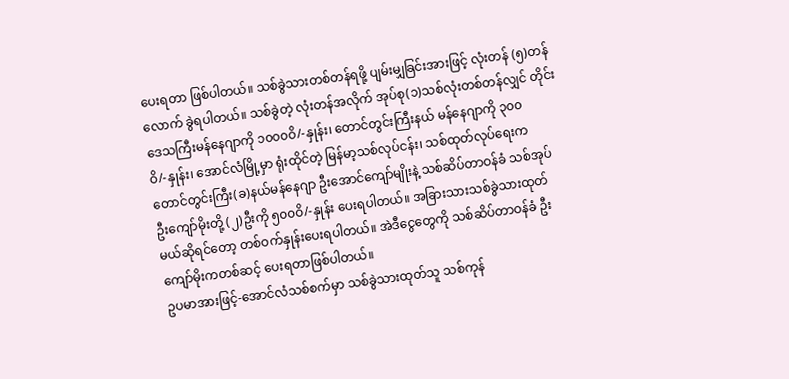ပေးရတာ ဖြစ်ပါတယ်။ သစ်ခွဲသားတစ်တန်ရဖို့ ပျမ်းမျှခြင်းအားဖြင့် လုံးတန် (၅)တန်လောက် ခွဲရပါတယ်။ သစ်ခွဲတဲ့ လုံးတန်အလိုက် အုပ်စု(၁)သစ်လုံးတစ်တန်လျှင် တိုင်းဒေသကြီးမန်နေဂျာကို ၁၀၀၀ဝိ/-နှုန်း၊ တောင်တွင်းကြီးနယ် မန်နေဂျာကို ၃၀၀ဝိ/-နှုန်း၊ အောင်လံမြို့မှာ ရုံးထိုင်တဲ့ မြန်မာ့သစ်လုပ်ငန်း၊ သစ်ထုတ်လုပ်ရေးက တောင်တွင်းကြီး(ခ)နယ်မန်နေဂျာ ဦးအောင်ကျော်မျိုးနဲ့ သစ်ဆိပ်တာဝန်ခံ သစ်အုပ် ဦးကျော်မိုးတို့ (၂)ဦးကို ၅၀၀ဝိ/-နှုန်း ပေးရပါတယ်။ အခြားသားသစ်ခွဲသားထုတ်မယ်ဆိုရင်တော့ တစ်ဝက်နှုန်းပေးရပါတယ်။ အဲဒီငွေတွေကို သစ်ဆိပ်တာဝန်ခံ ဦးကျော်မိုးကတစ်ဆင့် ပေးရတာဖြစ်ပါတယ်။
ဥပမာအားဖြင့်-အောင်လံသစ်စက်မှာ သစ်ခွဲသားထုတ်သူ သစ်ကုန်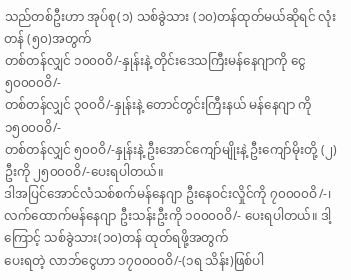သည်တစ်ဦးဟာ အုပ်စု(၁) သစ်ခွဲသား (၁၀)တန်ထုတ်မယ်ဆိုရင် လုံးတန် (၅၀)အတွက်
တစ်တန်လျှင် ၁၀၀၀ဝိ/-နှုန်းနဲ့ တိုင်းဒေသကြီးမန်နေဂျာကို ငွေ ၅၀၀၀၀ဝိ/-
တစ်တန်လျှင် ၃၀၀ဝိ/-နှုန်းနဲ့ တောင်တွင်းကြီးနယ် မန်နေဂျာ ကို ၁၅၀၀၀ဝိ/-
တစ်တန်လျှင် ၅၀၀ဝိ/-နှုန်းနဲ့ ဦးအောင်ကျော်မျိုးနဲ့ ဦးကျော်မိုးတို့ (၂)ဦးကို ၂၅၀၀၀ဝိ/-ပေးရပါတယ်။
ဒါအပြင်အောင်လံသစ်စက်မန်နေဂျာ ဦးနေဝင်းလှိုင်ကို ၇၀၀၀၀ဝိ/-၊ လက်ထောက်မန်နေဂျာ ဦးသန်းဦးကို ၁၀၀၀၀ဝိ/- ပေးရပါတယ်။ ဒါ့ကြောင့် သစ်ခွဲသား(၁၀)တန် ထုတ်ရဖို့အတွက်
ပေးရတဲ့ လာဘ်ငွေဟာ ၁၇၀၀၀၀ဝိ/-(၁ရ သိန်း)ဖြစ်ပါ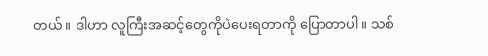တယ်။ ဒါဟာ လူကြီးအဆင့်တွေကိုပဲပေးရတာကို ပြောတာပါ။ သစ်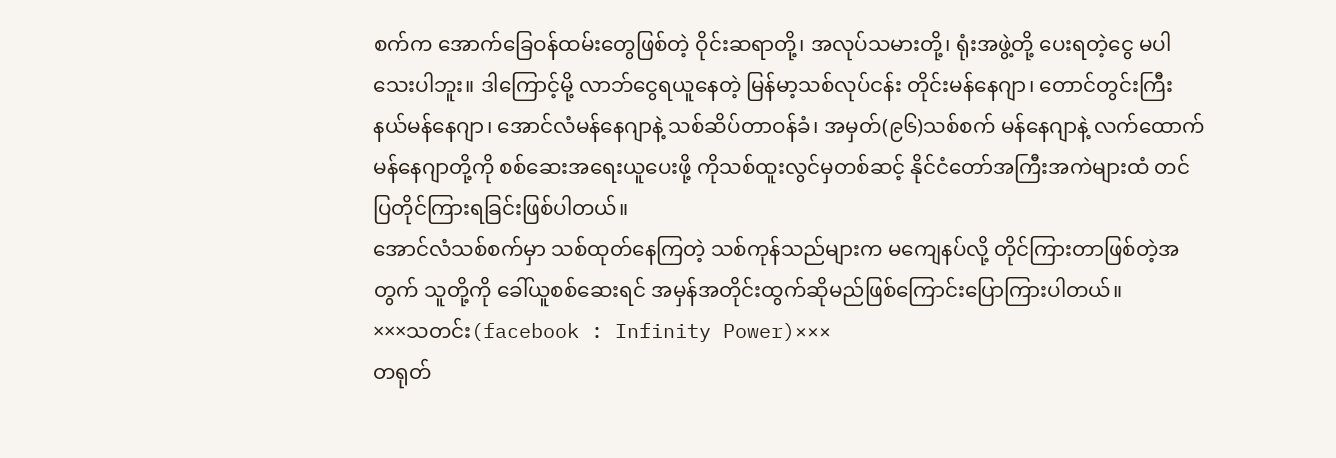စက်က အောက်ခြေဝန်ထမ်းတွေဖြစ်တဲ့ ဝိုင်းဆရာတို့၊ အလုပ်သမားတို့၊ ရုံးအဖွဲ့တို့ ပေးရတဲ့ငွေ မပါသေးပါဘူး။ ဒါကြောင့်မို့ လာဘ်ငွေရယူနေတဲ့ မြန်မာ့သစ်လုပ်ငန်း တိုင်းမန်နေဂျာ၊ တောင်တွင်းကြီးနယ်မန်နေဂျာ၊ အောင်လံမန်နေဂျာနဲ့ သစ်ဆိပ်တာဝန်ခံ၊ အမှတ်(၉၆)သစ်စက် မန်နေဂျာနဲ့ လက်ထောက်မန်နေဂျာတို့ကို စစ်ဆေးအရေးယူပေးဖို့ ကိုသစ်ထူးလွင်မှတစ်ဆင့် နိုင်ငံတော်အကြီးအကဲများထံ တင်ပြတိုင်ကြားရခြင်းဖြစ်ပါတယ်။
အောင်လံသစ်စက်မှာ သစ်ထုတ်နေကြတဲ့ သစ်ကုန်သည်များက မကျေနပ်လို့ တိုင်ကြားတာဖြစ်တဲ့အတွက် သူတို့ကို ခေါ်ယူစစ်ဆေးရင် အမှန်အတိုင်းထွက်ဆိုမည်ဖြစ်ကြောင်းပြောကြားပါတယ်။
×××သတင်း(facebook : Infinity Power)×××
တရုတ်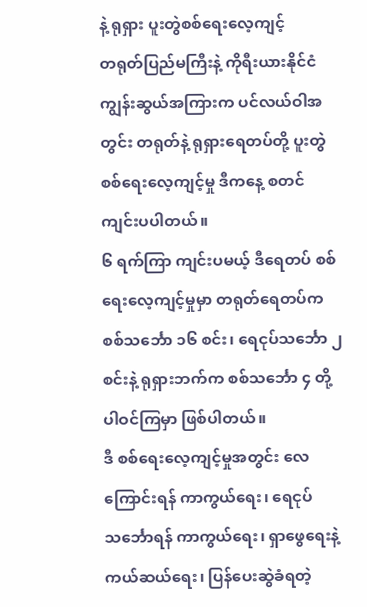နဲ့ ရုရှား ပူးတွဲစစ်ရေးလေ့ကျင့်
တရုတ်ပြည်မကြီးနဲ့ ကိုရီးယားနိုင်ငံ ကျွန်းဆွယ်အကြားက ပင်လယ်ဝါအတွင်း တရုတ်နဲ့ ရုရှားရေတပ်တို့ ပူးတွဲ စစ်ရေးလေ့ကျင့်မှု ဒီကနေ့ စတင် ကျင်းပပါတယ်။
၆ ရက်ကြာ ကျင်းပမယ့် ဒီရေတပ် စစ်ရေးလေ့ကျင့်မှုမှာ တရုတ်ရေတပ်က စစ်သင်္ဘော ၁၆ စင်း၊ ရေငုပ်သင်္ဘော ၂ စင်းနဲ့ ရုရှားဘက်က စစ်သင်္ဘော ၄ တို့ ပါဝင်ကြမှာ ဖြစ်ပါတယ်။
ဒီ စစ်ရေးလေ့ကျင့်မှုအတွင်း လေကြောင်းရန် ကာကွယ်ရေး၊ ရေငုပ်သင်္ဘောရန် ကာကွယ်ရေး၊ ရှာဖွေရေးနဲ့ ကယ်ဆယ်ရေး၊ ပြန်ပေးဆွဲခံရတဲ့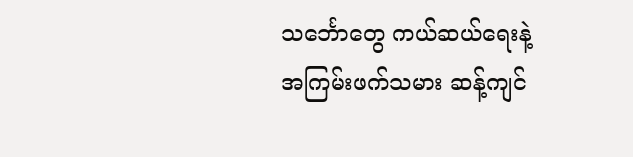သင်္ဘောတွေ ကယ်ဆယ်ရေးနဲ့ အကြမ်းဖက်သမား ဆန့်ကျင်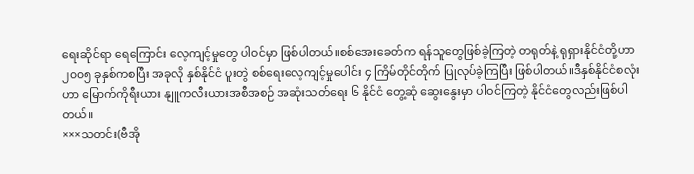ရေးဆိုင်ရာ ရေကြောင်း လေ့ကျင့်မှုတွေ ပါဝင်မှာ ဖြစ်ပါတယ်။စစ်အေးခေတ်က ရန်သူတွေဖြစ်ခဲ့ကြတဲ့ တရုတ်နဲ့ ရုရှားနိုင်ငံတို့ဟာ ၂၀၀၅ ခုနှစ်ကစပြီး အခုလို နှစ်နိုင်ငံ ပူးတွဲ စစ်ရေးလေ့ကျင့်မှုပေါင်း ၄ ကြိမ်တိုင်တိုက် ပြုလုပ်ခဲ့ကြပြီး ဖြစ်ပါတယ်။ဒီနှစ်နိုင်ငံစလုံးဟာ မြောက်ကိုရီးယား နျူကလီးယားအစီအစဉ် အဆုံးသတ်ရေး ၆ နိုင်ငံ တွေ့ဆုံ ဆွေးနွေးမှာ ပါဝင်ကြတဲ့ နိုင်ငံတွေလည်းဖြစ်ပါတယ်။
×××သတင်း(ဗီအို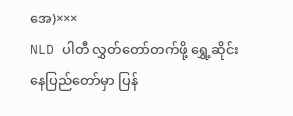အေ)×××
NLD ပါတီ လွှတ်တော်တက်ဖို့ ရွှေ့ဆိုင်း
နေပြည်တော်မှာ ပြန်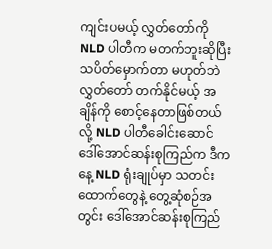ကျင်းပမယ့် လွှတ်တော်ကို NLD ပါတီက မတက်ဘူးဆိုပြီး သပိတ်မှောက်တာ မဟုတ်ဘဲ လွှတ်တော် တက်နိုင်မယ့် အချိန်ကို စောင့်နေတာဖြစ်တယ်လို့ NLD ပါတီခေါင်းဆောင် ဒေါ်အောင်ဆန်းစုကြည်က ဒီကနေ့ NLD ရုံးချုပ်မှာ သတင်းထောက်တွေနဲ့ တွေ့ဆုံစဉ်အတွင်း ဒေါ်အောင်ဆန်းစုကြည်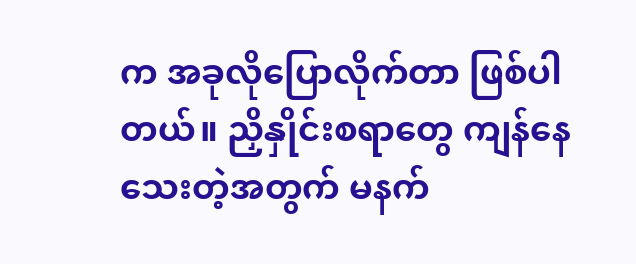က အခုလိုပြောလိုက်တာ ဖြစ်ပါတယ်။ ညှိနှိုင်းစရာတွေ ကျန်နေသေးတဲ့အတွက် မနက်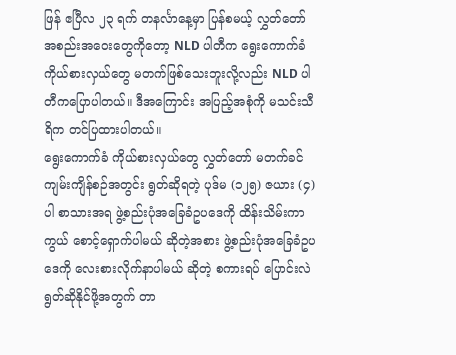ဖြန် ဧပြီလ ၂၃ ရက် တနင်္လာနေ့မှာ ပြန်စမယ့် လွှတ်တော် အစည်းအဝေးတွေကိုတော့ NLD ပါတီက ရွေးကောက်ခံ ကိုယ်စားလှယ်တွေ မတက်ဖြစ်သေးဘူးလို့လည်း NLD ပါတီကပြောပါတယ်။ ဒီအကြောင်း အပြည့်အစုံကို မသင်းသီရိက တင်ပြထားပါတယ်။
ရွေးကောက်ခံ ကိုယ်စားလှယ်တွေ လွှတ်တော် မတက်ခင် ကျမ်းကျိန်စဉ်အတွင်း ရွတ်ဆိုရတဲ့ ပုဒ်မ (၁၂၅) ဇယား (၄) ပါ စာသားအရ ဖွဲ့စည်းပုံအခြေခံဥပဒေကို ထိန်းသိမ်းကာကွယ် စောင့်ရှောက်ပါမယ် ဆိုတဲ့အစား ဖွဲ့စည်းပုံအခြေခံဥပဒေကို လေးစားလိုက်နာပါမယ် ဆိုတဲ့ စကားရပ် ပြောင်းလဲရွတ်ဆိုနိုင်ဖို့အတွက် တာ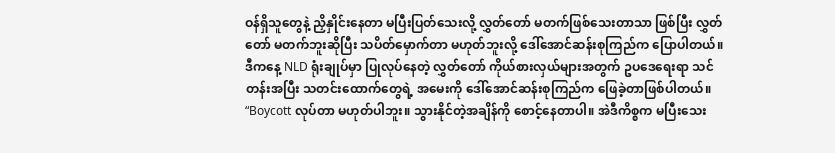ဝန်ရှိသူတွေနဲ့ ညှိနှိုင်းနေတာ မပြီးပြတ်သေးလို့ လွှတ်တော် မတက်ဖြစ်သေးတာသာ ဖြစ်ပြီး လွှတ်တော် မတက်ဘူးဆိုပြီး သပိတ်မှောက်တာ မဟုတ်ဘူးလို့ ဒေါ်အောင်ဆန်းစုကြည်က ပြောပါတယ်။
ဒီကနေ့ NLD ရုံးချုပ်မှာ ပြုလုပ်နေတဲ့ လွှတ်တော် ကိုယ်စားလှယ်များအတွက် ဥပဒေရေးရာ သင်တန်းအပြီး သတင်းထောက်တွေရဲ့ အမေးကို ဒေါ်အောင်ဆန်းစုကြည်က ဖြေခဲ့တာဖြစ်ပါတယ်။
“Boycott လုပ်တာ မဟုတ်ပါဘူး။ သွားနိုင်တဲ့အချိန်ကို စောင့်နေတာပါ။ အဲဒီကိစ္စက မပြီးသေး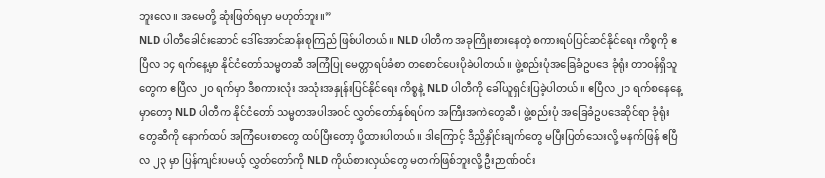ဘူးလေ။ အမေတို့ ဆုံးဖြတ်ရမှာ မဟုတ်ဘူး။”
NLD ပါတီခေါင်းဆောင် ဒေါ်အောင်ဆန်းစုကြည် ဖြစ်ပါတယ်။ NLD ပါတီက အခုကြိုးစားနေတဲ့ စကားရပ်ပြင်ဆင်နိုင်ရေး ကိစ္စကို ဧပြီလ ၁၄ ရက်နေ့မှာ နိုင်ငံတော်သမ္မတဆီ အကြံပြု မေတ္တာရပ်ခံစာ တစောင်ပေးပိုခဲပါတယ်။ ဖွဲ့စည်းပုံအခြေခံဥပဒေ ခုံရုံး တာဝန်ရှိသူတွေက ဧပြီလ ၂ဝ ရက်မှာ ဒီစကားလုံး အသုံးအနှုန်းပြင်နိုင်ရေး ကိစ္စနဲ့ NLD ပါတီကို ခေါ်ယူရှင်းပြခဲ့ပါတယ်။ ဧပြီလ ၂၁ ရက်စနေနေ့မှာတော့ NLD ပါတီက နိုင်ငံတော် သမ္မတအပါအဝင် လွှတ်တော်နှစ်ရပ်က အကြီးအကဲတွေဆီ၊ ဖွဲ့စည်းပုံ အခြေခံဥပဒေဆိုင်ရာ ခုံရုံးတွေဆီကို နောက်ထပ် အကြံပေးစာတွေ ထပ်ပြီးတော့ ပို့ထားပါတယ်။ ဒါကြောင့် ဒီညှိနှိုင်းချက်တွေ မပြီးပြတ်သေးလို့ မနက်ဖြန် ဧပြီလ ၂၃ မှာ ပြန်ကျင်းပမယ့် လွှတ်တော်ကို NLD ကိုယ်စားလှယ်တွေ မတက်ဖြစ်ဘူးလို့ ဦးဉာဏ်ဝင်း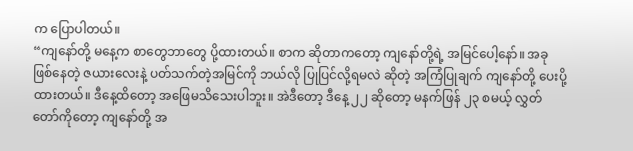က ပြောပါတယ်။
“ကျနော်တို့ မနေ့က စာတွေဘာတွေ ပို့ထားတယ်။ စာက ဆိုတာကတော့ ကျနော်တို့ရဲ့ အမြင်ပေါ့နော်။ အခု ဖြစ်နေတဲ့ ဇယားလေးနဲ့ ပတ်သက်တဲ့အမြင်ကို ဘယ်လို ပြုပြင်လို့ရမလဲ ဆိုတဲ့ အကြံပြုချက် ကျနော်တို့ ပေးပို့ထားတယ်။ ဒီနေ့ထိတော့ အဖြေမသိသေးပါဘူး။ အဲဒီတော့ ဒီနေ့ ၂၂ ဆိုတော့ မနက်ဖြန် ၂၃ စမယ့် လွှတ်တော်ကိုတော့ ကျနော်တို့ အ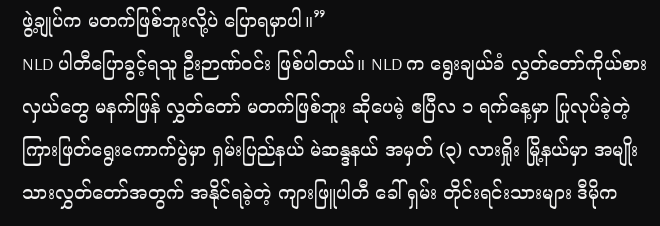ဖွဲ့ချုပ်က မတက်ဖြစ်ဘူးလို့ပဲ ပြောရမှာပါ။”
NLD ပါတီပြောခွင့်ရသူ ဦးဉာဏ်ဝင်း ဖြစ်ပါတယ်။ NLD က ရွေးချယ်ခံ လွှတ်တော်ကိုယ်စားလှယ်တွေ မနက်ဖြန် လွှတ်တော် မတက်ဖြစ်ဘူး ဆိုပေမဲ့ ဧပြီလ ၁ ရက်နေ့မှာ ပြုလုပ်ခဲ့တဲ့ ကြားဖြတ်ရွေးကောက်ပွဲမှာ ရှမ်းပြည်နယ် မဲဆန္ဒနယ် အမှတ် (၃) လားရှိုး မြို့နယ်မှာ အမျိုးသားလွှတ်တော်အတွက် အနိုင်ရခဲ့တဲ့ ကျားဖြူပါတီ ခေါ် ရှမ်း တိုင်းရင်းသားများ ဒီမိုက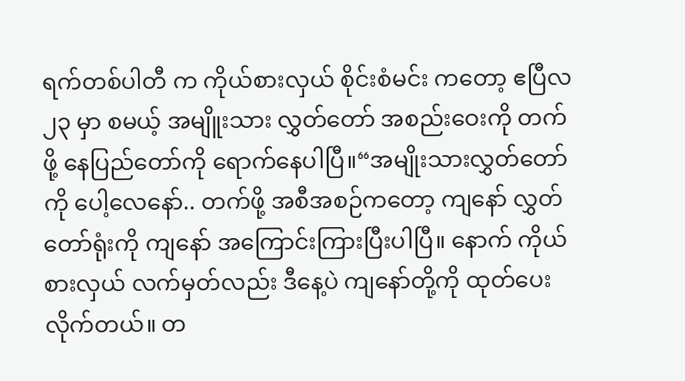ရက်တစ်ပါတီ က ကိုယ်စားလှယ် စိုင်းစံမင်း ကတော့ ဧပြီလ ၂၃ မှာ စမယ့် အမျိူးသား လွှတ်တော် အစည်းဝေးကို တက်ဖို့ နေပြည်တော်ကို ရောက်နေပါပြီ။“အမျိုးသားလွှတ်တော်ကို ပေါ့လေနော်.. တက်ဖို့ အစီအစဉ်ကတော့ ကျနော် လွှတ်တော်ရုံးကို ကျနော် အကြောင်းကြားပြီးပါပြီ။ နောက် ကိုယ်စားလှယ် လက်မှတ်လည်း ဒီနေ့ပဲ ကျနော်တို့ကို ထုတ်ပေးလိုက်တယ်။ တ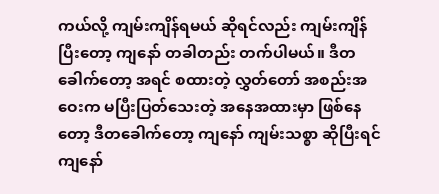ကယ်လို့ ကျမ်းကျိန်ရမယ် ဆိုရင်လည်း ကျမ်းကျိန်ပြီးတော့ ကျနော် တခါတည်း တက်ပါမယ်။ ဒီတခေါက်တော့ အရင် စထားတဲ့ လွှတ်တော် အစည်းအဝေးက မပြီးပြတ်သေးတဲ့ အနေအထားမှာ ဖြစ်နေတော့ ဒီတခေါက်တော့ ကျနော် ကျမ်းသစ္စာ ဆိုပြီးရင် ကျနော်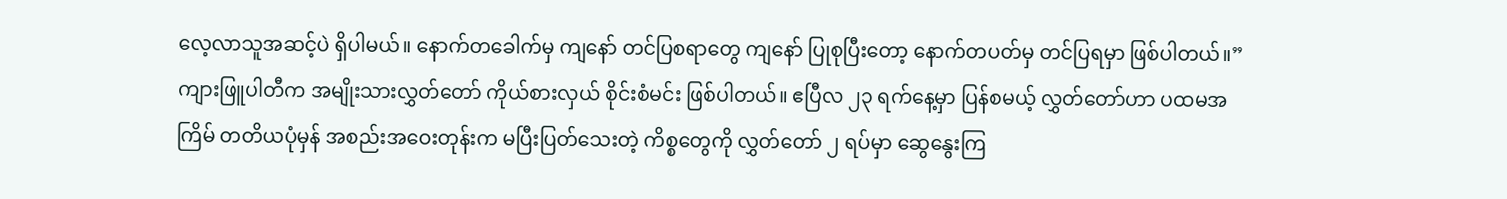လေ့လာသူအဆင့်ပဲ ရှိပါမယ်။ နောက်တခေါက်မှ ကျနော် တင်ပြစရာတွေ ကျနော် ပြုစုပြီးတော့ နောက်တပတ်မှ တင်ပြရမှာ ဖြစ်ပါတယ်။”ကျားဖြူပါတီက အမျိုးသားလွှတ်တော် ကိုယ်စားလှယ် စိုင်းစံမင်း ဖြစ်ပါတယ်။ ဧပြီလ ၂၃ ရက်နေ့မှာ ပြန်စမယ့် လွှတ်တော်ဟာ ပထမအကြိမ် တတိယပုံမှန် အစည်းအဝေးတုန်းက မပြီးပြတ်သေးတဲ့ ကိစ္စတွေကို လွှတ်တော် ၂ ရပ်မှာ ဆွေနွေးကြ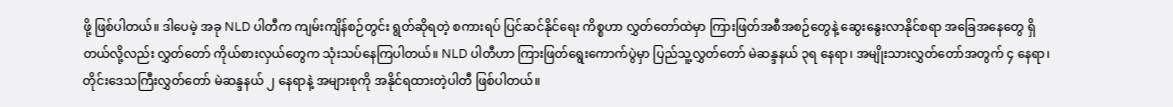ဖို့ ဖြစ်ပါတယ်။ ဒါပေမဲ့ အခု NLD ပါတီက ကျမ်းကျိန်စဉ်တွင်း ရွတ်ဆိုရတဲ့ စကားရပ် ပြင်ဆင်နိုင်ရေး ကိစ္စဟာ လွှတ်တော်ထဲမှာ ကြားဖြတ်အစီအစဉ်တွေနဲ့ ဆွေးနွေးလာနိုင်စရာ အခြေအနေတွေ ရှိတယ်လို့လည်း လွှတ်တော် ကိုယ်စားလှယ်တွေက သုံးသပ်နေကြပါတယ်။ NLD ပါတီဟာ ကြားဖြတ်ရွေးကောက်ပွဲမှာ ပြည်သူ့လွှတ်တော် မဲဆန္ဒနယ် ၃ရ နေရာ၊ အမျိုးသားလွှတ်တော်အတွက် ၄ နေရာ၊ တိုင်းဒေသကြီးလွှတ်တော် မဲဆန္ဒနယ် ၂ နေရာနဲ့ အများစုကို အနိုင်ရထားတဲ့ပါတီ ဖြစ်ပါတယ်။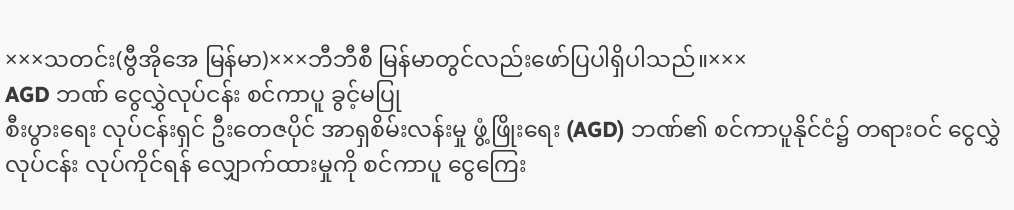×××သတင်း(ဗွီအိုအေ မြန်မာ)×××ဘီဘီစီ မြန်မာတွင်လည်းဖော်ပြပါရှိပါသည်။×××
AGD ဘဏ် ငွေလွှဲလုပ်ငန်း စင်ကာပူ ခွင့်မပြု
စီးပွားရေး လုပ်ငန်းရှင် ဦးတေဇပိုင် အာရှစိမ်းလန်းမှု ဖွံ့ဖြိုးရေး (AGD) ဘဏ်၏ စင်ကာပူနိုင်ငံ၌ တရားဝင် ငွေလွှဲလုပ်ငန်း လုပ်ကိုင်ရန် လျှောက်ထားမှုကို စင်ကာပူ ငွေကြေး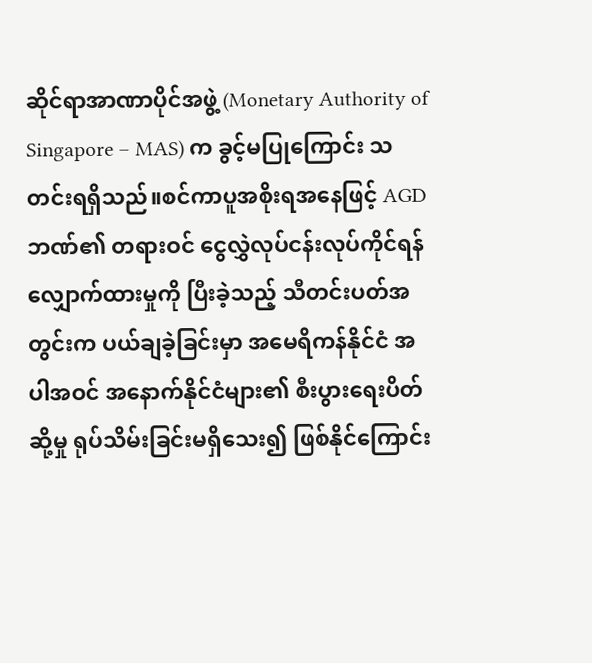ဆိုင်ရာအာဏာပိုင်အဖွဲ့ (Monetary Authority of Singapore – MAS) က ခွင့်မပြုကြောင်း သတင်းရရှိသည်။စင်ကာပူအစိုးရအနေဖြင့် AGD ဘဏ်၏ တရားဝင် ငွေလွှဲလုပ်ငန်းလုပ်ကိုင်ရန် လျှောက်ထားမှုကို ပြီးခဲ့သည့် သီတင်းပတ်အတွင်းက ပယ်ချခဲ့ခြင်းမှာ အမေရိကန်နိုင်ငံ အပါအဝင် အနောက်နိုင်ငံများ၏ စီးပွားရေးပိတ်ဆို့မှု ရုပ်သိမ်းခြင်းမရှိသေး၍ ဖြစ်နိုင်ကြောင်း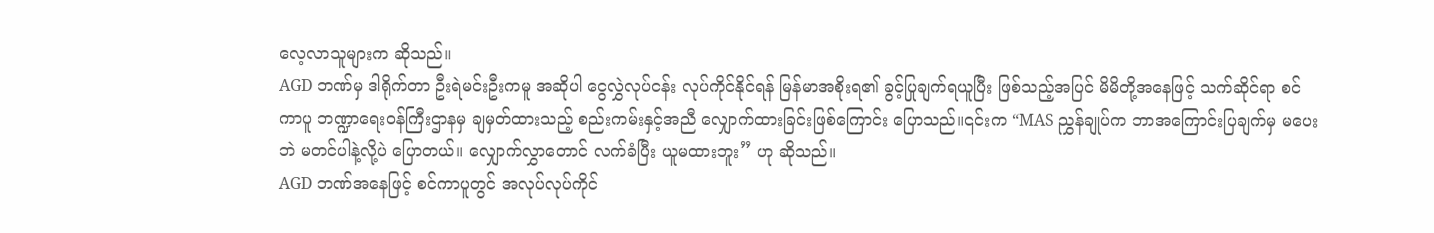လေ့လာသူများက ဆိုသည်။
AGD ဘဏ်မှ ဒါရိုက်တာ ဦးရဲမင်းဦးကမူ အဆိုပါ ငွေလွှဲလုပ်ငန်း လုပ်ကိုင်နိုင်ရန် မြန်မာအစိုးရ၏ ခွင့်ပြုချက်ရယူပြီး ဖြစ်သည့်အပြင် မိမိတို့အနေဖြင့် သက်ဆိုင်ရာ စင်ကာပူ ဘဏ္ဍာရေးဝန်ကြီးဌာနမှ ချမှတ်ထားသည့် စည်းကမ်းနှင့်အညီ လျှောက်ထားခြင်းဖြစ်ကြောင်း ပြောသည်။၎င်းက “MAS ညွှန်ချုပ်က ဘာအကြောင်းပြချက်မှ မပေးဘဲ မတင်ပါနဲ့လို့ပဲ ပြောတယ်။ လျှောက်လွှာတောင် လက်ခံပြီး ယူမထားဘူး” ဟု ဆိုသည်။
AGD ဘဏ်အနေဖြင့် စင်ကာပူတွင် အလုပ်လုပ်ကိုင်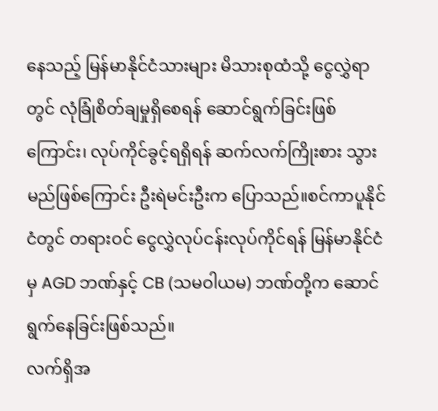နေသည့် မြန်မာနိုင်ငံသားများ မိသားစုထံသို့ ငွေလွှဲရာတွင် လုံခြုံစိတ်ချမှုရှိစေရန် ဆောင်ရွက်ခြင်းဖြစ်ကြောင်း၊ လုပ်ကိုင်ခွင့်ရရှိရန် ဆက်လက်ကြိုးစား သွားမည်ဖြစ်ကြောင်း ဦးရဲမင်းဦးက ပြောသည်။စင်ကာပူနိုင်ငံတွင် တရားဝင် ငွေလွှဲလုပ်ငန်းလုပ်ကိုင်ရန် မြန်မာနိုင်ငံမှ AGD ဘဏ်နှင့် CB (သမဝါယမ) ဘဏ်တို့က ဆောင်ရွက်နေခြင်းဖြစ်သည်။
လက်ရှိအ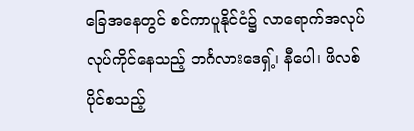ခြေအနေတွင် စင်ကာပူနိုင်ငံ၌ လာရောက်အလုပ်လုပ်ကိုင်နေသည့် ဘင်္ဂလားဒေရှ့်၊ နီပေါ၊ ဖိလစ်ပိုင်စသည့်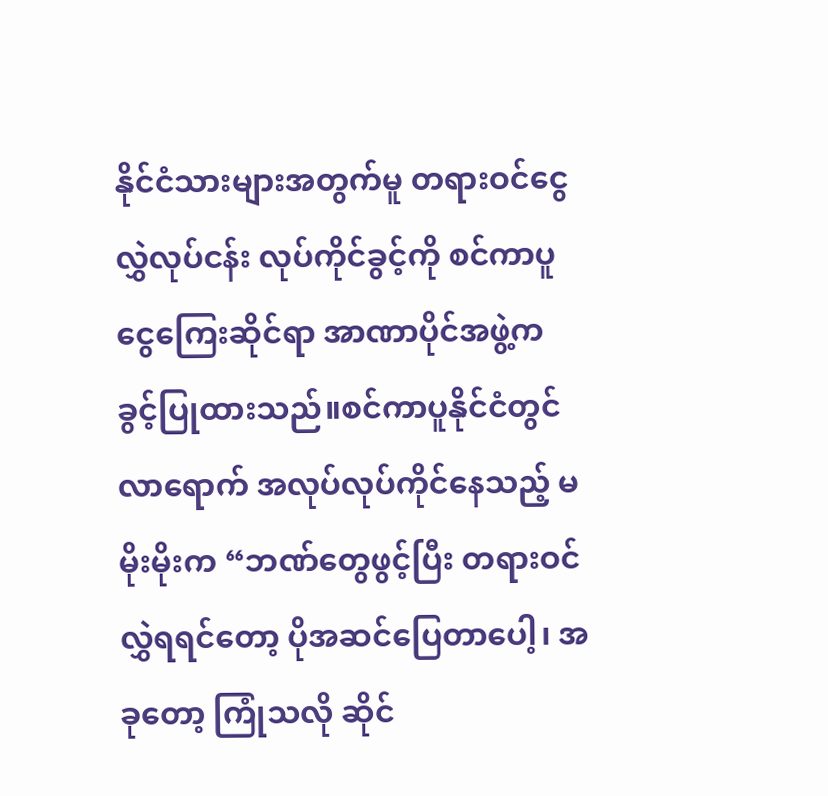နိုင်ငံသားများအတွက်မူ တရားဝင်ငွေလွှဲလုပ်ငန်း လုပ်ကိုင်ခွင့်ကို စင်ကာပူ ငွေကြေးဆိုင်ရာ အာဏာပိုင်အဖွဲ့က ခွင့်ပြုထားသည်။စင်ကာပူနိုင်ငံတွင် လာရောက် အလုပ်လုပ်ကိုင်နေသည့် မမိုးမိုးက “ဘဏ်တွေဖွင့်ပြီး တရားဝင်လွှဲရရင်တော့ ပိုအဆင်ပြေတာပေါ့၊ အခုတော့ ကြုံသလို ဆိုင်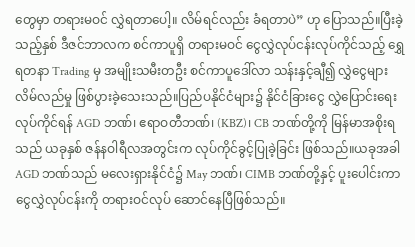တွေမှာ တရားမဝင် လွှဲရတာပေါ့။ လိမ်ရင်လည်း ခံရတာပဲ” ဟု ပြောသည်။ပြီးခဲ့သည့်နှစ် ဒီဇင်ဘာလက စင်ကာပူရှိ တရားမဝင် ငွေလွှဲလုပ်ငန်းလုပ်ကိုင်သည့် ရွှေရတနာ Trading မှ အမျိုးသမီးတဦး စင်ကာပူဒေါ်လာ သန်းနှင့်ချီ၍ လွှဲငွေများ လိမ်လည်မှု ဖြစ်ပွားခဲ့သေးသည်။ပြည်ပနိုင်ငံများ၌ နိုင်ငံခြားငွေ လွှဲပြောင်းရေးလုပ်ကိုင်ရန် AGD ဘဏ်၊ ဧရာဝတီဘဏ်၊ (KBZ)၊ CB ဘဏ်တို့ကို မြန်မာအစိုးရသည် ယခုနှစ် ဇန်နဝါရီလအတွင်းက လုပ်ကိုင်ခွင့်ပြုခဲ့ခြင်း ဖြစ်သည်။ယခုအခါ AGD ဘဏ်သည် မလေးရှားနိုင်ငံ၌ May ဘဏ်၊ CIMB ဘဏ်တို့နှင့် ပူးပေါင်းကာ ငွေလွှဲလုပ်ငန်းကို တရားဝင်လုပ် ဆောင်နေပြီဖြစ်သည်။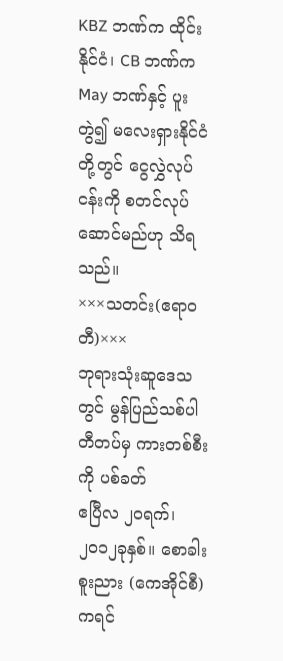KBZ ဘဏ်က ထိုင်းနိုင်ငံ၊ CB ဘဏ်က May ဘဏ်နှင့် ပူးတွဲ၍ မလေးရှားနိုင်ငံတို့တွင် ငွေလွှဲလုပ်ငန်းကို စတင်လုပ်ဆောင်မည်ဟု သိရသည်။
×××သတင်း(ဧရာဝတီ)×××
ဘုရားသုံးဆူဒေသတွင် မွန်ပြည်သစ်ပါတီတပ်မှ ကားတစ်စီးကို ပစ်ခတ်
ဧပြီလ ၂ဝရက်၊ ၂၀၁၂ခုနှစ်။ စောခါးစူးညား (ကေအိုင်စီ)
ကရင်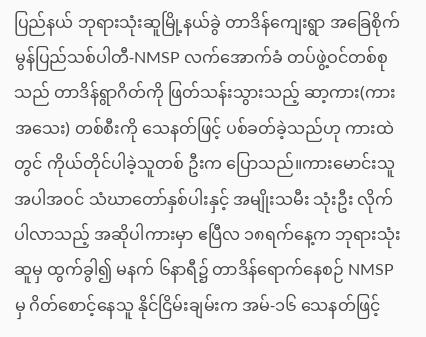ပြည်နယ် ဘုရားသုံးဆူမြို့နယ်ခွဲ တာဒိန်ကျေးရွာ အခြေစိုက် မွန်ပြည်သစ်ပါတီ-NMSP လက်အောက်ခံ တပ်ဖွဲ့ဝင်တစ်စုသည် တာဒိန်ရွာဂိတ်ကို ဖြတ်သန်းသွားသည့် ဆာ့ကား(ကားအသေး) တစ်စီးကို သေနတ်ဖြင့် ပစ်ခတ်ခဲ့သည်ဟု ကားထဲတွင် ကိုယ်တိုင်ပါခဲ့သူတစ် ဦးက ပြောသည်။ကားမောင်းသူ အပါအဝင် သံဃာတော်နှစ်ပါးနှင့် အမျိုးသမီး သုံးဦး လိုက်ပါလာသည့် အဆိုပါကားမှာ ဧပြီလ ၁၈ရက်နေ့က ဘုရားသုံး ဆူမှ ထွက်ခွါ၍ မနက် ၆နာရီ၌ တာဒိန်ရောက်နေစဉ် NMSP မှ ဂိတ်စောင့်နေသူ နိုင်ငြိမ်းချမ်းက အမ်-၁၆ သေနတ်ဖြင့်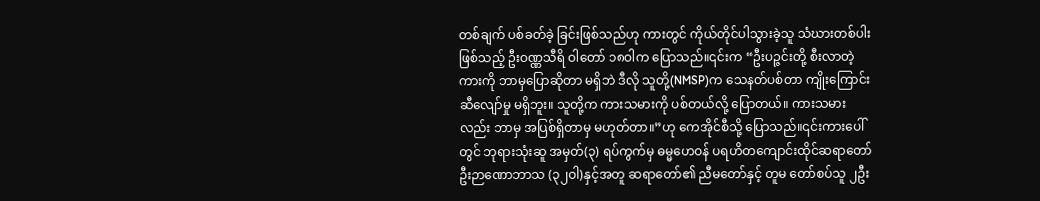တစ်ချက် ပစ်ခတ်ခဲ့ ခြင်းဖြစ်သည်ဟု ကားတွင် ကိုယ်တိုင်ပါသွားခဲ့သူ သံဃားတစ်ပါးဖြစ်သည့် ဦးဝဏ္ဏသီရိ ဝါတော် ၁၈ဝါက ပြောသည်။၎င်းက “ဦးပဉ္ဇင်းတို့ စီးလာတဲ့ ကားကို ဘာမှပြောဆိုတာ မရှိဘဲ ဒီလို သူတို့(NMSP)က သေနတ်ပစ်တာ ကျိုးကြောင်း ဆီလျော်မှု မရှိဘူး။ သူတို့က ကားသမားကို ပစ်တယ်လို့ ပြောတယ်။ ကားသမားလည်း ဘာမှ အပြစ်ရှိတာမှ မဟုတ်တာ။”ဟု ကေအိုင်စီသို့ ပြောသည်။၎င်းကားပေါ်တွင် ဘုရားသုံးဆူ အမှတ်(၃) ရပ်ကွက်မှ ဓမ္မဟေဝန် ပရဟိတကျောင်းထိုင်ဆရာတော် ဦးဉာဏောဘာသ (၃၂ဝါ)နှင့်အတူ ဆရာတော်၏ ညီမတော်နှင့် တူမ တော်စပ်သူ ၂ဦး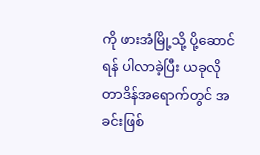ကို ဖားအံမြို့သို့ ပို့ဆောင်ရန် ပါလာခဲ့ပြီး ယခုလို တာဒိန်အရောက်တွင် အခင်းဖြစ်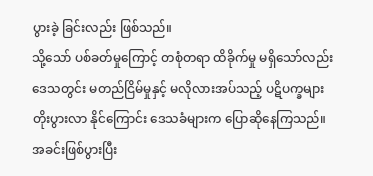ပွားခဲ့ ခြင်းလည်း ဖြစ်သည်။
သို့သော် ပစ်ခတ်မှုကြောင့် တစုံတရာ ထိခိုက်မှု မရှိသော်လည်း ဒေသတွင်း မတည်ငြိမ်မှုနှင့် မလိုလားအပ်သည့် ပဋိပက္ခများ တိုးပွားလာ နိုင်ကြောင်း ဒေသခံများက ပြောဆိုနေကြသည်။
အခင်းဖြစ်ပွားပြီး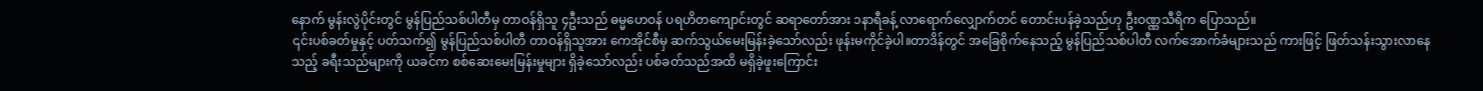နောက် မွန်းလွဲပိုင်းတွင် မွန်ပြည်သစ်ပါတီမှ တာဝန်ရှိသူ ၄ဦးသည် ဓမ္မဟေဝန် ပရဟိတကျောင်းတွင် ဆရာတော်အား ၁နာရီခန့် လာရောက်လျှောက်တင် တောင်းပန်ခဲ့သည်ဟု ဦးဝဏ္ဏသီရိက ပြောသည်။
၎င်းပစ်ခတ်မှုနှင့် ပတ်သက်၍ မွန်ပြည်သစ်ပါတီ တာဝန်ရှိသူအား ကေအိုင်စီမှ ဆက်သွယ်မေးမြန်းခဲ့သော်လည်း ဖုန်းမကိုင်ခဲ့ပါ။တာဒိန်တွင် အခြေစိုက်နေသည့် မွန်ပြည်သစ်ပါတီ လက်အောက်ခံများသည် ကားဖြင့် ဖြတ်သန်းသွားလာနေသည့် ခရီးသည်များကို ယခင်က စစ်ဆေးမေးမြန်းမှုများ ရှိခဲ့သော်လည်း ပစ်ခတ်သည်အထိ မရှိခဲ့ဖူးကြောင်း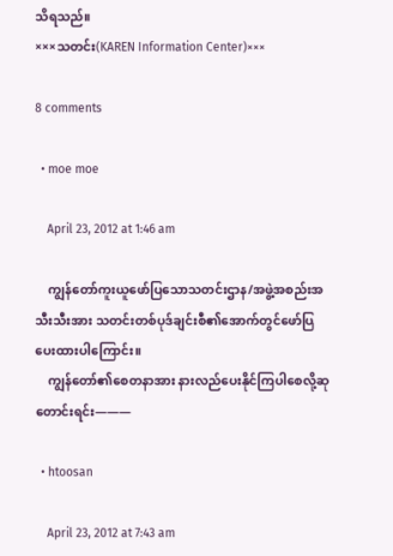သိရသည်။
×××သတင်း(KAREN Information Center)×××

8 comments

  • moe moe

    April 23, 2012 at 1:46 am

    ကျွန်တော်ကူးယူဖော်ပြသောသတင်းဌာန/အဖွဲ့အစည်းအသီးသီးအား သတင်းတစ်ပုဒ်ချင်းစီ၏အောက်တွင်ဖော်ပြပေးထားပါကြောင်း။
    ကျွန်တော်၏စေတနာအား နားလည်ပေးနိုင်ကြပါစေလို့ဆုတောင်းရင်း———

  • htoosan

    April 23, 2012 at 7:43 am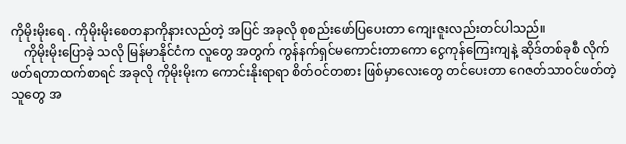ကိုမိုးမိုးရေ . ကိုမိုးမိုးစေတနာကိုနားလည်တဲ့ အပြင် အခုလို စုစည်းဖော်ပြပေးတာ ကျေးဇူးလည်းတင်ပါသည်။
    ကိုမိုးမိုးပြောခဲ့ သလို မြန်မာနိုင်ငံက လူတွေ အတွက် ကွန်နက်ရှင်မကောင်းတာကော ငွေကုန်ကြေးကျနဲ့ ဆိုဒ်တစ်ခုစီ လိုက်ဖတ်ရတာထက်စာရင် အခုလို ကိုမိုးမိုးက ကောင်းနိုးရာရာ စိတ်ဝင်တစား ဖြစ်မှာလေးတွေ တင်ပေးတာ ဂေဇတ်သာဝင်ဖတ်တဲ့သူတွေ အ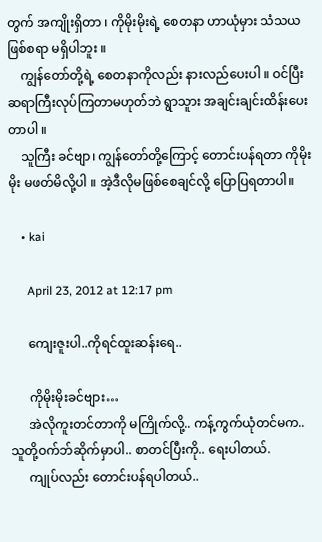တွက် အကျိုးရှိတာ ၊ ကိုမိုးမိုးရဲ့ စေတနာ ဟာယုံမှား သံသယ ဖြစ်စရာ မရှိပါဘူး ။
    ကျွန်တော်တို့ရဲ့ စေတနာကိုလည်း နားလည်ပေးပါ ။ ဝင်ပြီး ဆရာကြီးလုပ်ကြတာမဟုတ်ဘဲ ရွာသူား အချင်းချင်းထိန်းပေးတာပါ ။
    သူကြီး ခင်ဗျာ၊ ကျွန်တော်တို့ကြောင့် တောင်းပန်ရတာ ကိုမိုးမိုး မဖတ်မိလို့ပါ ။ အဲ့ဒီလိုမဖြစ်စေချင်လို့ ပြောပြရတာပါ။

    • kai

      April 23, 2012 at 12:17 pm

      ကျေးဇူးပါ..ကိုရင်ထူးဆန်းရေ..

      ကိုမိုးမိုးခင်ဗျား…
      အဲလိုကူးတင်တာကို မကြိုက်လို့.. ကန့်ကွက်ယုံတင်မက.. သူတို့ဝက်ဘ်ဆိုက်မှာပါ.. စာတင်ပြီးကို.. ရေးပါတယ်.
      ကျုပ်လည်း တောင်းပန်ရပါတယ်..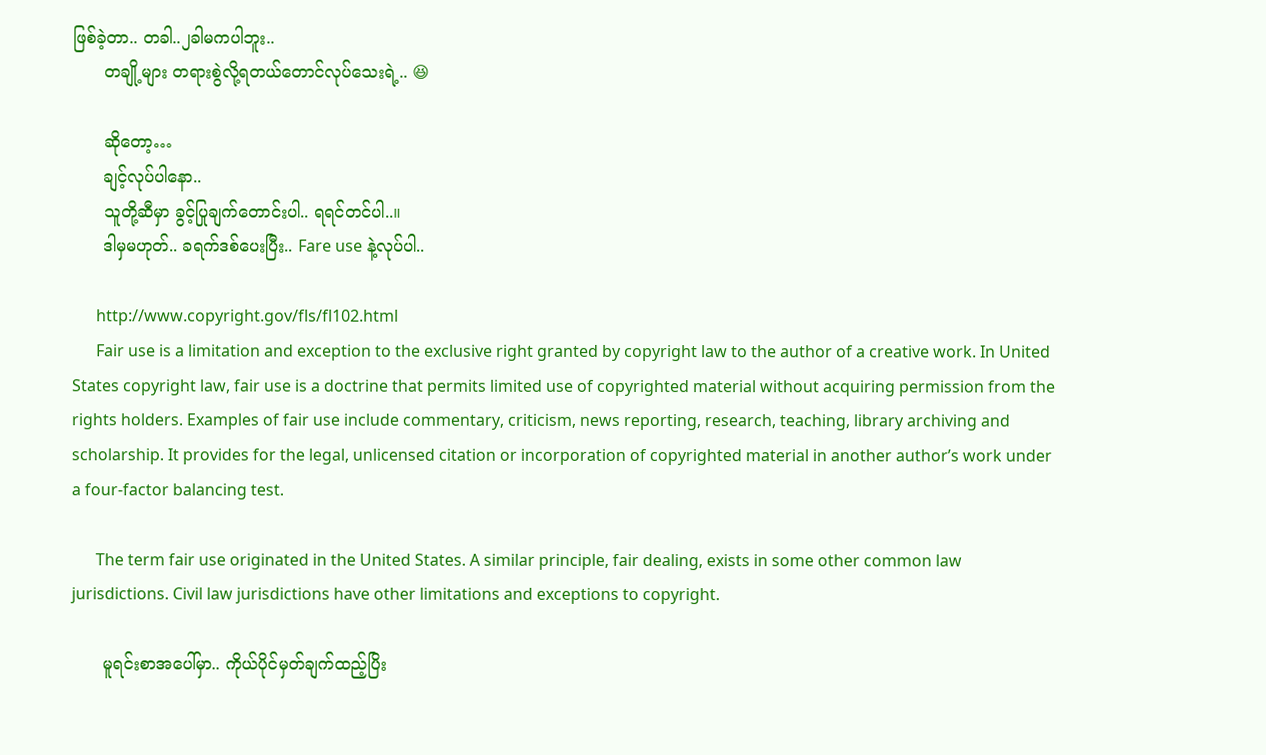ဖြစ်ခဲ့တာ.. တခါ..၂ခါမကပါဘူး..
      တချို့များ တရားစွဲလို့ရတယ်တောင်လုပ်သေးရဲ့.. 😆

      ဆိုတော့…
      ချင့်လုပ်ပါနော..
      သူတို့ဆီမှာ ခွင့်ပြုချက်တောင်းပါ.. ရရင်တင်ပါ..။
      ဒါမှမဟုတ်.. ခရက်ဒစ်ပေးပြီး.. Fare use နဲ့လုပ်ပါ..

      http://www.copyright.gov/fls/fl102.html
      Fair use is a limitation and exception to the exclusive right granted by copyright law to the author of a creative work. In United States copyright law, fair use is a doctrine that permits limited use of copyrighted material without acquiring permission from the rights holders. Examples of fair use include commentary, criticism, news reporting, research, teaching, library archiving and scholarship. It provides for the legal, unlicensed citation or incorporation of copyrighted material in another author’s work under a four-factor balancing test.

      The term fair use originated in the United States. A similar principle, fair dealing, exists in some other common law jurisdictions. Civil law jurisdictions have other limitations and exceptions to copyright.

      မူရင်းစာအပေါ်မှာ.. ကိုယ်ပိုင်မှတ်ချက်ထည့်ပြိး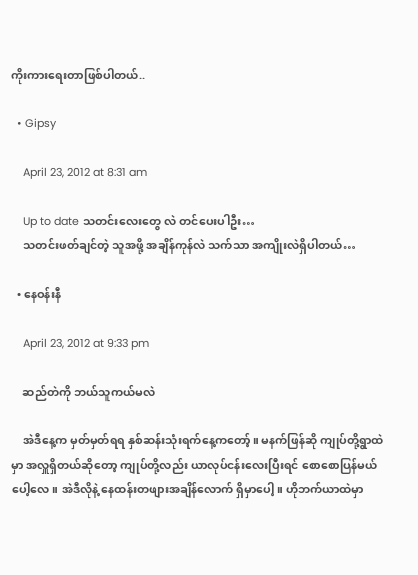ကိုးကားရေးတာဖြစ်ပါတယ်..

  • Gipsy

    April 23, 2012 at 8:31 am

    Up to date သတင်းလေးတွေ လဲ တင်ပေးပါဦး…
    သတင်းဖတ်ချင်တဲ့ သူအဖို့ အချိန်ကုန်လဲ သက်သာ အကျိုးလဲရှိပါတယ်…

  • နေဝန်းနီ

    April 23, 2012 at 9:33 pm

    ဆည်တဲကို ဘယ်သူကယ်မလဲ

    အဲဒီနေ့က မှတ်မှတ်ရရ နှစ်ဆန်းသုံးရက်နေ့ကတော့်။ မနက်ဖြန်ဆို ကျုပ်တို့ရွာထဲမှာ အလှူရှိတယ်ဆိုတော့ ကျုပ်တို့လည်း ယာလုပ်ငန်းလေးပြီးရင် စောစောပြန်မယ်ပေါ့လေ။ အဲဒီလိုနဲ့ နေထန်းတဖျားအချိန်လောက် ရှိမှာပေါ့။ ဟိုဘက်ယာထဲမှာ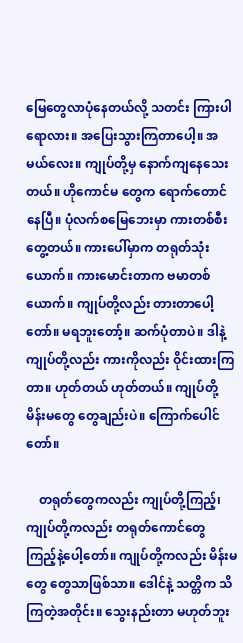မြေတွေလာပုံနေတယ်လို့ သတင်း ကြားပါရောလား။ အပြေးသွားကြတာပေါ့။ အမယ်လေး။ ကျုပ်တို့မှ နောက်ကျနေသေးတယ်။ ဟိုကောင်မ တွေက ရောက်တောင်နေပြီ။ ပုံလက်စမြေဘေးမှာ ကားတစ်စီးတွေ့တယ်။ ကားပေါ်မှာက တရုတ်သုံးယောက်။ ကားမောင်းတာက ဗမာတစ်ယောက်။ ကျုပ်တို့လည်း တားတာပေါ့တော်။ မရဘူးတော့်။ ဆက်ပုံတာပဲ။ ဒါနဲ့ ကျုပ်တို့လည်း ကားကိုလည်း ဝိုင်းထားကြတာ။ ဟုတ်တယ် ဟုတ်တယ်။ ကျုပ်တို့ မိန်းမတွေ တွေချည်းပဲ။ ကြောက်ပေါင်တော်။

    တရုတ်တွေကလည်း ကျုပ်တို့ကြည့်၊ ကျုပ်တို့ကလည်း တရုတ်ကောင်တွေ ကြည့်နဲ့ပေါ့တော်။ ကျုပ်တို့ကလည်း မိန်းမတွေ တွေသာဖြစ်သာ။ ဒေါင်နဲ့ သတ္တိက သိကြတဲ့အတိုင်း။ သွေးနည်းတာ မဟုတ်ဘူး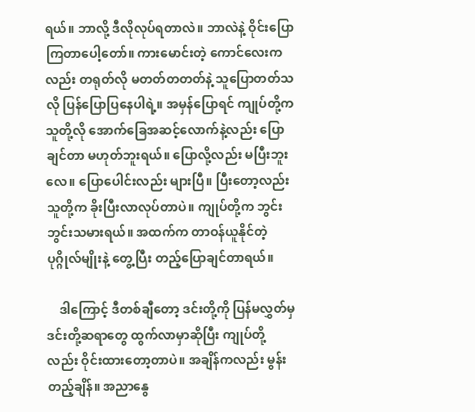ရယ်။ ဘာလို့ ဒီလိုလုပ်ရတာလဲ။ ဘာလဲနဲ့ ဝိုင်းပြောကြတာပေါ့တော်။ ကားမောင်းတဲ့ ကောင်လေးကလည်း တရုတ်လို မတတ်တတတ်နဲ့ သူပြောတတ်သလို ပြန်ပြောပြနေပါရဲ့။ အမှန်ပြောရင် ကျုပ်တို့က သူတို့လို အောက်ခြေအဆင့်လောက်နဲ့လည်း ပြောချင်တာ မဟုတ်ဘူးရယ်။ ပြောလို့လည်း မပြီးဘူးလေ။ ပြောပေါင်းလည်း များပြီ။ ပြီးတော့လည်း သူတို့က ခိုးပြီးလာလုပ်တာပဲ။ ကျုပ်တို့က ဘွင်းဘွင်းသမားရယ်။ အထက်က တာဝန်ယူနိုင်တဲ့ ပုဂ္ဂိုလ်မျိုးနဲ့ တွေ့ပြီး တည့်ပြောချင်တာရယ်။

    ဒါကြောင့် ဒီတစ်ချီတော့ ဒင်းတို့ကို ပြန်မလွှတ်မှ ဒင်းတို့ဆရာတွေ ထွက်လာမှာဆိုပြီး ကျုပ်တို့ လည်း ဝိုင်းထားတော့တာပဲ။ အချိန်ကလည်း မွန်းတည့်ချိန်။ အညာနွေ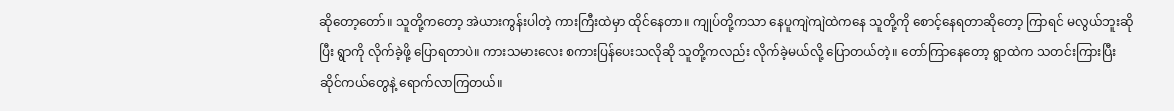ဆိုတော့တော်။ သူတို့ကတော့ အဲယားကွန်းပါတဲ့ ကားကြီးထဲမှာ ထိုင်နေတာ။ ကျုပ်တို့ကသာ နေပူကျဲကျဲထဲကနေ သူတို့ကို စောင့်နေရတာဆိုတော့ ကြာရင် မလွယ်ဘူးဆိုပြီး ရွာကို လိုက်ခဲ့ဖို့ ပြောရတာပဲ။ ကားသမားလေး စကားပြန်ပေးသလိုဆို သူတို့ကလည်း လိုက်ခဲ့မယ်လို့ ပြောတယ်တဲ့။ တော်ကြာနေတော့ ရွာထဲက သတင်းကြားပြီး ဆိုင်ကယ်တွေနဲ့ ရောက်လာကြတယ်။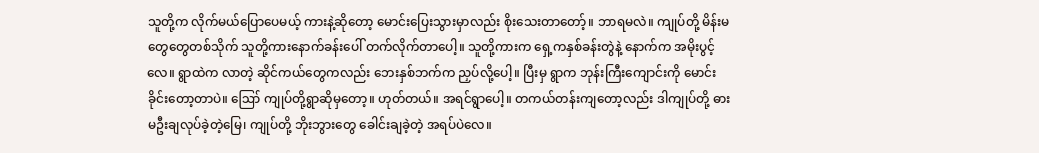သူတို့က လိုက်မယ်ပြောပေမယ့် ကားနဲ့ဆိုတော့ မောင်းပြေးသွားမှာလည်း စိုးသေးတာတော့်။ ဘာရမလဲ။ ကျုပ်တို့ မိန်းမတွေတွေတစ်သိုက် သူတို့ကားနောက်ခန်းပေါ် တက်လိုက်တာပေါ့။ သူတို့ကားက ရှေ့ကနှစ်ခန်းတွဲနဲ့ နောက်က အမိုးပွင့်လေ။ ရွာထဲက လာတဲ့ ဆိုင်ကယ်တွေကလည်း ဘေးနှစ်ဘက်က ညှပ်လို့ပေါ့။ ပြီးမှ ရွာက ဘုန်းကြီးကျောင်းကို မောင်းခိုင်းတော့တာပဲ။ ဪ ကျုပ်တို့ရွာဆိုမှတော့။ ဟုတ်တယ်။ အရင်ရွာပေါ့။ တကယ်တန်းကျတော့လည်း ဒါကျုပ်တို့ ဓားမဦးချလုပ်ခဲ့တဲ့မြေ၊ ကျုပ်တို့ ဘိုးဘွားတွေ ခေါင်းချခဲ့တဲ့ အရပ်ပဲလေ။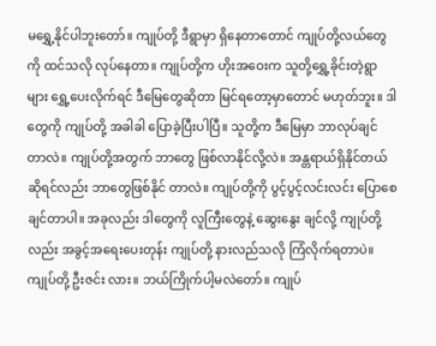မရွှေ့နိုင်ပါဘူးတော်။ ကျုပ်တို့ ဒီရွာမှာ ရှိနေတာတောင် ကျုပ်တို့လယ်တွေကို ထင်သလို လုပ်နေတာ။ ကျုပ်တို့က ဟိုးအဝေးက သူတို့ရွှေ့ခိုင်းတဲ့ရွာများ ရွှေ့ပေးလိုက်ရင် ဒီမြေတွေဆိုတာ မြင်ရတော့မှာတောင် မဟုတ်ဘူး။ ဒါတွေကို ကျုပ်တို့ အခါခါ ပြောခဲ့ပြီးပါပြီ။ သူတို့က ဒီမြေမှာ ဘာလုပ်ချင် တာလဲ။ ကျုပ်တို့အတွက် ဘာတွေ ဖြစ်လာနိုင်လို့လဲ။ အန္တရာယ်ရှိနိုင်တယ် ဆိုရင်လည်း ဘာတွေဖြစ်နိုင် တာလဲ။ ကျုပ်တို့ကို ပွင့်ပွင့်လင်းလင်း ပြောစေချင်တာပါ။ အခုလည်း ဒါတွေကို လူကြီးတွေနဲ့ ဆွေးနွေး ချင်လို့ ကျုပ်တို့လည်း အခွင့်အရေးပေးတုန်း ကျုပ်တို့ နားလည်သလို ကြံလိုက်ရတာပဲ။ ကျုပ်တို့ ဦးဇင်း လား။ ဘယ်ကြိုက်ပါ့မလဲတော်။ ကျုပ်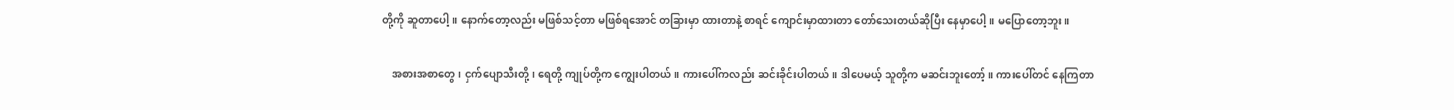တို့ကို ဆူတာပေါ့။ နောက်တော့လည်း မဖြစ်သင့်တာ မဖြစ်ရအောင် တခြားမှာ ထားတာနဲ့ စာရင် ကျောင်းမှာထားတာ တော်သေးတယ်ဆိုပြီး နေမှာပေါ့။ မပြောတော့ဘူး။

    အစားအစာတွေ၊ ငှက်ပျောသီးတို့၊ ရေတို့ ကျုပ်တို့က ကျွေးပါတယ်။ ကားပေါ်ကလည်း ဆင်းခိုင်းပါတယ်။ ဒါပေမယ့် သူတို့က မဆင်းဘူးတော့်။ ကားပေါ်တင် နေကြတာ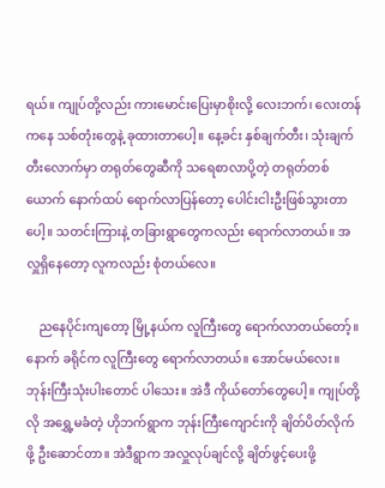ရယ်။ ကျုပ်တို့လည်း ကားမောင်းပြေးမှာစိုးလို့ လေးဘက်၊ လေးတန်ကနေ သစ်တုံးတွေနဲ့ ခုထားတာပေါ့။ နေ့ခင်း နှစ်ချက်တီး၊ သုံးချက်တီးလောက်မှာ တရုတ်တွေဆီကို သရေစာလာပို့တဲ့ တရုတ်တစ်ယောက် နောက်ထပ် ရောက်လာပြန်တော့ ပေါင်းငါးဦးဖြစ်သွားတာပေါ့။ သတင်းကြားနဲ့ တခြားရွာတွေကလည်း ရောက်လာတယ်။ အလှူရှိနေတော့ လူကလည်း စုံတယ်လေ။

    ညနေပိုင်းကျတော့ မြို့နယ်က လူကြီးတွေ ရောက်လာတယ်တော့်။ နောက် ခရိုင်က လူကြီးတွေ ရောက်လာတယ်။ အောင်မယ်လေး။ ဘုန်းကြီးသုံးပါးတောင် ပါသေး။ အဲဒီ ကိုယ်တော်တွေပေါ့။ ကျုပ်တို့လို အရွှေ့မခံတဲ့ ဟိုဘက်ရွာက ဘုန်းကြီးကျောင်းကို ချိတ်ပိတ်လိုက်ဖို့ ဦးဆောင်တာ။ အဲဒီရွာက အလှူလုပ်ချင်လို့ ချိတ်ဖွင့်ပေးဖို့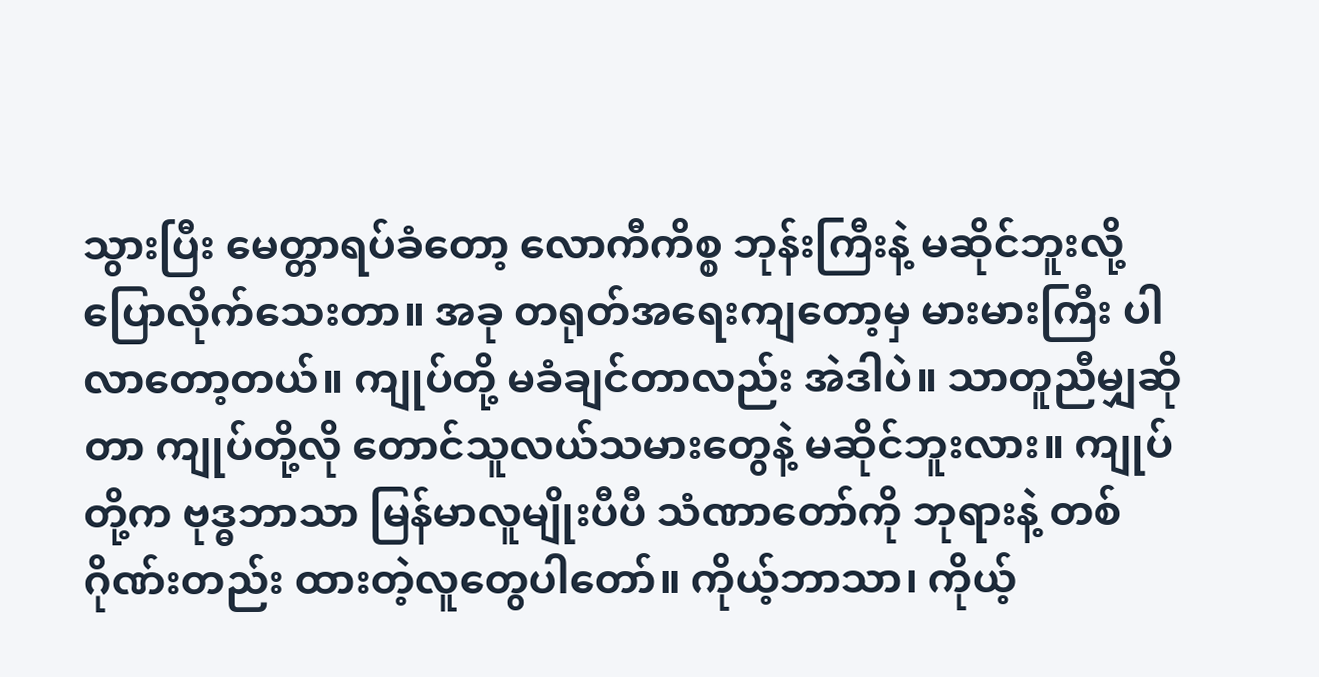သွားပြီး မေတ္တာရပ်ခံတော့ လောကီကိစ္စ ဘုန်းကြီးနဲ့ မဆိုင်ဘူးလို့ ပြောလိုက်သေးတာ။ အခု တရုတ်အရေးကျတော့မှ မားမားကြီး ပါလာတော့တယ်။ ကျုပ်တို့ မခံချင်တာလည်း အဲဒါပဲ။ သာတူညီမျှဆိုတာ ကျုပ်တို့လို တောင်သူလယ်သမားတွေနဲ့ မဆိုင်ဘူးလား။ ကျုပ်တို့က ဗုဒ္ဓဘာသာ မြန်မာလူမျိုးပီပီ သံဏာတော်ကို ဘုရားနဲ့ တစ်ဂိုဏ်းတည်း ထားတဲ့လူတွေပါတော်။ ကိုယ့်ဘာသာ၊ ကိုယ့်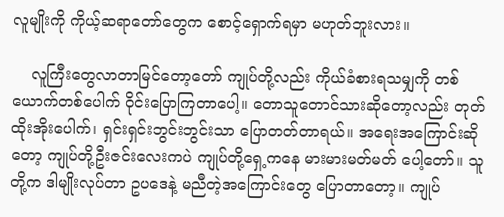လူမျိုးကို ကိုယ့်ဆရာတော်တွေက စောင့်ရှောက်ရမှာ မဟုတ်ဘူးလား။

    လူကြီးတွေလာတာမြင်တော့တော် ကျုပ်တို့လည်း ကိုယ်ခံစားရသမျှကို တစ်ယောက်တစ်ပေါက် ဝိုင်းပြောကြတာပေါ့။ တောသူတောင်သားဆိုတော့လည်း တုတ်ထိုးအိုးပေါက်၊ ရှင်းရှင်းဘွင်းဘွင်းသာ ပြောတတ်တာရယ်။ အရေးအကြောင်းဆိုတော့ ကျုပ်တို့ဦးဇင်းလေးကပဲ ကျုပ်တို့ရှေ့ကနေ မားမားမတ်မတ် ပေါ့တော်။ သူတို့က ဒါမျိုးလုပ်တာ ဥပဒေနဲ့ မညီတဲ့အကြောင်းတွေ ပြောတာတော့။ ကျုပ်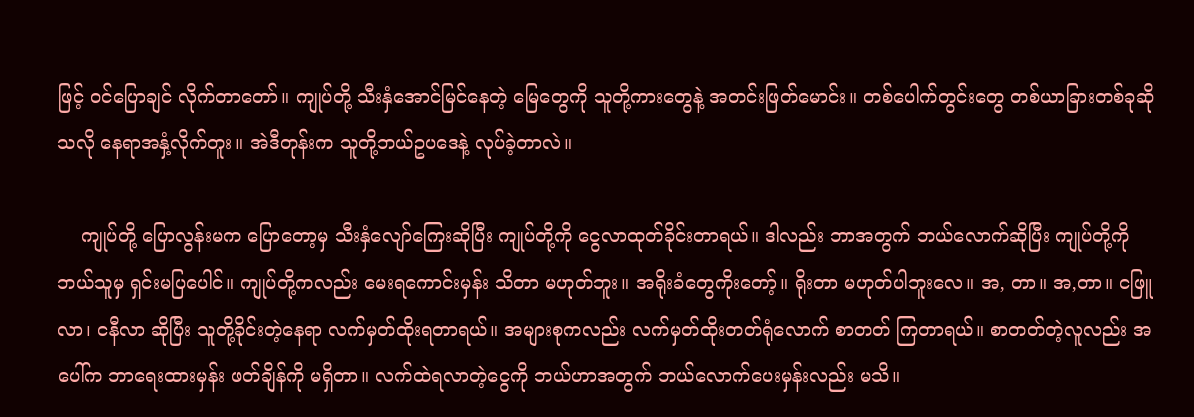ဖြင့် ဝင်ပြောချင် လိုက်တာတော်။ ကျုပ်တို့ သီးနှံအောင်မြင်နေတဲ့ မြေတွေကို သူတို့ကားတွေနဲ့ အတင်းဖြတ်မောင်း။ တစ်ပေါက်တွင်းတွေ တစ်ယာခြားတစ်ခုဆိုသလို နေရာအနှံ့လိုက်တူး။ အဲဒီတုန်းက သူတို့ဘယ်ဥပဒေနဲ့ လုပ်ခဲ့တာလဲ။

    ကျုပ်တို့ ပြောလွန်းမက ပြောတော့မှ သီးနှံလျော်ကြေးဆိုပြီး ကျုပ်တို့ကို ငွေလာထုတ်ခိုင်းတာရယ်။ ဒါလည်း ဘာအတွက် ဘယ်လောက်ဆိုပြီး ကျုပ်တို့ကို ဘယ်သူမှ ရှင်းမပြပေါင်။ ကျုပ်တို့ကလည်း မေးရကောင်းမှန်း သိတာ မဟုတ်ဘူး။ အရိုးခံတွေကိုးတော့်။ ရိုးတာ မဟုတ်ပါဘူးလေ။ အ, တာ။ အ,တာ။ ငဖြူလာ၊ ငနီလာ ဆိုပြီး သူတို့ခိုင်းတဲ့နေရာ လက်မှတ်ထိုးရတာရယ်။ အများစုကလည်း လက်မှတ်ထိုးတတ်ရုံလောက် စာတတ် ကြတာရယ်။ စာတတ်တဲ့လူလည်း အပေါ်က ဘာရေးထားမှန်း ဖတ်ချိန်ကို မရှိတာ။ လက်ထဲရလာတဲ့ငွေကို ဘယ်ဟာအတွက် ဘယ်လောက်ပေးမှန်းလည်း မသိ။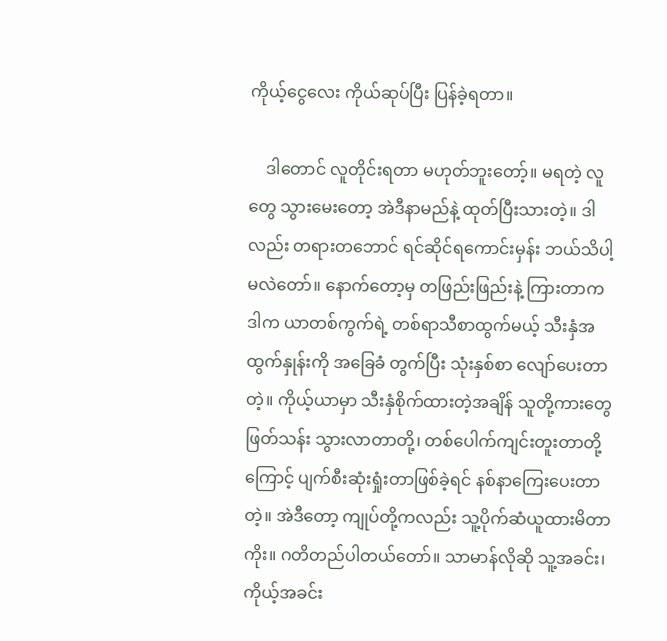ကိုယ့်ငွေလေး ကိုယ်ဆုပ်ပြီး ပြန်ခဲ့ရတာ။

    ဒါတောင် လူတိုင်းရတာ မဟုတ်ဘူးတော့်။ မရတဲ့ လူတွေ သွားမေးတော့ အဲဒီနာမည်နဲ့ ထုတ်ပြီးသားတဲ့။ ဒါလည်း တရားတဘောင် ရင်ဆိုင်ရကောင်းမှန်း ဘယ်သိပါ့မလဲတော်။ နောက်တော့မှ တဖြည်းဖြည်းနဲ့ ကြားတာက ဒါက ယာတစ်ကွက်ရဲ့ တစ်ရာသီစာထွက်မယ့် သီးနှံအထွက်နှုန်းကို အခြေခံ တွက်ပြီး သုံးနှစ်စာ လျော်ပေးတာတဲ့။ ကိုယ့်ယာမှာ သီးနှံစိုက်ထားတဲ့အချိန် သူတို့ကားတွေ ဖြတ်သန်း သွားလာတာတို့၊ တစ်ပေါက်ကျင်းတူးတာတို့ကြောင့် ပျက်စီးဆုံးရှုံးတာဖြစ်ခဲ့ရင် နစ်နာကြေးပေးတာတဲ့။ အဲဒီတော့ ကျုပ်တို့ကလည်း သူ့ပိုက်ဆံယူထားမိတာကိုး။ ဂတိတည်ပါတယ်တော်။ သာမာန်လိုဆို သူ့အခင်း၊ ကိုယ့်အခင်း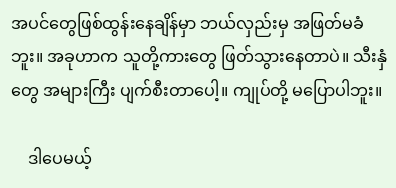အပင်တွေဖြစ်ထွန်းနေချိန်မှာ ဘယ်လှည်းမှ အဖြတ်မခံဘူး။ အခုဟာက သူတို့ကားတွေ ဖြတ်သွားနေတာပဲ။ သီးနှံတွေ အများကြီး ပျက်စီးတာပေါ့။ ကျုပ်တို့ မပြောပါဘူး။

    ဒါပေမယ့်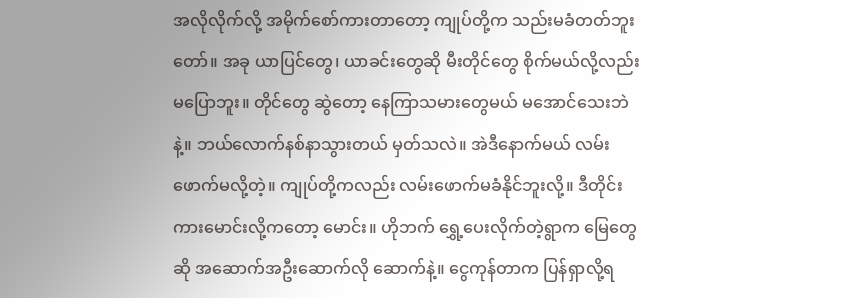အလိုလိုက်လို့ အမိုက်စော်ကားတာတော့ ကျုပ်တို့က သည်းမခံတတ်ဘူးတော်။ အခု ယာပြင်တွေ၊ ယာခင်းတွေဆို မီးတိုင်တွေ စိုက်မယ်လို့လည်း မပြောဘူး။ တိုင်တွေ ဆွဲတော့ နေကြာသမားတွေမယ် မအောင်သေးဘဲနဲ့။ ဘယ်လောက်နစ်နာသွားတယ် မှတ်သလဲ။ အဲဒီနောက်မယ် လမ်းဖောက်မလို့တဲ့။ ကျုပ်တို့ကလည်း လမ်းဖောက်မခံနိုင်ဘူးလို့။ ဒီတိုင်း ကားမောင်းလို့ကတော့ မောင်း။ ဟိုဘက် ရွှေ့ပေးလိုက်တဲ့ရွာက မြေတွေဆို အဆောက်အဦးဆောက်လို ဆောက်နဲ့။ ငွေကုန်တာက ပြန်ရှာလို့ရ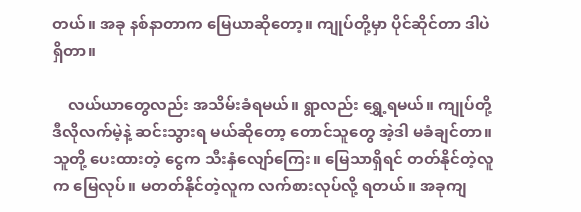တယ်။ အခု နစ်နာတာက မြေယာဆိုတော့။ ကျုပ်တို့မှာ ပိုင်ဆိုင်တာ ဒါပဲ ရှိတာ။

    လယ်ယာတွေလည်း အသိမ်းခံရမယ်။ ရွာလည်း ရွှေ့ရမယ်။ ကျုပ်တို့ ဒီလိုလက်မဲ့နဲ့ ဆင်းသွားရ မယ်ဆိုတော့ တောင်သူတွေ အဲ့ဒါ မခံချင်တာ။ သူတို့ ပေးထားတဲ့ ငွေက သီးနှံလျော်ကြေး။ မြေသာရှိရင် တတ်နိုင်တဲ့လူက မြေလုပ်။ မတတ်နိုင်တဲ့လူက လက်စားလုပ်လို့ ရတယ်။ အခုကျ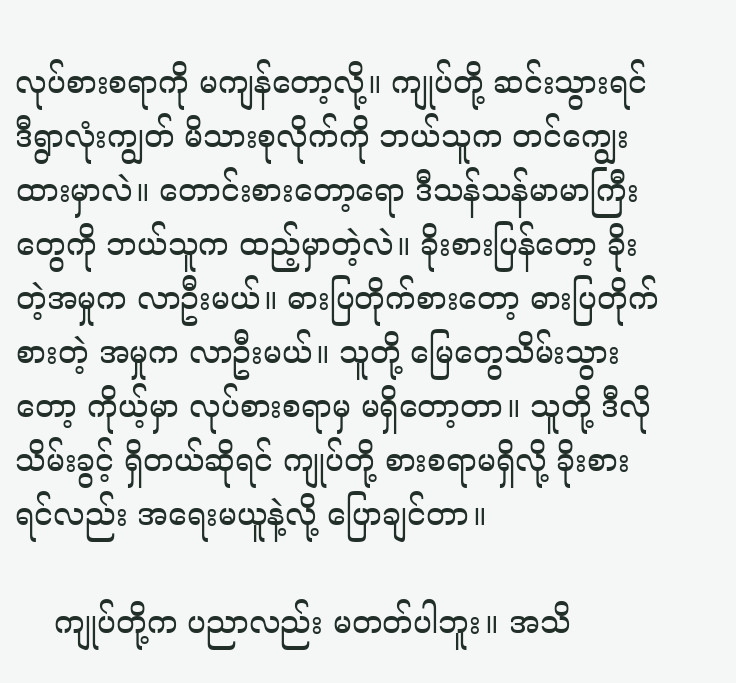လုပ်စားစရာကို မကျန်တော့လို့။ ကျုပ်တို့ ဆင်းသွားရင် ဒီရွာလုံးကျွတ် မိသားစုလိုက်ကို ဘယ်သူက တင်ကျွေးထားမှာလဲ။ တောင်းစားတော့ရော ဒီသန်သန်မာမာကြီးတွေကို ဘယ်သူက ထည့်မှာတဲ့လဲ။ ခိုးစားပြန်တော့ ခိုးတဲ့အမှုက လာဦးမယ်။ ဓားပြတိုက်စားတော့ ဓားပြတိုက်စားတဲ့ အမှုက လာဦးမယ်။ သူတို့ မြေတွေသိမ်းသွားတော့ ကိုယ့်မှာ လုပ်စားစရာမှ မရှိတော့တာ။ သူတို့ ဒီလိုသိမ်းခွင့် ရှိတယ်ဆိုရင် ကျုပ်တို့ စားစရာမရှိလို့ ခိုးစားရင်လည်း အရေးမယူနဲ့လို့ ပြောချင်တာ။

    ကျုပ်တို့က ပညာလည်း မတတ်ပါဘူး။ အသိ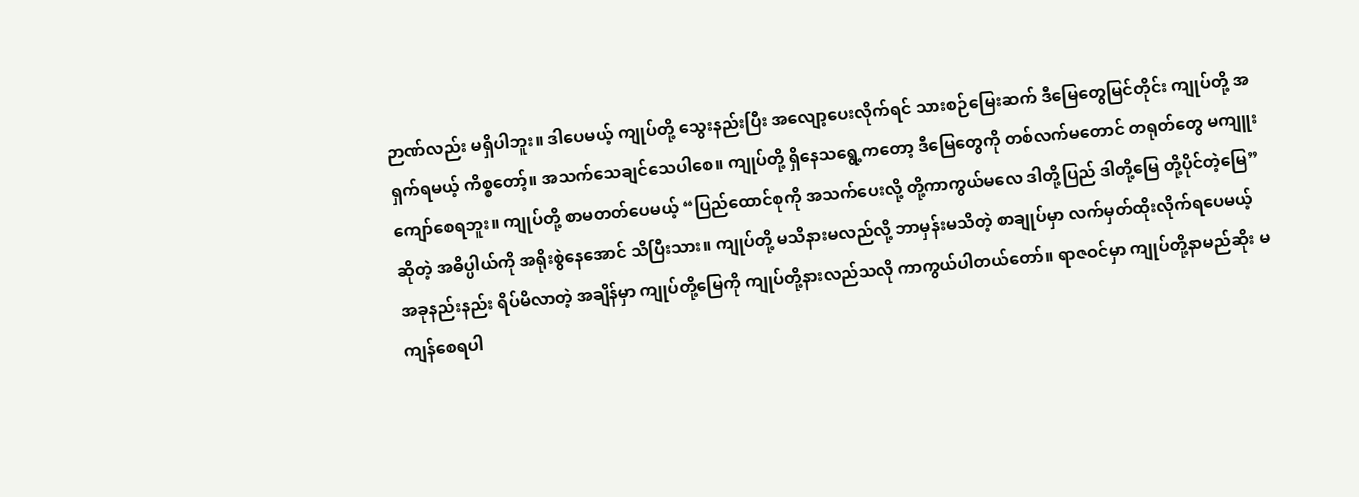ဉာဏ်လည်း မရှိပါဘူး။ ဒါပေမယ့် ကျုပ်တို့ သွေးနည်းပြီး အလျော့ပေးလိုက်ရင် သားစဉ်မြေးဆက် ဒီမြေတွေမြင်တိုင်း ကျုပ်တို့ အရှက်ရမယ့် ကိစ္စတော့်။ အသက်သေချင်သေပါစေ။ ကျုပ်တို့ ရှိနေသရွေ့ကတော့ ဒီမြေတွေကို တစ်လက်မတောင် တရုတ်တွေ မကျူးကျော်စေရဘူး။ ကျုပ်တို့ စာမတတ်ပေမယ့် “ပြည်ထောင်စုကို အသက်ပေးလို့ တို့ကာကွယ်မလေ ဒါတို့ပြည် ဒါတို့မြေ တို့ပိုင်တဲ့မြေ” ဆိုတဲ့ အဓိပ္ပါယ်ကို အရိုးစွဲနေအောင် သိပြီးသား။ ကျုပ်တို့ မသိနားမလည်လို့ ဘာမှန်းမသိတဲ့ စာချုပ်မှာ လက်မှတ်ထိုးလိုက်ရပေမယ့် အခုနည်းနည်း ရိပ်မိလာတဲ့ အချိန်မှာ ကျုပ်တို့မြေကို ကျုပ်တို့နားလည်သလို ကာကွယ်ပါတယ်တော်။ ရာဇဝင်မှာ ကျုပ်တို့နာမည်ဆိုး မကျန်စေရပါ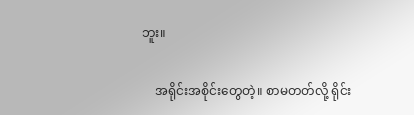ဘူး။

    အရိုင်းအစိုင်းတွေတဲ့။ စာမတတ်လို့ ရိုင်း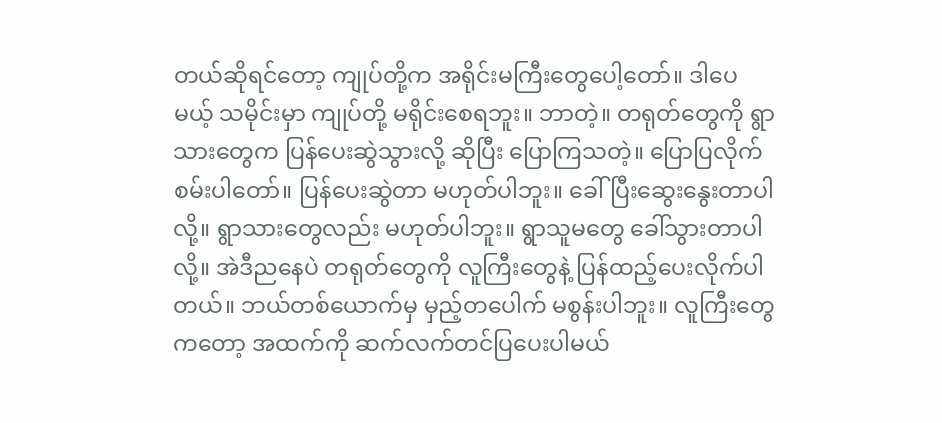တယ်ဆိုရင်တော့ ကျုပ်တို့က အရိုင်းမကြီးတွေပေါ့တော်။ ဒါပေမယ့် သမိုင်းမှာ ကျုပ်တို့ မရိုင်းစေရဘူး။ ဘာတဲ့။ တရုတ်တွေကို ရွာသားတွေက ပြန်ပေးဆွဲသွားလို့ ဆိုပြီး ပြောကြသတဲ့။ ပြောပြလိုက်စမ်းပါတော်။ ပြန်ပေးဆွဲတာ မဟုတ်ပါဘူး။ ခေါ်ပြီးဆွေးနွေးတာပါလို့။ ရွာသားတွေလည်း မဟုတ်ပါဘူး။ ရွာသူမတွေ ခေါ်သွားတာပါလို့။ အဲဒီညနေပဲ တရုတ်တွေကို လူကြီးတွေနဲ့ ပြန်ထည့်ပေးလိုက်ပါတယ်။ ဘယ်တစ်ယောက်မှ မှည့်တပေါက် မစွန်းပါဘူး။ လူကြီးတွေကတော့ အထက်ကို ဆက်လက်တင်ပြပေးပါမယ်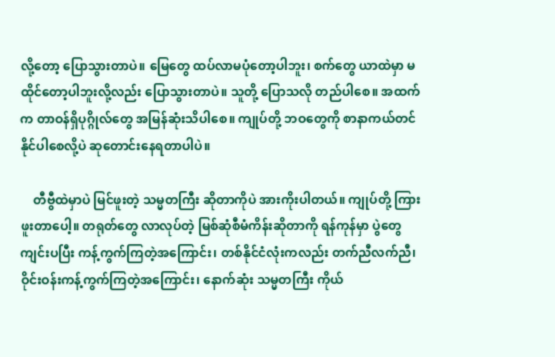လို့တော့ ပြောသွားတာပဲ။ မြေတွေ ထပ်လာမပုံတော့ပါဘူး၊ စက်တွေ ယာထဲမှာ မထိုင်တော့ပါဘူးလို့လည်း ပြောသွားတာပဲ။ သူတို့ ပြောသလို တည်ပါစေ။ အထက်က တာဝန်ရှိပုဂ္ဂိုလ်တွေ အမြန်ဆုံးသိပါစေ။ ကျုပ်တို့ ဘဝတွေကို စာနာကယ်တင်နိုင်ပါစေလို့ပဲ ဆုတောင်းနေရတာပါပဲ။

    တီဗွီထဲမှာပဲ မြင်ဖူးတဲ့ သမ္မတကြီး ဆိုတာကိုပဲ အားကိုးပါတယ်။ ကျုပ်တို့ ကြားဖူးတာပေါ့။ တရုတ်တွေ လာလုပ်တဲ့ မြစ်ဆုံစီမံကိန်းဆိုတာကို ရန်ကုန်မှာ ပွဲတွေကျင်းပပြီး ကန့်ကွက်ကြတဲ့အကြောင်း၊ တစ်နိုင်ငံလုံးကလည်း တက်ညီလက်ညီ၊ ဝိုင်းဝန်းကန့်ကွက်ကြတဲ့အကြောင်း၊ နောက်ဆုံး သမ္မတကြီး ကိုယ်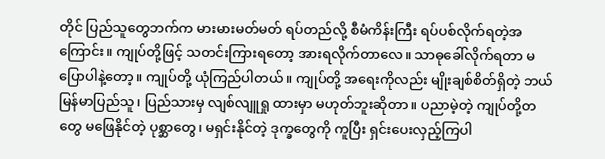တိုင် ပြည်သူတွေဘက်က မားမားမတ်မတ် ရပ်တည်လို့ စီမံကိန်းကြီး ရပ်ပစ်လိုက်ရတဲ့အကြောင်း။ ကျုပ်တို့ဖြင့် သတင်းကြားရတော့ အားရလိုက်တာလေ။ သာဓုခေါ်လိုက်ရတာ မပြောပါနဲ့တော့။ ကျုပ်တို့ ယုံကြည်ပါတယ်။ ကျုပ်တို့ အရေးကိုလည်း မျိုးချစ်စိတ်ရှိတဲ့ ဘယ်မြန်မာပြည်သူ၊ ပြည်သားမှ လျစ်လျူရှု ထားမှာ မဟုတ်ဘူးဆိုတာ။ ပညာမဲ့တဲ့ ကျုပ်တို့တတွေ မဖြေနိုင်တဲ့ ပုစ္ဆာတွေ၊ မရှင်းနိုင်တဲ့ ဒုက္ခတွေကို ကူပြီး ရှင်းပေးလှည့်ကြပါ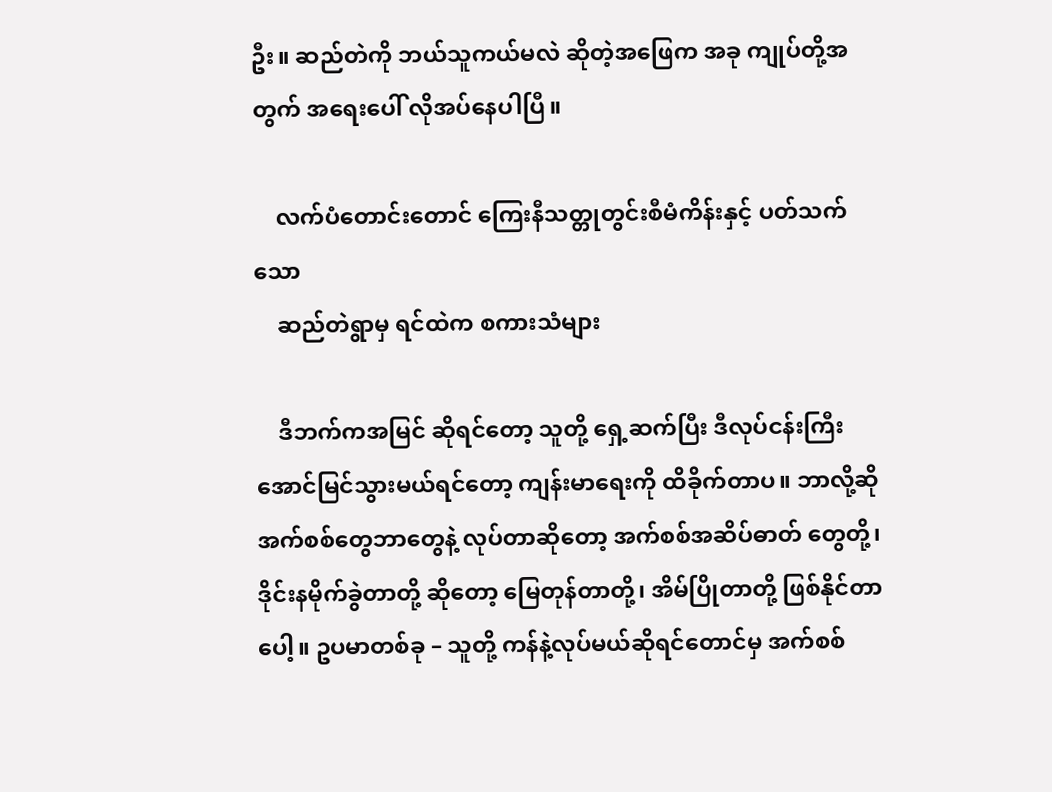ဦး။ ဆည်တဲကို ဘယ်သူကယ်မလဲ ဆိုတဲ့အဖြေက အခု ကျုပ်တို့အတွက် အရေးပေါ် လိုအပ်နေပါပြီ။

    လက်ပံတောင်းတောင် ကြေးနီသတ္တုတွင်းစီမံကိန်းနှင့် ပတ်သက်သော
    ဆည်တဲရွာမှ ရင်ထဲက စကားသံများ

    ဒီဘက်ကအမြင် ဆိုရင်တော့ သူတို့ ရှေ့ဆက်ပြီး ဒီလုပ်ငန်းကြီးအောင်မြင်သွားမယ်ရင်တော့ ကျန်းမာရေးကို ထိခိုက်တာပ။ ဘာလို့ဆို အက်စစ်တွေဘာတွေနဲ့ လုပ်တာဆိုတော့ အက်စစ်အဆိပ်ဓာတ် တွေတို့၊ ဒိုင်းနမိုက်ခွဲတာတို့ ဆိုတော့ မြေတုန်တာတို့၊ အိမ်ပြိုတာတို့ ဖြစ်နိုင်တာပေါ့။ ဥပမာတစ်ခု – သူတို့ ကန်နဲ့လုပ်မယ်ဆိုရင်တောင်မှ အက်စစ်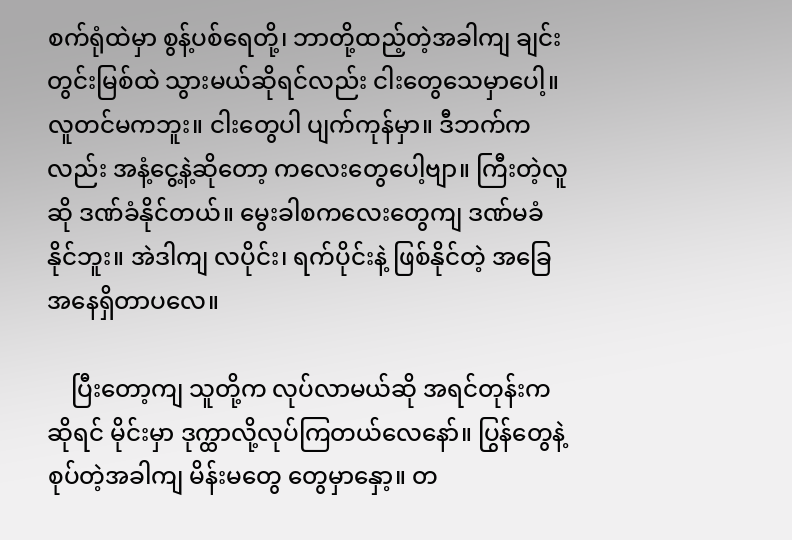စက်ရုံထဲမှာ စွန့်ပစ်ရေတို့၊ ဘာတို့ထည့်တဲ့အခါကျ ချင်းတွင်းမြစ်ထဲ သွားမယ်ဆိုရင်လည်း ငါးတွေသေမှာပေါ့။ လူတင်မကဘူး။ ငါးတွေပါ ပျက်ကုန်မှာ။ ဒီဘက်ကလည်း အနံ့ငွေ့နဲ့ဆိုတော့ ကလေးတွေပေါ့ဗျာ။ ကြီးတဲ့လူဆို ဒဏ်ခံနိုင်တယ်။ မွေးခါစကလေးတွေကျ ဒဏ်မခံနိုင်ဘူး။ အဲဒါကျ လပိုင်း၊ ရက်ပိုင်းနဲ့ ဖြစ်နိုင်တဲ့ အခြေအနေရှိတာပလေ။

    ပြီးတော့ကျ သူတို့က လုပ်လာမယ်ဆို အရင်တုန်းကဆိုရင် မိုင်းမှာ ဒုက္ထာလို့လုပ်ကြတယ်လေနော်။ ပြွန်တွေနဲ့ စုပ်တဲ့အခါကျ မိန်းမတွေ တွေမှာနှော့။ တ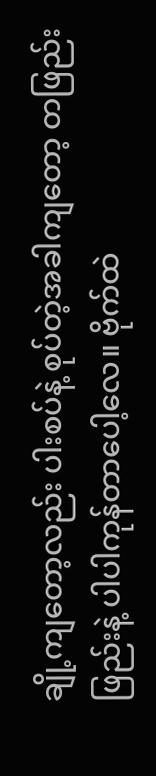ချို့ကျတော့လည်း ပါးစပ်နဲ့ စုပ်တဲ့အခါကျတော့ တဖြည်းဖြည်းနဲ့ ပါပါကုန်တာပေါ့လေ။ ဗိုက်ထဲ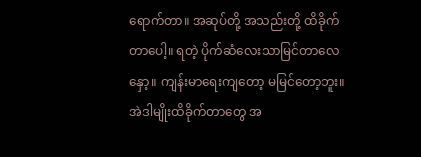ရောက်တာ။ အဆုပ်တို့ အသည်းတို့ ထိခိုက်တာပေါ့။ ရတဲ့ ပိုက်ဆံလေးသာမြင်တာလေနှော့။ ကျန်းမာရေးကျတော့ မမြင်တော့ဘူး။ အဲဒါမျိုးထိခိုက်တာတွေ အ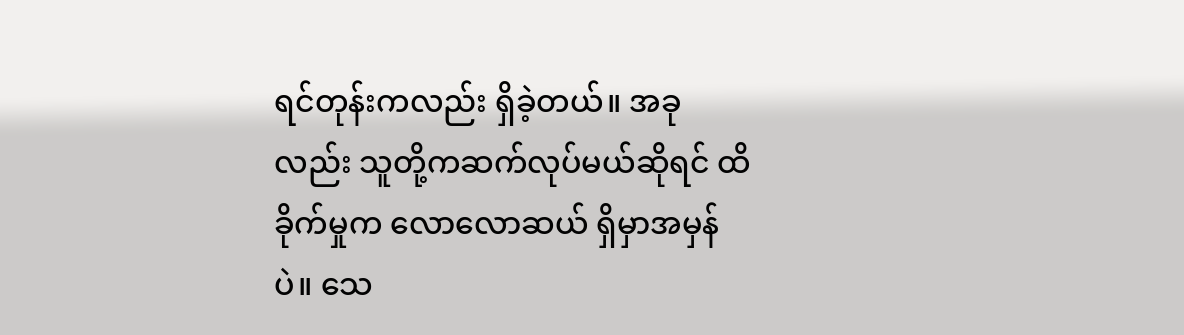ရင်တုန်းကလည်း ရှိခဲ့တယ်။ အခုလည်း သူတို့ကဆက်လုပ်မယ်ဆိုရင် ထိခိုက်မှုက လောလောဆယ် ရှိမှာအမှန်ပဲ။ သေ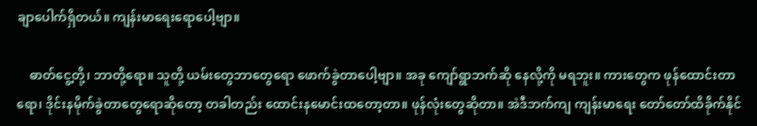ချာပေါက်ရှိတယ်။ ကျန်းမာရေးရောပေါ့ဗျာ။

    ဓာတ်ငွေ့တို့၊ ဘာတို့ရော။ သူတို့ ယမ်းတွေဘာတွေရော ဖောက်ခွဲတာပေါ့ဗျာ။ အခု ကျော်ရွာဘက်ဆို နေလို့ကို မရဘူး။ ကားတွေက ဖုန်ထောင်းတာရော၊ ဒိုင်းနမိုက်ခွဲတာတွေရောဆိုတော့ တခါတည်း ထောင်းနမောင်းထတော့တာ။ ဖုန်လုံးတွေဆိုတာ။ အဲဒီဘက်ကျ ကျန်းမာရေး တော်တော်ထိခိုက်နိုင်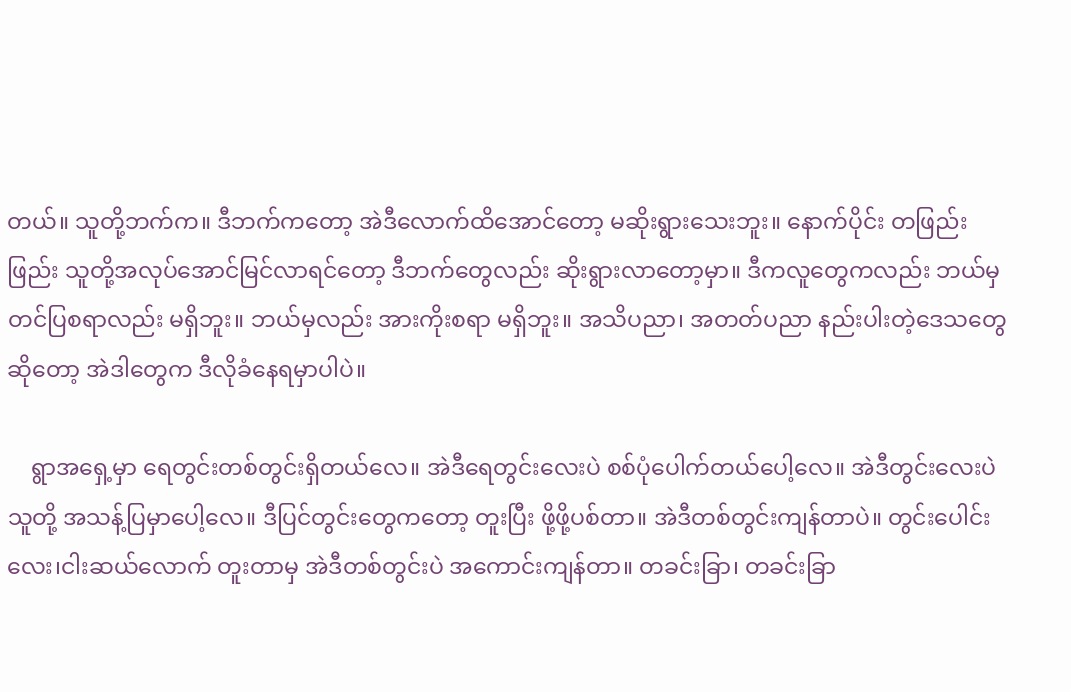တယ်။ သူတို့ဘက်က။ ဒီဘက်ကတော့ အဲဒီလောက်ထိအောင်တော့ မဆိုးရွားသေးဘူး။ နောက်ပိုင်း တဖြည်းဖြည်း သူတို့အလုပ်အောင်မြင်လာရင်တော့ ဒီဘက်တွေလည်း ဆိုးရွားလာတော့မှာ။ ဒီကလူတွေကလည်း ဘယ်မှ တင်ပြစရာလည်း မရှိဘူး။ ဘယ်မှလည်း အားကိုးစရာ မရှိဘူး။ အသိပညာ၊ အတတ်ပညာ နည်းပါးတဲ့ဒေသတွေဆိုတော့ အဲဒါတွေက ဒီလိုခံနေရမှာပါပဲ။

    ရွာအရှေ့မှာ ရေတွင်းတစ်တွင်းရှိတယ်လေ။ အဲဒီရေတွင်းလေးပဲ စစ်ပုံပေါက်တယ်ပေါ့လေ။ အဲဒီတွင်းလေးပဲ သူတို့ အသန့်ပြမှာပေါ့လေ။ ဒီပြင်တွင်းတွေကတော့ တူးပြီး ဖို့ဖို့ပစ်တာ။ အဲဒီတစ်တွင်းကျန်တာပဲ။ တွင်းပေါင်း လေး၊ငါးဆယ်လောက် တူးတာမှ အဲဒီတစ်တွင်းပဲ အကောင်းကျန်တာ။ တခင်းခြာ၊ တခင်းခြာ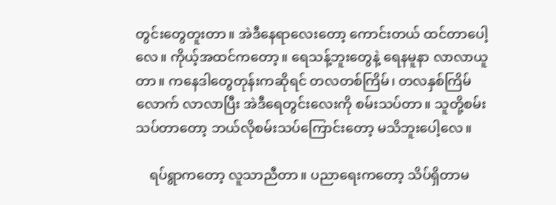တွင်းတွေတူးတာ။ အဲဒီနေရာလေးတော့ ကောင်းတယ် ထင်တာပေါ့လေ။ ကိုယ့်အထင်ကတော့။ ရေသန့်ဘူးတွေနဲ့ ရေနမူနာ လာလာယူတာ။ ကနေဒါတွေတုန်းကဆိုရင် တလတစ်ကြိမ်၊ တလနှစ်ကြိမ်လောက် လာလာပြီး အဲဒီရေတွင်းလေးကို စမ်းသပ်တာ။ သူတို့စမ်းသပ်တာတော့ ဘယ်လိုစမ်းသပ်ကြောင်းတော့ မသိဘူးပေါ့လေ။

    ရပ်ရွာကတော့ လူသာညီတာ။ ပညာရေးကတော့ သိပ်ရှိတာမ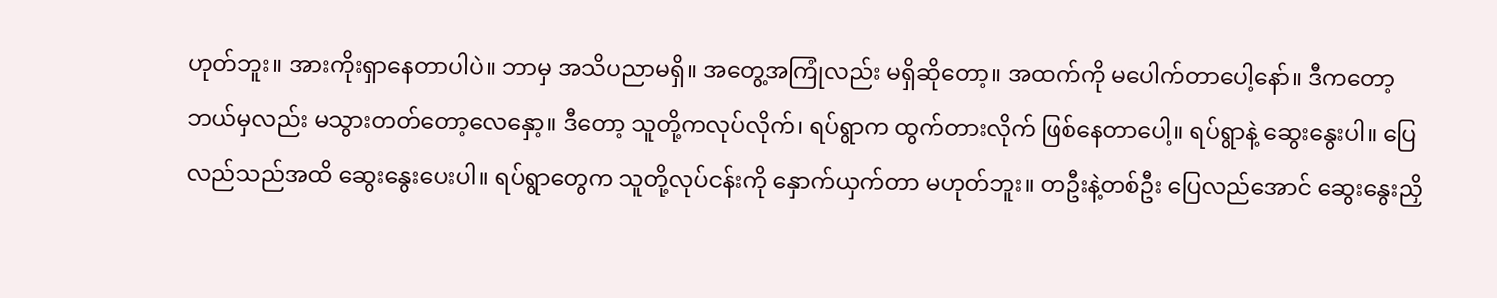ဟုတ်ဘူး။ အားကိုးရှာနေတာပါပဲ။ ဘာမှ အသိပညာမရှိ။ အတွေ့အကြုံလည်း မရှိဆိုတော့။ အထက်ကို မပေါက်တာပေါ့နော်။ ဒီကတော့ ဘယ်မှလည်း မသွားတတ်တော့လေနှော့။ ဒီတော့ သူတို့ကလုပ်လိုက်၊ ရပ်ရွာက ထွက်တားလိုက် ဖြစ်နေတာပေါ့။ ရပ်ရွာနဲ့ ဆွေးနွေးပါ။ ပြေလည်သည်အထိ ဆွေးနွေးပေးပါ။ ရပ်ရွာတွေက သူတို့လုပ်ငန်းကို နှောက်ယှက်တာ မဟုတ်ဘူး။ တဦးနဲ့တစ်ဦး ပြေလည်အောင် ဆွေးနွေးညှိ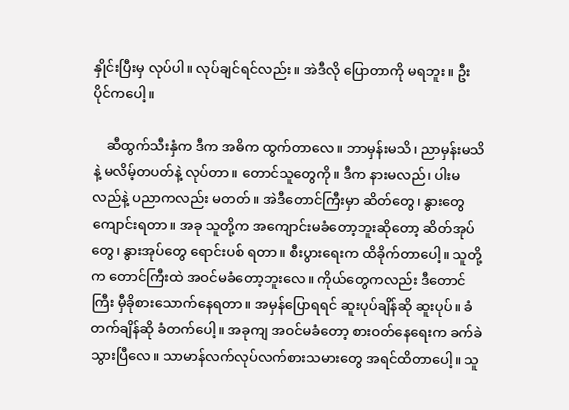နှိုင်းပြီးမှ လုပ်ပါ။ လုပ်ချင်ရင်လည်း။ အဲဒီလို ပြောတာကို မရဘူး။ ဦးပိုင်ကပေါ့။

    ဆီထွက်သီးနှံက ဒီက အဓိက ထွက်တာလေ။ ဘာမှန်းမသိ၊ ညာမှန်းမသိနဲ့ မလိမ့်တပတ်နဲ့ လုပ်တာ။ တောင်သူတွေကို။ ဒီက နားမလည်၊ ပါးမလည်နဲ့ ပညာကလည်း မတတ်။ အဲဒီတောင်ကြီးမှာ ဆိတ်တွေ၊ နွားတွေ ကျောင်းရတာ။ အခု သူတို့က အကျောင်းမခံတော့ဘူးဆိုတော့ ဆိတ်အုပ်တွေ၊ နွားအုပ်တွေ ရောင်းပစ် ရတာ။ စီးပွားရေးက ထိခိုက်တာပေါ့။ သူတို့က တောင်ကြီးထဲ အဝင်မခံတော့ဘူးလေ။ ကိုယ်တွေကလည်း ဒီတောင်ကြီး မှီခိုစားသောက်နေရတာ။ အမှန်ပြောရရင် ဆူးပုပ်ချိန်ဆို ဆူးပုပ်။ ခံတက်ချိန်ဆို ခံတက်ပေါ့။ အခုကျ အဝင်မခံတော့ စားဝတ်နေရေးက ခက်ခဲသွားပြီလေ။ သာမာန်လက်လုပ်လက်စားသမားတွေ အရင်ထိတာပေါ့။ သူ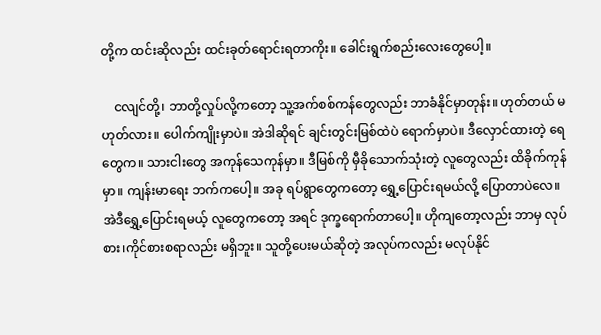တို့က ထင်းဆိုလည်း ထင်းခုတ်ရောင်းရတာကိုး။ ခေါင်းရွက်စည်းလေးတွေပေါ့။

    ငလျင်တို့၊ ဘာတို့လှုပ်လို့ကတော့ သူ့အက်စစ်ကန်တွေလည်း ဘာခံနိုင်မှာတုန်း။ ဟုတ်တယ် မဟုတ်လား။ ပေါက်ကျိုးမှာပဲ။ အဲဒါဆိုရင် ချင်းတွင်းမြစ်ထဲပဲ ရောက်မှာပဲ။ ဒီလှောင်ထားတဲ့ ရေတွေက။ သားငါးတွေ အကုန်သေကုန်မှာ။ ဒီမြစ်ကို မှီခိုသောက်သုံးတဲ့ လူတွေလည်း ထိခိုက်ကုန်မှာ။ ကျန်းမာရေး ဘက်ကပေါ့။ အခု ရပ်ရွာတွေကတော့ ရွှေ့ပြောင်းရမယ်လို့ ပြောတာပဲလေ။ အဲဒီရွှေ့ပြောင်းရမယ့် လူတွေကတော့ အရင် ဒုက္ခရောက်တာပေါ့။ ဟိုကျတော့လည်း ဘာမှ လုပ်စား၊ကိုင်စားစရာလည်း မရှိဘူး။ သူတို့ပေးမယ်ဆိုတဲ့ အလုပ်ကလည်း မလုပ်နိုင်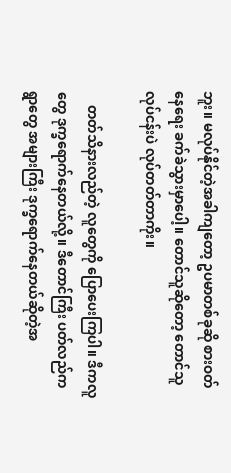ဘူး။ မလုပ်နိုင်တဲ့အခါကျတော့ ဥပမာတစ်ခုဆို စားဝတ်နေရေး ခက်ခဲသွားမှာပေါ့။ တောင်သူဆိုတော့ တောင်သူ လုပ်ငန်းပဲ လုပ်တတ်တာကိုး။

    တတ်သိနားလည်တဲ့ လူတွေကို ပြောပေးကြပါ။ ဒီကလူတွေ ဒုက္ခရောက်နေတယ်လို့။ ဒီတောင်ကြီး ပတ်လည်က ရွာတွေ အများကြီး ဒုက္ခရောက်နေတယ်ဆိုတဲ့အ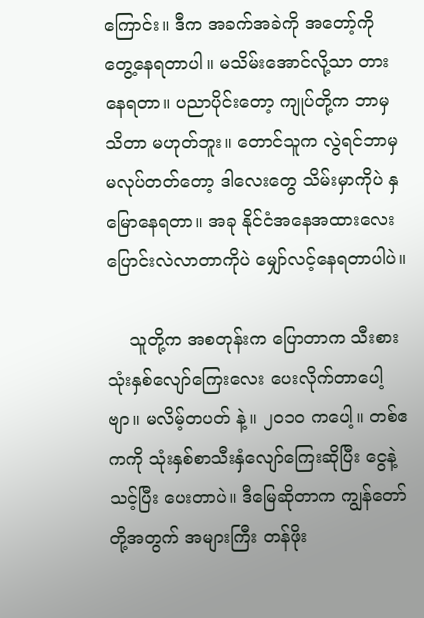ကြောင်း။ ဒီက အခက်အခဲကို အတော့်ကို တွေ့နေရတာပါ။ မသိမ်းအောင်လို့သာ တားနေရတာ။ ပညာပိုင်းတော့ ကျုပ်တို့က ဘာမှ သိတာ မဟုတ်ဘူး။ တောင်သူက လွဲရင်ဘာမှ မလုပ်တတ်တော့ ဒါလေးတွေ သိမ်းမှာကိုပဲ နှမြောနေရတာ။ အခု နိုင်ငံအနေအထားလေး ပြောင်းလဲလာတာကိုပဲ မျှော်လင့်နေရတာပါပဲ။

    သူတို့က အစတုန်းက ပြောတာက သီးစားသုံးနှစ်လျော်ကြေးလေး ပေးလိုက်တာပေါ့ဗျာ။ မလိမ့်တပတ် နဲ့။ ၂၀၁ဝ ကပေါ့။ တစ်ဧကကို သုံးနှစ်စာသီးနှံလျော်ကြေးဆိုပြီး ငွေနဲ့သင့်ပြီး ပေးတာပဲ။ ဒီမြေဆိုတာက ကျွန်တော်တို့အတွက် အများကြီး တန်ဖိုး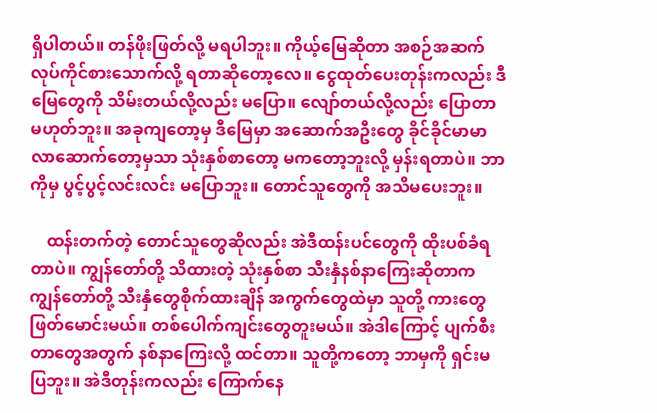ရှိပါတယ်။ တန်ဖိုးဖြတ်လို့ မရပါဘူး။ ကိုယ့်မြေဆိုတာ အစဉ်အဆက် လုပ်ကိုင်စားသောက်လို့ ရတာဆိုတော့လေ။ ငွေထုတ်ပေးတုန်းကလည်း ဒီမြေတွေကို သိမ်းတယ်လို့လည်း မပြော။ လျော်တယ်လို့လည်း ပြောတာမဟုတ်ဘူး။ အခုကျတော့မှ ဒီမြေမှာ အဆောက်အဦးတွေ ခိုင်ခိုင်မာမာ လာဆောက်တော့မှသာ သုံးနှစ်စာတော့ မကတော့ဘူးလို့ မှန်းရတာပဲ။ ဘာကိုမှ ပွင့်ပွင့်လင်းလင်း မပြောဘူး။ တောင်သူတွေကို အသိမပေးဘူး။

    ထန်းတက်တဲ့ တောင်သူတွေဆိုလည်း အဲဒီထန်းပင်တွေကို ထိုးပစ်ခံရတာပဲ။ ကျွန်တော်တို့ သိထားတဲ့ သုံးနှစ်စာ သီးနှံနစ်နာကြေးဆိုတာက ကျွန်တော်တို့ သီးနှံတွေစိုက်ထားချိန် အကွက်တွေထဲမှာ သူတို့ ကားတွေ ဖြတ်မောင်းမယ်။ တစ်ပေါက်ကျင်းတွေတူးမယ်။ အဲဒါကြောင့် ပျက်စီးတာတွေအတွက် နစ်နာကြေးလို့ ထင်တာ။ သူတို့ကတော့ ဘာမှကို ရှင်းမပြဘူး။ အဲဒီတုန်းကလည်း ကြောက်နေ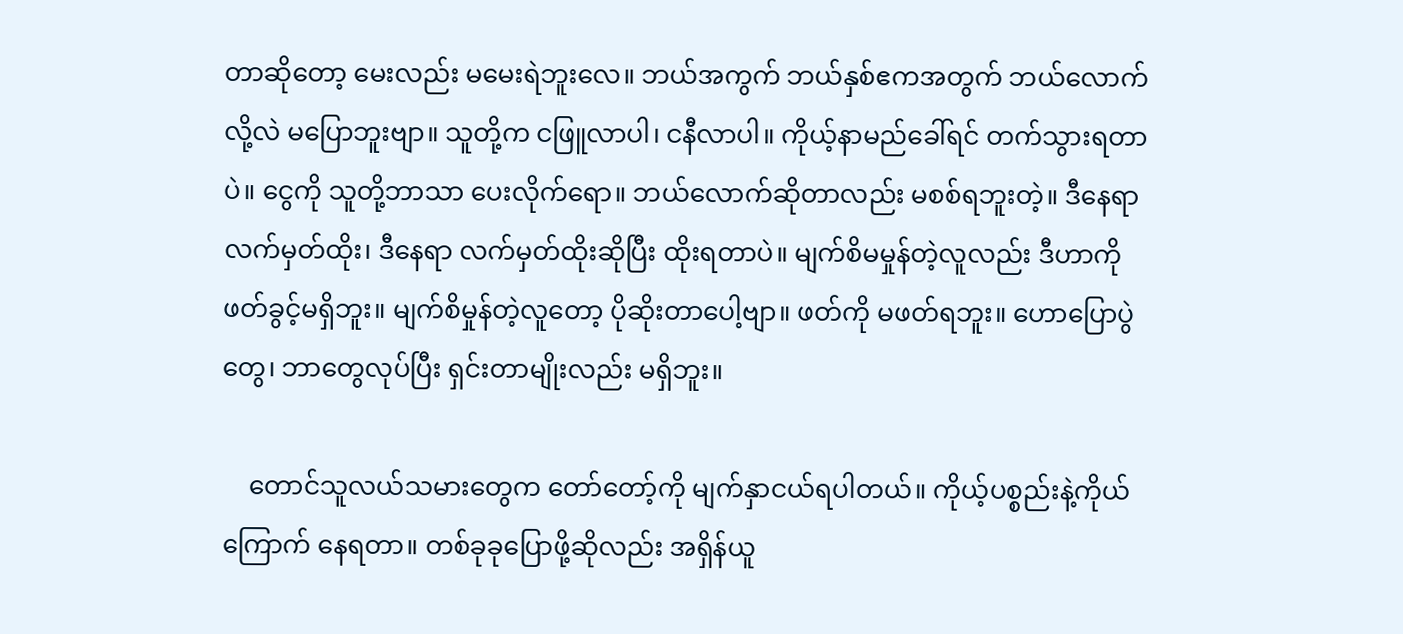တာဆိုတော့ မေးလည်း မမေးရဲဘူးလေ။ ဘယ်အကွက် ဘယ်နှစ်ဧကအတွက် ဘယ်လောက်လို့လဲ မပြောဘူးဗျာ။ သူတို့က ငဖြူလာပါ၊ ငနီလာပါ။ ကိုယ့်နာမည်ခေါ်ရင် တက်သွားရတာပဲ။ ငွေကို သူတို့ဘာသာ ပေးလိုက်ရော။ ဘယ်လောက်ဆိုတာလည်း မစစ်ရဘူးတဲ့။ ဒီနေရာ လက်မှတ်ထိုး၊ ဒီနေရာ လက်မှတ်ထိုးဆိုပြီး ထိုးရတာပဲ။ မျက်စိမမှုန်တဲ့လူလည်း ဒီဟာကို ဖတ်ခွင့်မရှိဘူး။ မျက်စိမှုန်တဲ့လူတော့ ပိုဆိုးတာပေါ့ဗျာ။ ဖတ်ကို မဖတ်ရဘူး။ ဟောပြောပွဲတွေ၊ ဘာတွေလုပ်ပြီး ရှင်းတာမျိုးလည်း မရှိဘူး။

    တောင်သူလယ်သမားတွေက တော်တော့်ကို မျက်နှာငယ်ရပါတယ်။ ကိုယ့်ပစ္စည်းနဲ့ကိုယ် ကြောက် နေရတာ။ တစ်ခုခုပြောဖို့ဆိုလည်း အရှိန်ယူ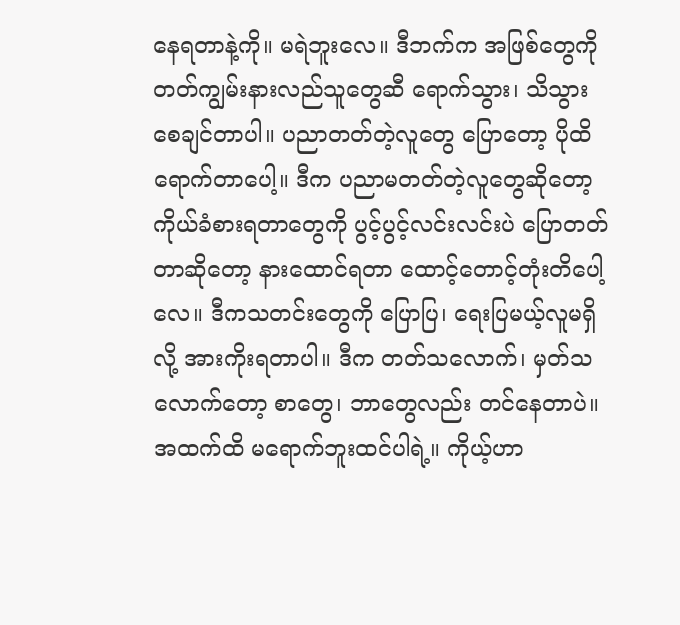နေရတာနဲ့ကို။ မရဲဘူးလေ။ ဒီဘက်က အဖြစ်တွေကို တတ်ကျွမ်းနားလည်သူတွေဆီ ရောက်သွား၊ သိသွားစေချင်တာပါ။ ပညာတတ်တဲ့လူတွေ ပြောတော့ ပိုထိရောက်တာပေါ့။ ဒီက ပညာမတတ်တဲ့လူတွေဆိုတော့ ကိုယ်ခံစားရတာတွေကို ပွင့်ပွင့်လင်းလင်းပဲ ပြောတတ်တာဆိုတော့ နားထောင်ရတာ ထောင့်တောင့်တုံးတိပေါ့လေ။ ဒီကသတင်းတွေကို ပြောပြ၊ ရေးပြမယ့်လူမရှိလို့ အားကိုးရတာပါ။ ဒီက တတ်သလောက်၊ မှတ်သလောက်တော့ စာတွေ၊ ဘာတွေလည်း တင်နေတာပဲ။ အထက်ထိ မရောက်ဘူးထင်ပါရဲ့။ ကိုယ့်ဟာ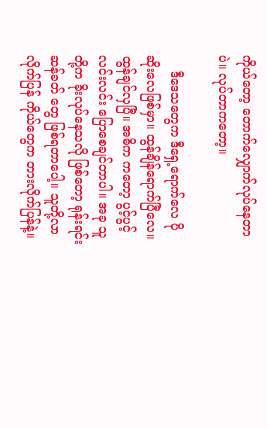ကိုယ်တော့ တောက်လျှောက်လုပ်နေတာပဲ။ လုပ်တာကတော့။

    ဒီဒေသတွေက ဒီရှေ့ရောက်လေ ပိုဆိုးလေဖြစ်မှာ။ ထွန်ချိန်ရောက်ပြီလေ။ ထွန်ချင်လှပြီ။ အဓိက ကတော့ ပွင့်ပွင့်လင်းလင်း ပြောစေချင်တာပါ။ အခု သူတို့က ခိုးလုပ်နေသလို ဖြစ်တော့ ရုန်းရင်းဆန်ခတ် တွေ ဖြစ်ရတာပေါ့။ သူတို့လာလိုက်ပြန် ကိုယ်တွေက တားလိုက်ပြန်နဲ့။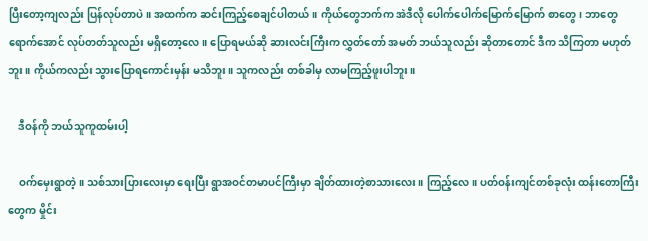ပြီးတော့ကျလည်း ပြန်လုပ်တာပဲ။ အထက်က ဆင်းကြည့်စေချင်ပါတယ်။ ကိုယ်တွေဘက်က အဲဒီလို ပေါက်ပေါက်မြောက်မြောက် စာတွေ၊ ဘာတွေရောက်အောင် လုပ်တတ်သူလည်း မရှိတော့လေ။ ပြောရမယ်ဆို ဆားလင်းကြီးက လွှတ်တော် အမတ် ဘယ်သူလည်း ဆိုတာတောင် ဒီက သိကြတာ မဟုတ်ဘူး။ ကိုယ်ကလည်း သွားပြောရကောင်းမှန်း မသိဘူး။ သူကလည်း တစ်ခါမှ လာမကြည့်ဖူးပါဘူး။

    ဒီဝန်ကို ဘယ်သူကူထမ်းပါ့

    ဝက်မှေးရွာတဲ့။ သစ်သားပြားလေးမှာ ရေးပြီး ရွာအဝင်တမာပင်ကြီးမှာ ချိတ်ထားတဲ့စာသားလေး။ ကြည့်လေ။ ပတ်ဝန်းကျင်တစ်ခုလုံး ထန်းတောကြီးတွေက မှိုင်း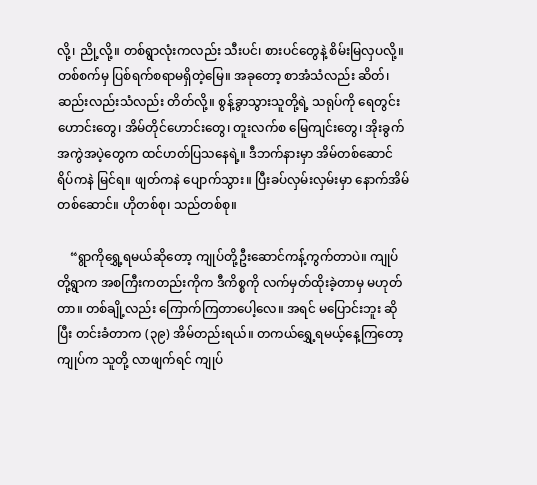လို့၊ ညို့လို့။ တစ်ရွာလုံးကလည်း သီးပင်၊ စားပင်တွေနဲ့ စိမ်းမြလှပလို့။ တစ်စက်မှ ပြစ်ရက်စရာမရှိတဲ့မြေ။ အခုတော့ စာအံသံလည်း ဆိတ်၊ ဆည်းလည်းသံလည်း တိတ်လို့။ စွန့်ခွာသွားသူတို့ရဲ့ သရုပ်ကို ရေတွင်းဟောင်းတွေ၊ အိမ်တိုင်ဟောင်းတွေ၊ တူးလက်စ မြေကျင်းတွေ၊ အိုးခွက် အကွဲအပဲ့တွေက ထင်ဟတ်ပြသနေရဲ့။ ဒီဘက်နားမှာ အိမ်တစ်ဆောင် ရိပ်ကနဲ မြင်ရ။ ဖျတ်ကနဲ ပျောက်သွား။ ပြီးခပ်လှမ်းလှမ်းမှာ နောက်အိမ်တစ်ဆောင်။ ဟိုတစ်စု၊ သည်တစ်စု။

    “ရွာကိုရွှေ့ရမယ်ဆိုတော့ ကျုပ်တို့ဦးဆောင်ကန့်ကွက်တာပဲ။ ကျုပ်တို့ရွာက အစကြီးကတည်းကိုက ဒီကိစ္စကို လက်မှတ်ထိုးခဲ့တာမှ မဟုတ်တာ။ တစ်ချို့လည်း ကြောက်ကြတာပေါ့လေ။ အရင် မပြောင်းဘူး ဆိုပြီး တင်းခံတာက (၃၉) အိမ်တည်းရယ်။ တကယ်ရွှေ့ရမယ့်နေ့ကြတော့ ကျုပ်က သူတို့ လာဖျက်ရင် ကျုပ်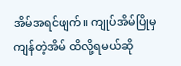အိမ်အရင်ဖျက်။ ကျုပ်အိမ်ပြိုမှ ကျန်တဲ့အိမ် ထိလို့ရမယ်ဆို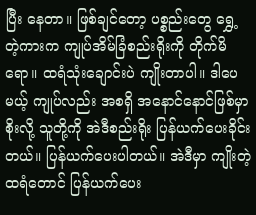ပြီး နေတာ။ ဖြစ်ချင်တော့ ပစ္စည်းတွေ ရွှေ့တဲ့ကားက ကျုပ်အိမ်ခြံစည်းရိုးကို တိုက်မိရော။ ထရံသုံးချောင်းပဲ ကျိုးတာပါ။ ဒါပေမယ့် ကျုပ်လည်း အစရှိ အနောင်နောင်ဖြစ်မှာစိုးလို့ သူတို့ကို အဲဒီစည်းရိုး ပြန်ယက်ပေးခိုင်းတယ်။ ပြန်ယက်ပေးပါတယ်။ အဲဒီမှာ ကျိုးတဲ့ထရံတောင် ပြန်ယက်ပေး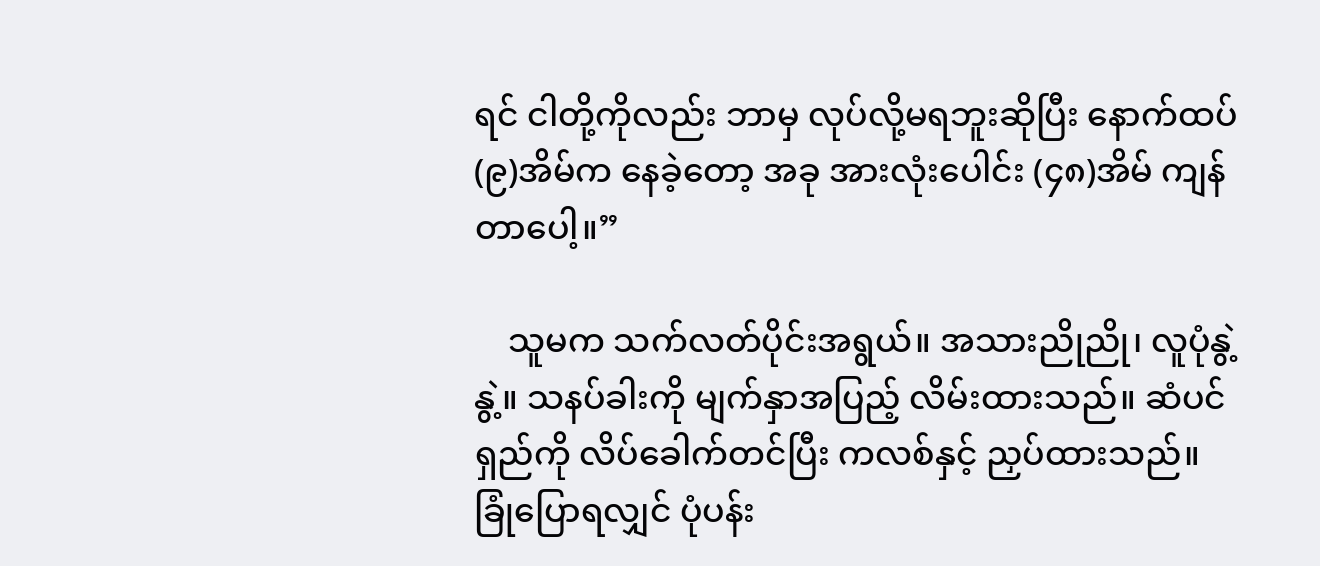ရင် ငါတို့ကိုလည်း ဘာမှ လုပ်လို့မရဘူးဆိုပြီး နောက်ထပ် (၉)အိမ်က နေခဲ့တော့ အခု အားလုံးပေါင်း (၄၈)အိမ် ကျန်တာပေါ့။”

    သူမက သက်လတ်ပိုင်းအရွယ်။ အသားညိုညို၊ လူပုံနွဲ့နွဲ့။ သနပ်ခါးကို မျက်နှာအပြည့် လိမ်းထားသည်။ ဆံပင်ရှည်ကို လိပ်ခေါက်တင်ပြီး ကလစ်နှင့် ညှပ်ထားသည်။ ခြုံပြောရလျှင် ပုံပန်း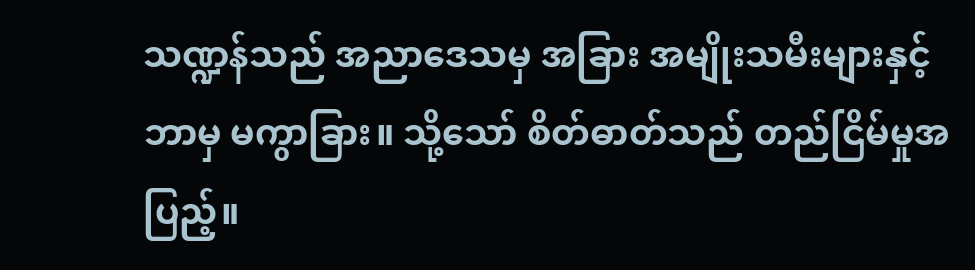သဏ္ဍန်သည် အညာဒေသမှ အခြား အမျိုးသမီးများနှင့် ဘာမှ မကွာခြား။ သို့သော် စိတ်ဓာတ်သည် တည်ငြိမ်မှုအပြည့်။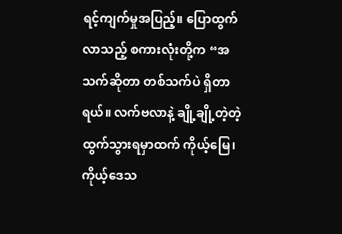ရင့်ကျက်မှုအပြည့်။ ပြောထွက်လာသည့် စကားလုံးတို့က “အသက်ဆိုတာ တစ်သက်ပဲ ရှိတာရယ်။ လက်ဗလာနဲ့ ချို့ချို့တဲ့တဲ့ ထွက်သွားရမှာထက် ကိုယ့်မြေ၊ ကိုယ့်ဒေသ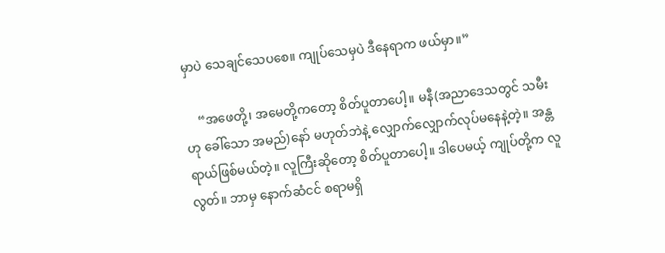မှာပဲ သေချင်သေပစေ။ ကျုပ်သေမှပဲ ဒီနေရာက ဖယ်မှာ။”

    “အဖေတို့၊ အမေတို့ကတော့ စိတ်ပူတာပေါ့။ မနီ(အညာဒေသတွင် သမီးဟု ခေါ်သော အမည်)နော် မဟုတ်ဘဲနဲ့ လျှောက်လျှောက်လုပ်မနေနဲ့တဲ့။ အန္တရာယ်ဖြစ်မယ်တဲ့။ လူကြီးဆိုတော့ စိတ်ပူတာပေါ့။ ဒါပေမယ့် ကျုပ်တို့က လူလွတ်။ ဘာမှ နောက်ဆံငင် စရာမရှိ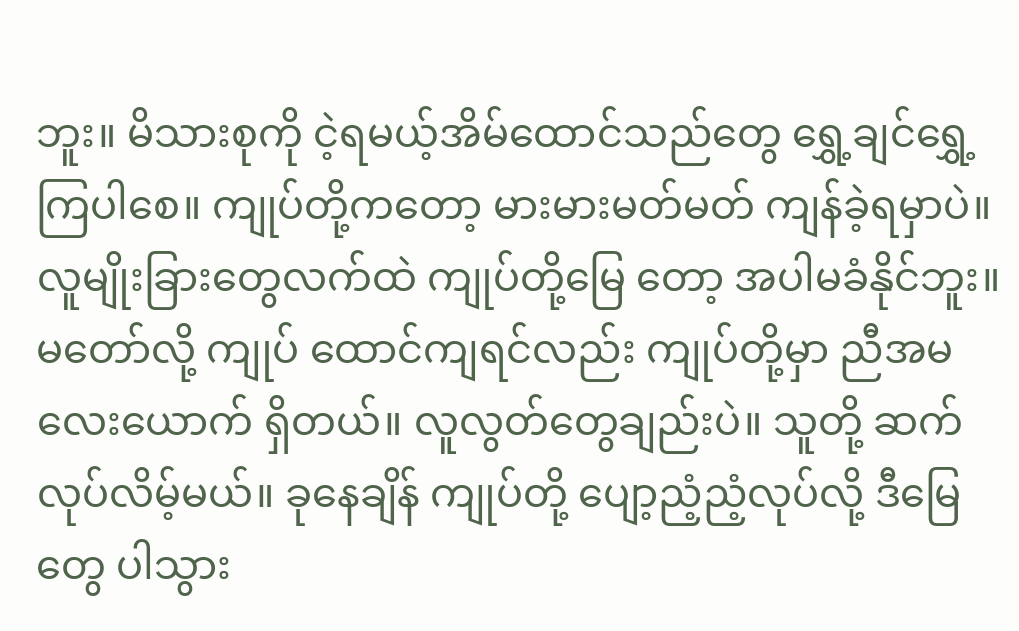ဘူး။ မိသားစုကို ငဲ့ရမယ့်အိမ်ထောင်သည်တွေ ရွှေ့ချင်ရွှေ့ကြပါစေ။ ကျုပ်တို့ကတော့ မားမားမတ်မတ် ကျန်ခဲ့ရမှာပဲ။ လူမျိုးခြားတွေလက်ထဲ ကျုပ်တို့မြေ တော့ အပါမခံနိုင်ဘူး။ မတော်လို့ ကျုပ် ထောင်ကျရင်လည်း ကျုပ်တို့မှာ ညီအမလေးယောက် ရှိတယ်။ လူလွတ်တွေချည်းပဲ။ သူတို့ ဆက်လုပ်လိမ့်မယ်။ ခုနေချိန် ကျုပ်တို့ ပျော့ညံ့ညံ့လုပ်လို့ ဒီမြေတွေ ပါသွား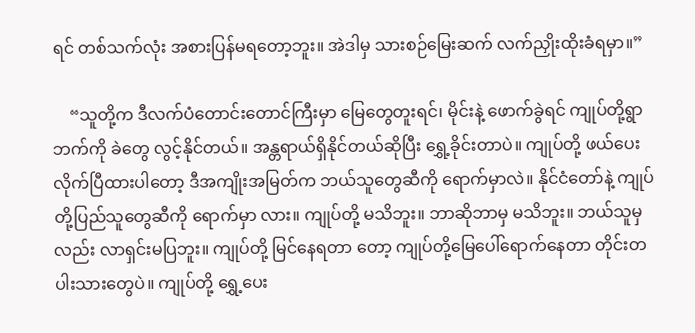ရင် တစ်သက်လုံး အစားပြန်မရတော့ဘူး။ အဲဒါမှ သားစဉ်မြေးဆက် လက်ညှိုးထိုးခံရမှာ။”

    “သူတို့က ဒီလက်ပံတောင်းတောင်ကြီးမှာ မြေတွေတူးရင်၊ မိုင်းနဲ့ ဖောက်ခွဲရင် ကျုပ်တို့ရွာဘက်ကို ခဲတွေ လွင့်နိုင်တယ်။ အန္တရာယ်ရှိနိုင်တယ်ဆိုပြီး ရွှေ့ခိုင်းတာပဲ။ ကျုပ်တို့ ဖယ်ပေးလိုက်ပြီထားပါတော့ ဒီအကျိုးအမြတ်က ဘယ်သူတွေဆီကို ရောက်မှာလဲ။ နိုင်ငံတော်နဲ့ ကျုပ်တို့ပြည်သူတွေဆီကို ရောက်မှာ လား။ ကျုပ်တို့ မသိဘူး။ ဘာဆိုဘာမှ မသိဘူး။ ဘယ်သူမှလည်း လာရှင်းမပြဘူး။ ကျုပ်တို့ မြင်နေရတာ တော့ ကျုပ်တို့မြေပေါ်ရောက်နေတာ တိုင်းတပါးသားတွေပဲ။ ကျုပ်တို့ ရွှေ့ပေး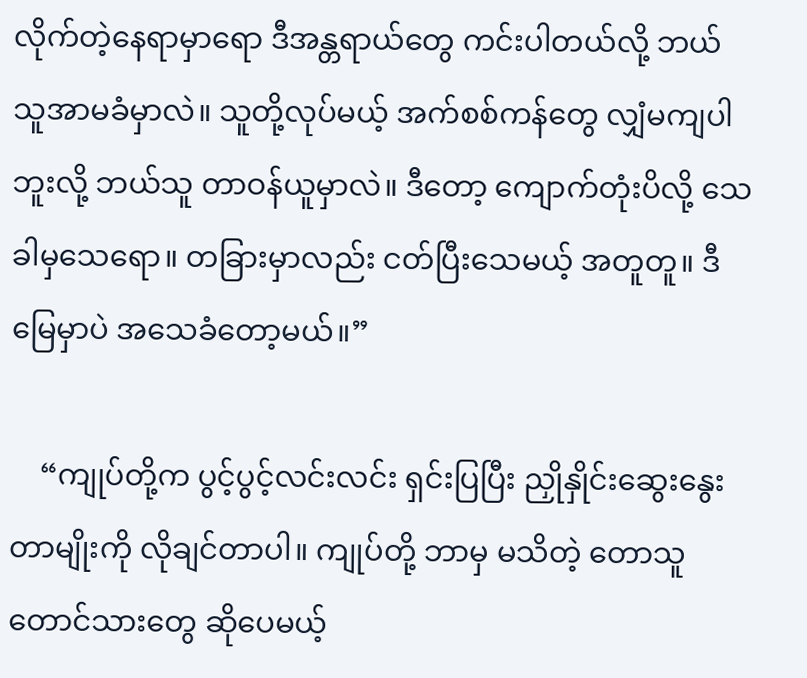လိုက်တဲ့နေရာမှာရော ဒီအန္တရာယ်တွေ ကင်းပါတယ်လို့ ဘယ်သူအာမခံမှာလဲ။ သူတို့လုပ်မယ့် အက်စစ်ကန်တွေ လျှံမကျပါဘူးလို့ ဘယ်သူ တာဝန်ယူမှာလဲ။ ဒီတော့ ကျောက်တုံးပိလို့ သေခါမှသေရော။ တခြားမှာလည်း ငတ်ပြီးသေမယ့် အတူတူ။ ဒီမြေမှာပဲ အသေခံတော့မယ်။”

    “ကျုပ်တို့က ပွင့်ပွင့်လင်းလင်း ရှင်းပြပြီး ညှိုနှိုင်းဆွေးနွေးတာမျိုးကို လိုချင်တာပါ။ ကျုပ်တို့ ဘာမှ မသိတဲ့ တောသူတောင်သားတွေ ဆိုပေမယ့်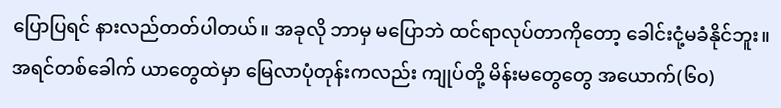ပြောပြရင် နားလည်တတ်ပါတယ်။ အခုလို ဘာမှ မပြောဘဲ ထင်ရာလုပ်တာကိုတော့ ခေါင်းငုံ့မခံနိုင်ဘူး။ အရင်တစ်ခေါက် ယာတွေထဲမှာ မြေလာပုံတုန်းကလည်း ကျုပ်တို့ မိန်းမတွေတွေ အယောက်(၆၀)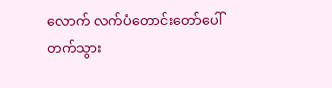လောက် လက်ပံတောင်းတော်ပေါ် တက်သွား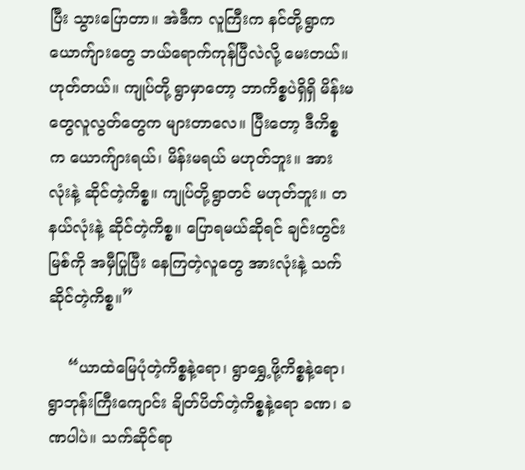ပြီး သွားပြောတာ။ အဲဒီက လူကြီးက နင်တို့ရွာက ယောက်ျားတွေ ဘယ်ရောက်ကုန်ပြီလဲလို့ မေးတယ်။ ဟုတ်တယ်။ ကျုပ်တို့ ရွာမှာတော့ ဘာကိစ္စပဲရှိရှိ မိန်းမတွေလူလွတ်တွေက များတာလေ။ ပြီးတော့ ဒီကိစ္စက ယောက်ျားရယ်၊ မိန်းမရယ် မဟုတ်ဘူး။ အားလုံးနဲ့ ဆိုင်တဲ့ကိစ္စ။ ကျုပ်တို့ရွာတင် မဟုတ်ဘူး။ တနယ်လုံးနဲ့ ဆိုင်တဲ့ကိစ္စ။ ပြောရမယ်ဆိုရင် ချင်းတွင်းမြစ်ကို အမှီပြုပြီး နေကြတဲ့လူတွေ အားလုံးနဲ့ သက်ဆိုင်တဲ့ကိစ္စ။”

    “ယာထဲမြေပုံတဲ့ကိစ္စနဲ့ရော၊ ရွာရွှေ့ဖို့ကိစ္စနဲ့ရော၊ ရွာဘုန်းကြီးကျောင်း ချိတ်ပိတ်တဲ့ကိစ္စနဲ့ရော ခဏ၊ ခဏပါပဲ။ သက်ဆိုင်ရာ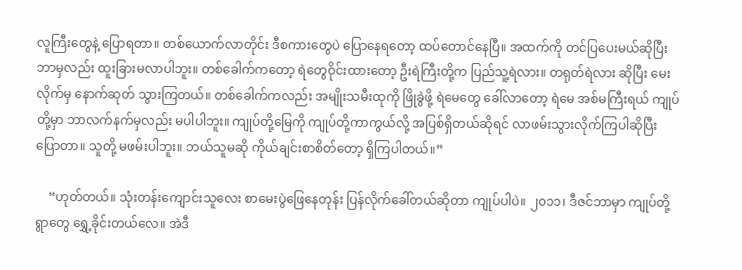လူကြီးတွေနဲ့ ပြောရတာ။ တစ်ယောက်လာတိုင်း ဒီစကားတွေပဲ ပြောနေရတော့ ထပ်တောင်နေပြီ။ အထက်ကို တင်ပြပေးမယ်ဆိုပြီး ဘာမှလည်း ထူးခြားမလာပါဘူး။ တစ်ခေါက်ကတော့ ရဲတွေဝိုင်းထားတော့ ဦးရဲကြီးတို့က ပြည်သူ့ရဲလား။ တရုတ်ရဲလား ဆိုပြီး မေးလိုက်မှ နောက်ဆုတ် သွားကြတယ်။ တစ်ခေါက်ကလည်း အမျိုးသမီးထုကို ဖြိုခွဲဖို့ ရဲမေတွေ ခေါ်လာတော့ ရဲမေ အစ်မကြီးရယ် ကျုပ်တို့မှာ ဘာလက်နက်မှလည်း မပါပါဘူး။ ကျုပ်တို့မြေကို ကျုပ်တို့ကာကွယ်လို့ အပြစ်ရှိတယ်ဆိုရင် လာဖမ်းသွားလိုက်ကြပါဆိုပြီး ပြောတာ။ သူတို့ မဖမ်းပါဘူး။ ဘယ်သူမဆို ကိုယ်ချင်းစာစိတ်တော့ ရှိကြပါတယ်။”

    “ဟုတ်တယ်။ သုံးတန်းကျောင်းသူလေး စာမေးပွဲဖြေနေတုန်း ပြန်လိုက်ခေါ်တယ်ဆိုတာ ကျုပ်ပါပဲ။ ၂၀၁၁၊ ဒီဇင်ဘာမှာ ကျုပ်တို့ရွာတွေ ရွှေ့ခိုင်းတယ်လေ။ အဲဒီ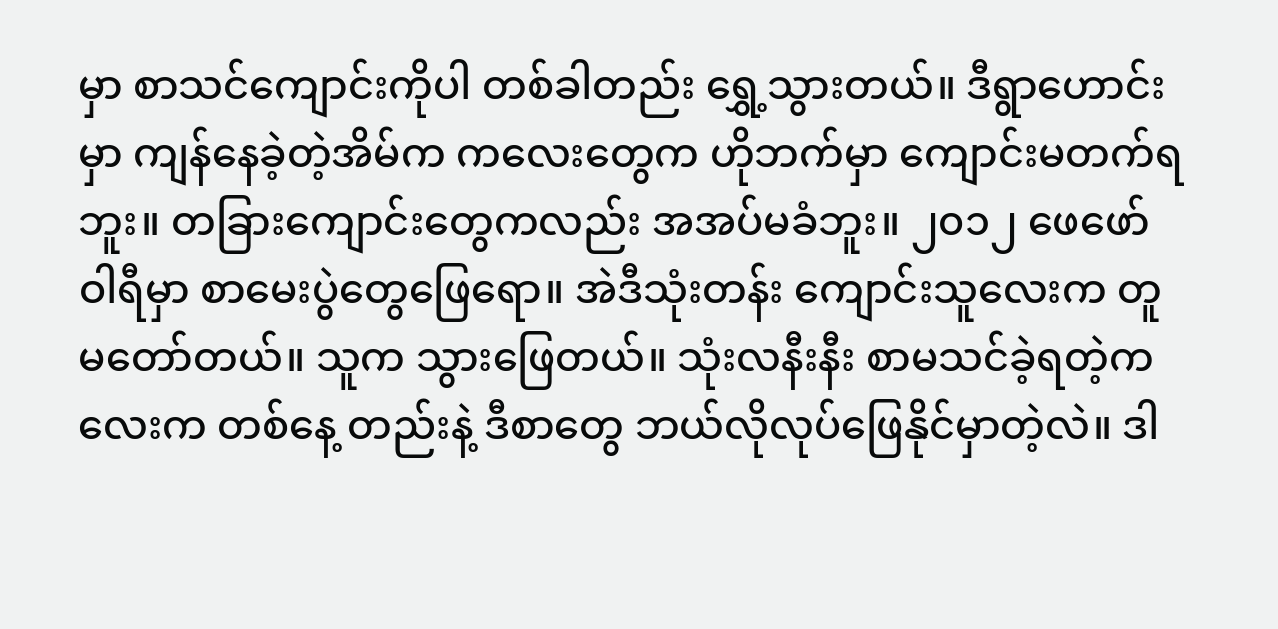မှာ စာသင်ကျောင်းကိုပါ တစ်ခါတည်း ရွှေ့သွားတယ်။ ဒီရွာဟောင်းမှာ ကျန်နေခဲ့တဲ့အိမ်က ကလေးတွေက ဟိုဘက်မှာ ကျောင်းမတက်ရဘူး။ တခြားကျောင်းတွေကလည်း အအပ်မခံဘူး။ ၂၀၁၂ ဖေဖော်ဝါရီမှာ စာမေးပွဲတွေဖြေရော။ အဲဒီသုံးတန်း ကျောင်းသူလေးက တူမတော်တယ်။ သူက သွားဖြေတယ်။ သုံးလနီးနီး စာမသင်ခဲ့ရတဲ့ကလေးက တစ်နေ့ တည်းနဲ့ ဒီစာတွေ ဘယ်လိုလုပ်ဖြေနိုင်မှာတဲ့လဲ။ ဒါ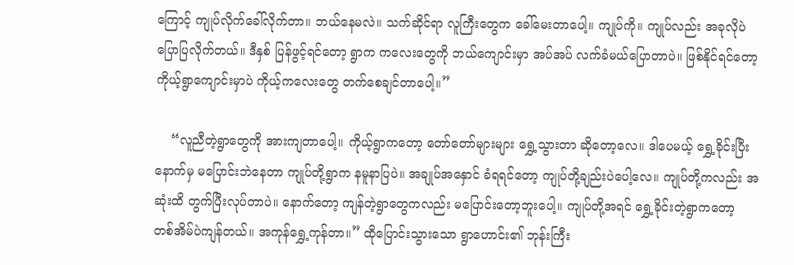ကြောင့် ကျုပ်လိုက်ခေါ်လိုက်တာ။ ဘယ်နေမလဲ။ သက်ဆိုင်ရာ လူကြီးတွေက ခေါ်မေးတာပေါ့။ ကျုပ်ကို။ ကျုပ်လည်း အခုလိုပဲ ပြောပြလိုက်တယ်။ ဒီနှစ် ပြန်ဖွင့်ရင်တော့ ရွာက ကလေးတွေကို ဘယ်ကျောင်းမှာ အပ်အပ် လက်ခံမယ်ပြောတာပဲ။ ဖြစ်နိုင်ရင်တော့ ကိုယ့်ရွာကျောင်းမှာပဲ ကိုယ့်ကလေးတွေ တက်စေချင်တာပေါ့။”

    “လူညီတဲ့ရွာတွေကို အားကျတာပေါ့။ ကိုယ့်ရွာကတော့ တော်တော်များများ ရွှေ့သွားတာ ဆိုတော့လေ။ ဒါပေမယ့် ရွှေ့ခိုင်းပြီးနောက်မှ မပြောင်းဘဲနေတာ ကျုပ်တို့ရွာက နမူနာပြပဲ။ အချုပ်အနှောင် ခံရရင်တော့ ကျုပ်တို့ချည်းပဲပေါ့လေ။ ကျုပ်တို့ကလည်း အဆုံးထိ တွက်ပြီးလုပ်တာပဲ။ နောက်တော့ ကျန်တဲ့ရွာတွေကလည်း မပြောင်းတော့ဘူးပေါ့။ ကျုပ်တို့အရင် ရွှေ့ခိုင်းတဲ့ရွာကတော့ တစ်အိမ်ပဲကျန်တယ်။ အကုန်ရွှေ့ကုန်တာ။” ထိုပြောင်းသွားသော ရွာဟောင်း၏ ဘုန်းကြီး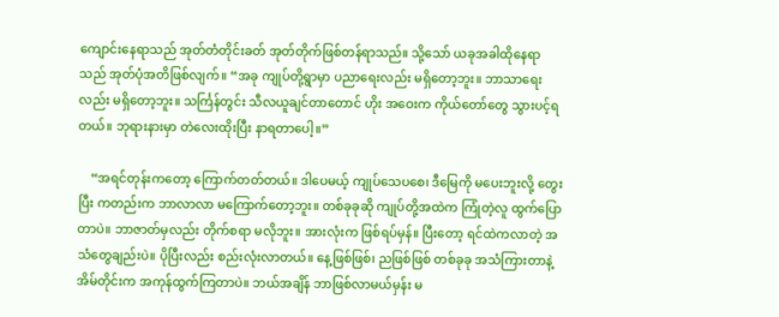ကျောင်းနေရာသည် အုတ်တံတိုင်းခတ် အုတ်တိုက်ဖြစ်တန်ရာသည်။ သို့သော် ယခုအခါထိုနေရာသည် အုတ်ပုံအတိဖြစ်လျက်။ “အခု ကျုပ်တို့ရွာမှာ ပညာရေးလည်း မရှိတော့ဘူး။ ဘာသာရေးလည်း မရှိတော့ဘူး။ သင်္ကြန်တွင်း သီလယူချင်တာတောင် ဟိုး အဝေးက ကိုယ်တော်တွေ သွားပင့်ရတယ်။ ဘုရားနားမှာ တဲလေးထိုးပြီး နာရတာပေါ့။”

    “အရင်တုန်းကတော့ ကြောက်တတ်တယ်။ ဒါပေမယ့် ကျုပ်သေပစေ၊ ဒီမြေကို မပေးဘူးလို့ တွေးပြီး ကတည်းက ဘာလာလာ မကြောက်တော့ဘူး။ တစ်ခုခုဆို ကျုပ်တို့အထဲက ကြုံတဲ့လူ ထွက်ပြောတာပဲ။ ဘာဇာတ်မှလည်း တိုက်စရာ မလိုဘူး။ အားလုံးက ဖြစ်ရပ်မှန်။ ပြီးတော့ ရင်ထဲကလာတဲ့ အသံတွေချည်းပဲ။ ပိုပြီးလည်း စည်းလုံးလာတယ်။ နေ့ဖြစ်ဖြစ်၊ ညဖြစ်ဖြစ် တစ်ခုခု အသံကြားတာနဲ့ အိမ်တိုင်းက အကုန်ထွက်ကြတာပဲ။ ဘယ်အချိန် ဘာဖြစ်လာမယ်မှန်း မ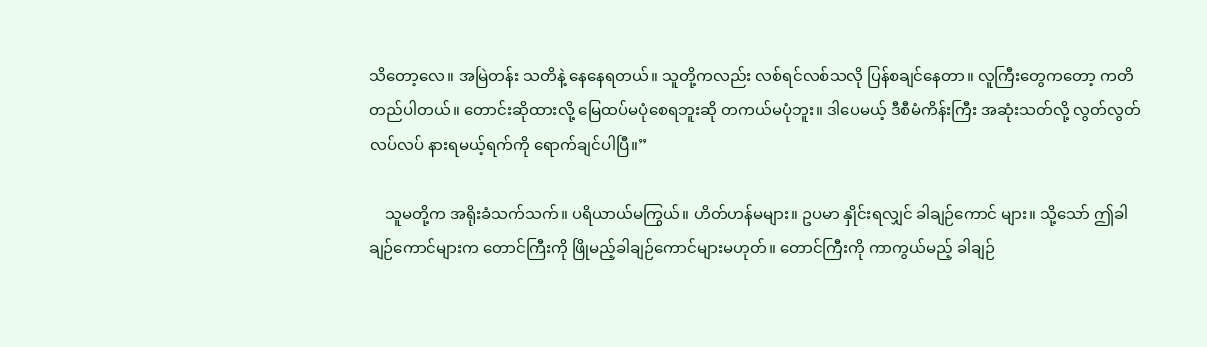သိတော့လေ။ အမြဲတန်း သတိနဲ့ နေနေရတယ်။ သူတို့ကလည်း လစ်ရင်လစ်သလို ပြန်စချင်နေတာ။ လူကြီးတွေကတော့ ကတိတည်ပါတယ်။ တောင်းဆိုထားလို့ မြေထပ်မပုံစေရဘူးဆို တကယ်မပုံဘူး။ ဒါပေမယ့် ဒီစီမံကိန်းကြီး အဆုံးသတ်လို့ လွတ်လွတ်လပ်လပ် နားရမယ့်ရက်ကို ရောက်ချင်ပါပြီ။”

    သူမတို့က အရိုးခံသက်သက်။ ပရိယာယ်မကြွယ်။ ဟိတ်ဟန်မများ။ ဥပမာ နှိုင်းရလျှင် ခါချဉ်ကောင် များ။ သို့သော် ဤခါချဉ်ကောင်များက တောင်ကြီးကို ဖြိုမည့်ခါချဉ်ကောင်များမဟုတ်။ တောင်ကြီးကို ကာကွယ်မည့် ခါချဉ်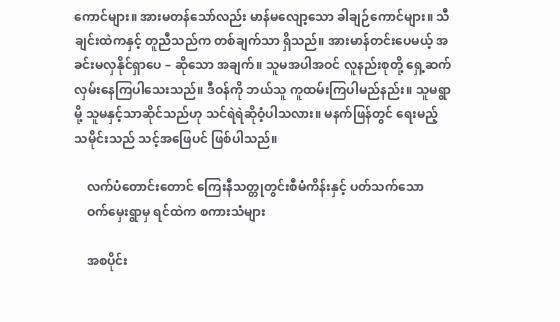ကောင်များ။ အားမတန်သော်လည်း မာန်မလျော့သော ခါချဉ်ကောင်များ။ သီချင်းထဲကနှင့် တူညီသည်က တစ်ချက်သာ ရှိသည်။ အားမာန်တင်းပေမယ့် အခင်းမလှနိုင်ရှာပေ – ဆိုသော အချက်။ သူမအပါအဝင် လူနည်းစုတို့ ရှေ့ဆက်လှမ်းနေကြပါသေးသည်။ ဒီဝန်ကို ဘယ်သူ ကူထမ်းကြပါမည်နည်း။ သူမရွာမို့ သူမနှင့်သာဆိုင်သည်ဟု သင်ရဲရဲဆိုဝံ့ပါသလား။ မနက်ဖြန်တွင် ရေးမည့် သမိုင်းသည် သင့်အဖြေပင် ဖြစ်ပါသည်။

    လက်ပံတောင်းတောင် ကြေးနီသတ္တုတွင်းစီမံကိန်းနှင့် ပတ်သက်သော
    ဝက်မှေးရွာမှ ရင်ထဲက စကားသံများ

    အစပိုင်း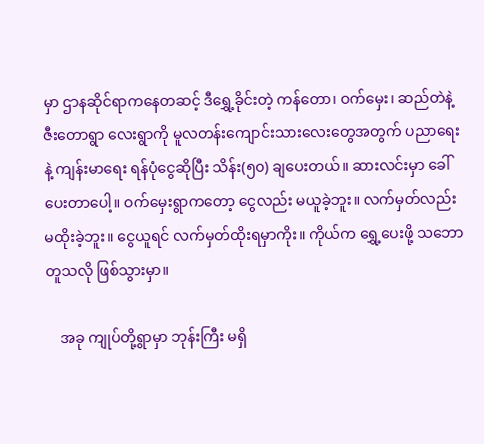မှာ ဌာနဆိုင်ရာကနေတဆင့် ဒီရွှေ့ခိုင်းတဲ့ ကန်တော၊ ဝက်မှေး၊ ဆည်တဲနဲ့ ဇီးတောရွာ လေးရွာကို မူလတန်းကျောင်းသားလေးတွေအတွက် ပညာရေးနဲ့ ကျန်းမာရေး ရန်ပုံငွေဆိုပြီး သိန်း(၅၀) ချပေးတယ်။ ဆားလင်းမှာ ခေါ်ပေးတာပေါ့။ ဝက်မှေးရွာကတော့ ငွေလည်း မယူခဲ့ဘူး။ လက်မှတ်လည်း မထိုးခဲ့ဘူး။ ငွေယူရင် လက်မှတ်ထိုးရမှာကိုး။ ကိုယ်က ရွှေ့ပေးဖို့ သဘောတူသလို ဖြစ်သွားမှာ။

    အခု ကျုပ်တို့ရွာမှာ ဘုန်းကြီး မရှိ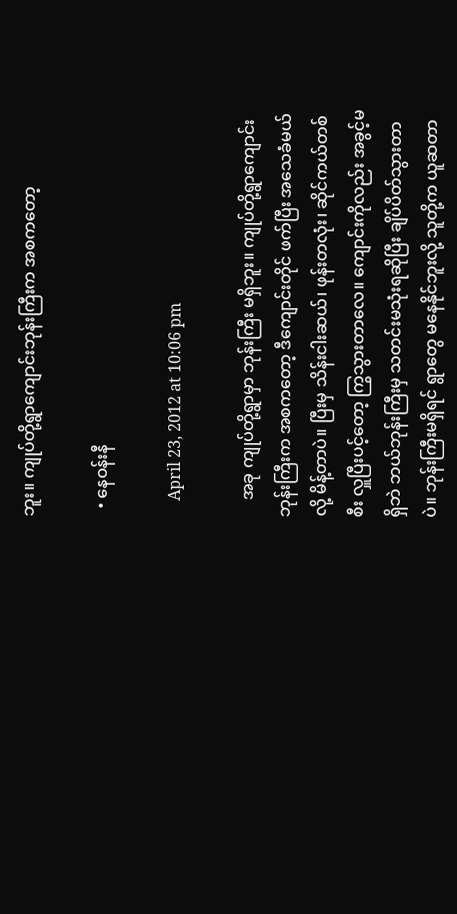ဘူး။ ကျုပ်တို့ရွာကျောင်းဘုန်းကြီးက အစကတော့

  • နေဝန်းနီ

    April 23, 2012 at 10:06 pm

    အခု ကျုပ်တို့ရွာမှာ ဘုန်းကြီး မရှိဘူး။ ကျုပ်တို့ရွာကျောင်းဘုန်းကြီးက အစကတော့ ဒီကျောင်းတိုင် ဖက်ပြီး အသေခံမယ်လို့ မိန့်တာပဲ။ ပြီးမှ သိန်းငါးဆယ်၊ ဖုန်းတလုံး၊ ဆိုင်ကယ်တစ်စီး လှူပြီးပင့်တော့ ကြွသွားတာလေ။ ကျောင်းကိုလည်း အခွင့်မရှိဘဲ ဘယ်ဘုန်းကြီးမှ သတင်းမသုံးရဆိုပြီး ချိပ်ပိတ်သွားတာပဲ။ ဘုန်းကြီးမရှိရင် ရွာတွေ မနေနိုင်ဘူးလို့ သူတို့က ယူဆတာ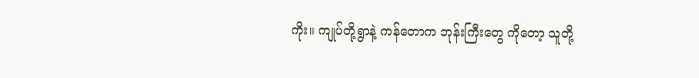ကိုး။ ကျုပ်တို့ရွာနဲ့ ကန်တောက ဘုန်းကြီးတွေ ကိုတော့ သူတို့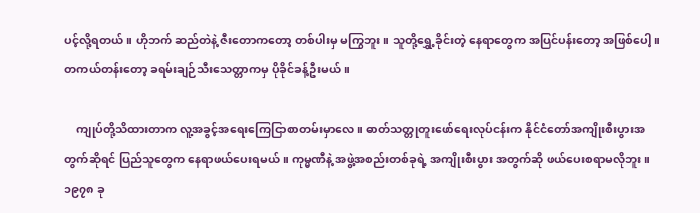ပင့်လို့ရတယ်။ ဟိုဘက် ဆည်တဲနဲ့ ဇီးတောကတော့ တစ်ပါးမှ မကြွဘူး။ သူတို့ရွှေ့ခိုင်းတဲ့ နေရာတွေက အပြင်ပန်းတော့ အဖြစ်ပေါ့။ တကယ်တန်းတော့ ခရမ်းချဉ်သီးသေတ္တာကမှ ပိုခိုင်ခန့်ဦးမယ်။

    ကျုပ်တို့သိထားတာက လူ့အခွင့်အရေးကြေငြာစာတမ်းမှာလေ။ ဓာတ်သတ္တုတူးဖော်ရေးလုပ်ငန်းက နိုင်ငံတော်အကျိုးစီးပွားအတွက်ဆိုရင် ပြည်သူတွေက နေရာဖယ်ပေးရမယ်။ ကုမ္မဏီနဲ့ အဖွဲ့အစည်းတစ်ခုရဲ့ အကျိုးစီးပွား အတွက်ဆို ဖယ်ပေးစရာမလိုဘူး။ ၁၉၇၈ ခု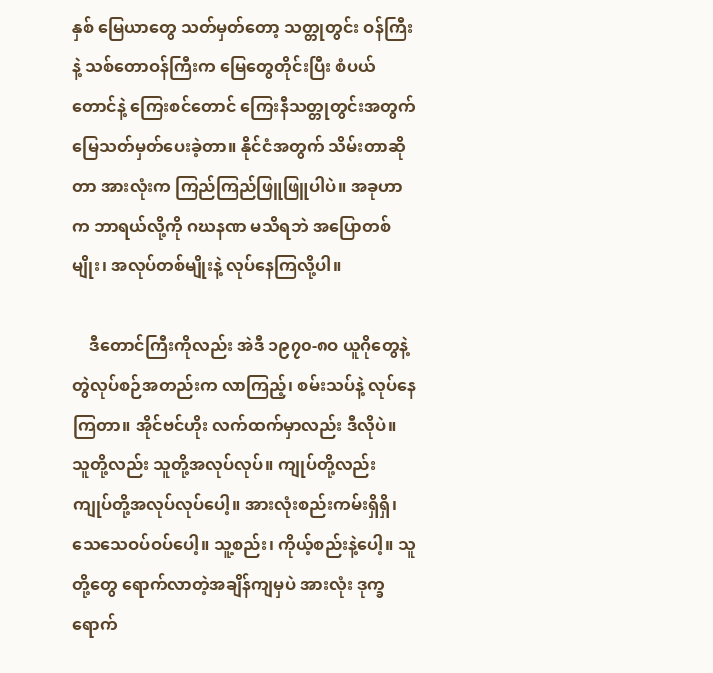နှစ် မြေယာတွေ သတ်မှတ်တော့ သတ္တုတွင်း ဝန်ကြီးနဲ့ သစ်တောဝန်ကြီးက မြေတွေတိုင်းပြီး စံပယ်တောင်နဲ့ ကြေးစင်တောင် ကြေးနီသတ္တုတွင်းအတွက် မြေသတ်မှတ်ပေးခဲ့တာ။ နိုင်ငံအတွက် သိမ်းတာဆိုတာ အားလုံးက ကြည်ကြည်ဖြူဖြူပါပဲ။ အခုဟာက ဘာရယ်လို့ကို ဂဃနဏ မသိရဘဲ အပြောတစ်မျိုး၊ အလုပ်တစ်မျိုးနဲ့ လုပ်နေကြလို့ပါ။

    ဒီတောင်ကြီးကိုလည်း အဲဒီ ၁၉၇၀-၈ဝ ယူဂိုတွေနဲ့ တွဲလုပ်စဉ်အတည်းက လာကြည့်၊ စမ်းသပ်နဲ့ လုပ်နေကြတာ။ အိုင်ဗင်ဟိုး လက်ထက်မှာလည်း ဒီလိုပဲ။ သူတို့လည်း သူတို့အလုပ်လုပ်။ ကျုပ်တို့လည်း ကျုပ်တို့အလုပ်လုပ်ပေါ့။ အားလုံးစည်းကမ်းရှိရှိ၊ သေသေဝပ်ဝပ်ပေါ့။ သူ့စည်း၊ ကိုယ့်စည်းနဲ့ပေါ့။ သူတို့တွေ ရောက်လာတဲ့အချိန်ကျမှပဲ အားလုံး ဒုက္ခရောက်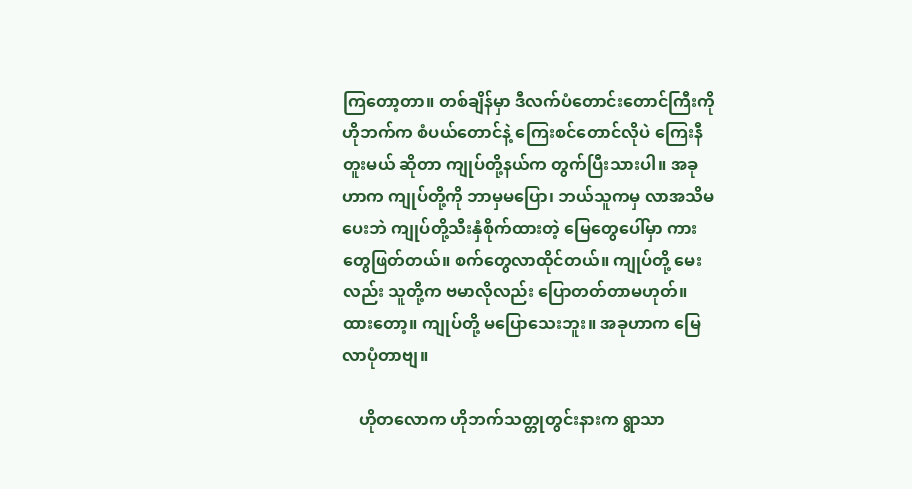ကြတော့တာ။ တစ်ချိန်မှာ ဒီလက်ပံတောင်းတောင်ကြီးကို ဟိုဘက်က စံပယ်တောင်နဲ့ ကြေးစင်တောင်လိုပဲ ကြေးနီတူးမယ် ဆိုတာ ကျုပ်တို့နယ်က တွက်ပြီးသားပါ။ အခုဟာက ကျုပ်တို့ကို ဘာမှမပြော၊ ဘယ်သူကမှ လာအသိမပေးဘဲ ကျုပ်တို့သီးနှံစိုက်ထားတဲ့ မြေတွေပေါ်မှာ ကားတွေဖြတ်တယ်။ စက်တွေလာထိုင်တယ်။ ကျုပ်တို့ မေးလည်း သူတို့က ဗမာလိုလည်း ပြောတတ်တာမဟုတ်။ ထားတော့။ ကျုပ်တို့ မပြောသေးဘူး။ အခုဟာက မြေလာပုံတာဗျ။

    ဟိုတလောက ဟိုဘက်သတ္တုတွင်းနားက ရွာသာ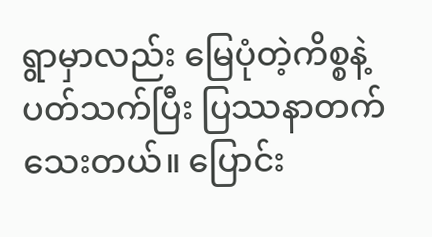ရွာမှာလည်း မြေပုံတဲ့ကိစ္စနဲ့ ပတ်သက်ပြီး ပြဿနာတက်သေးတယ်။ ပြောင်း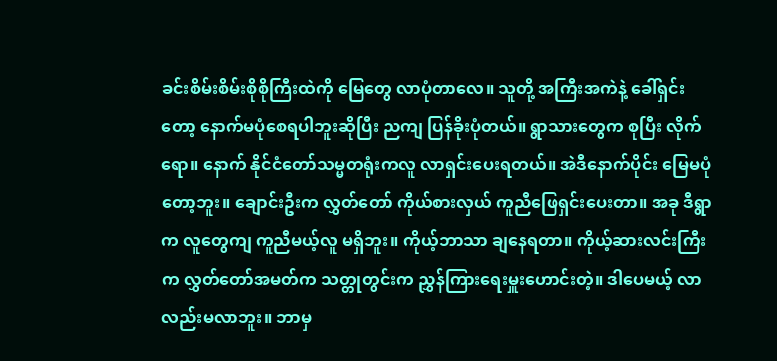ခင်းစိမ်းစိမ်းစိုစိုကြီးထဲကို မြေတွေ လာပုံတာလေ။ သူတို့ အကြီးအကဲနဲ့ ခေါ်ရှင်းတော့ နောက်မပုံစေရပါဘူးဆိုပြီး ညကျ ပြန်ခိုးပုံတယ်။ ရွာသားတွေက စုပြီး လိုက်ရော။ နောက် နိုင်ငံတော်သမ္မတရုံးကလူ လာရှင်းပေးရတယ်။ အဲဒီနောက်ပိုင်း မြေမပုံတော့ဘူး။ ချောင်းဦးက လွှတ်တော် ကိုယ်စားလှယ် ကူညီဖြေရှင်းပေးတာ။ အခု ဒီရွာက လူတွေကျ ကူညီမယ့်လူ မရှိဘူး။ ကိုယ့်ဘာသာ ချနေရတာ။ ကိုယ့်ဆားလင်းကြီးက လွှတ်တော်အမတ်က သတ္တုတွင်းက ညွှန်ကြားရေးမှူးဟောင်းတဲ့။ ဒါပေမယ့် လာလည်းမလာဘူး။ ဘာမှ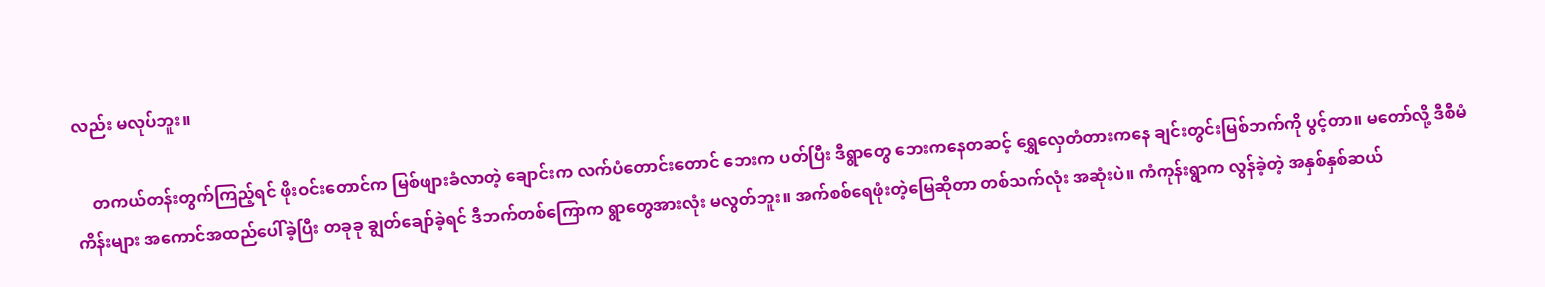လည်း မလုပ်ဘူး။

    တကယ်တန်းတွက်ကြည့်ရင် ဖိုးဝင်းတောင်က မြစ်ဖျားခံလာတဲ့ ချောင်းက လက်ပံတောင်းတောင် ဘေးက ပတ်ပြီး ဒီရွာတွေ ဘေးကနေတဆင့် ရွှေလှေတံတားကနေ ချင်းတွင်းမြစ်ဘက်ကို ပွင့်တာ။ မတော်လို့ ဒီစီမံကိန်းများ အကောင်အထည်ပေါ်ခဲ့ပြီး တခုခု ချွတ်ချော်ခဲ့ရင် ဒီဘက်တစ်ကြောက ရွာတွေအားလုံး မလွတ်ဘူး။ အက်စစ်ရေဖုံးတဲ့မြေဆိုတာ တစ်သက်လုံး အဆုံးပဲ။ ကံကုန်းရွာက လွန်ခဲ့တဲ့ အနှစ်နှစ်ဆယ်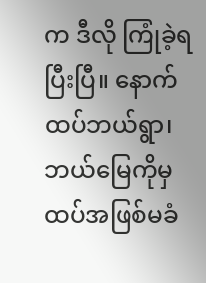က ဒီလို ကြုံခဲ့ရပြီးပြီ။ နောက်ထပ်ဘယ်ရွာ၊ ဘယ်မြေကိုမှ ထပ်အဖြစ်မခံ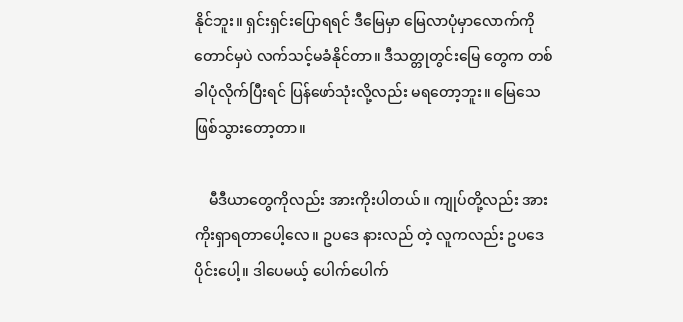နိုင်ဘူး။ ရှင်းရှင်းပြောရရင် ဒီမြေမှာ မြေလာပုံမှာလောက်ကိုတောင်မှပဲ လက်သင့်မခံနိုင်တာ။ ဒီသတ္တုတွင်းမြေ တွေက တစ်ခါပုံလိုက်ပြီးရင် ပြန်ဖော်သုံးလို့လည်း မရတော့ဘူး။ မြေသေဖြစ်သွားတော့တာ။

    မီဒီယာတွေကိုလည်း အားကိုးပါတယ်။ ကျုပ်တို့လည်း အားကိုးရှာရတာပေါ့လေ။ ဥပဒေ နားလည် တဲ့ လူကလည်း ဥပဒေပိုင်းပေါ့။ ဒါပေမယ့် ပေါက်ပေါက်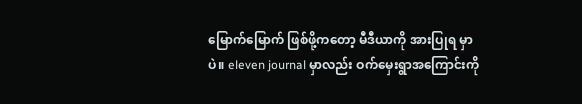မြောက်မြောက် ဖြစ်ဖို့ကတော့ မီဒီယာကို အားပြုရ မှာပဲ။ eleven journal မှာလည်း ဝက်မှေးရွာအကြောင်းကို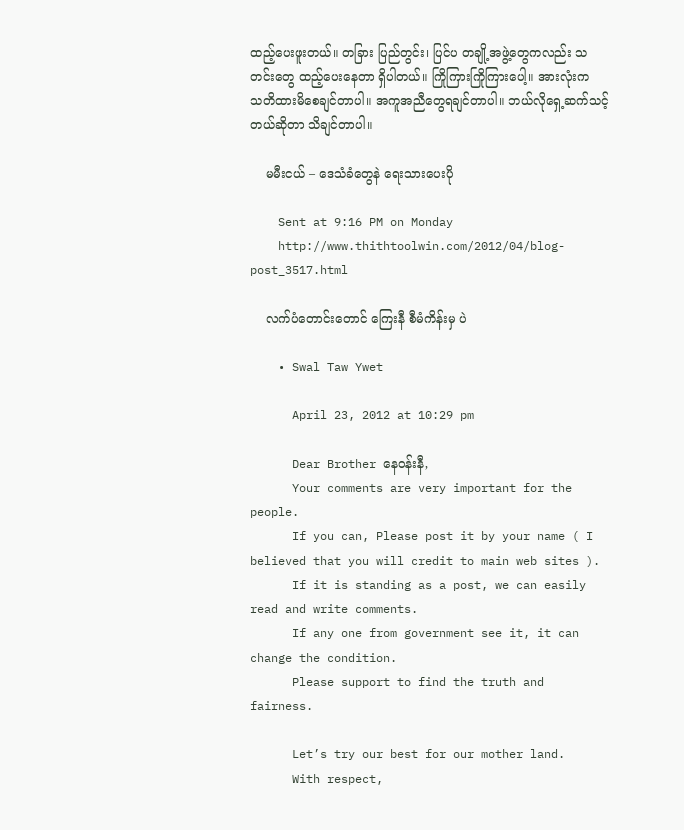ထည့်ပေးဖူးတယ်။ တခြား ပြည်တွင်း၊ ပြင်ပ တချို့အဖွဲ့တွေကလည်း သတင်းတွေ ထည့်ပေးနေတာ ရှိပါတယ်။ ကြိုကြားကြိုကြားပေါ့။ အားလုံးက သတိထားမိစေချင်တာပါ။ အကူအညီတွေရချင်တာပါ။ ဘယ်လိုရှေ့ဆက်သင့်တယ်ဆိုတာ သိချင်တာပါ။

    မမီးငယ် – ဒေသံခံတွေနဲ ရေးသားပေးပို

    Sent at 9:16 PM on Monday
    http://www.thithtoolwin.com/2012/04/blog-post_3517.html

    လက်ပံတောင်းတောင် ကြေးနီ စီမံကိန်းမှ ပဲ

    • Swal Taw Ywet

      April 23, 2012 at 10:29 pm

      Dear Brother နေဝန်းနီ,
      Your comments are very important for the people.
      If you can, Please post it by your name ( I believed that you will credit to main web sites ).
      If it is standing as a post, we can easily read and write comments.
      If any one from government see it, it can change the condition.
      Please support to find the truth and fairness.

      Let’s try our best for our mother land.
      With respect,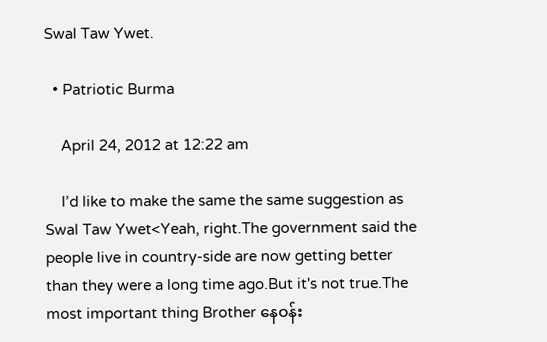Swal Taw Ywet.

  • Patriotic Burma

    April 24, 2012 at 12:22 am

    I’d like to make the same the same suggestion as Swal Taw Ywet<Yeah, right.The government said the people live in country-side are now getting better than they were a long time ago.But it's not true.The most important thing Brother နေဝန်း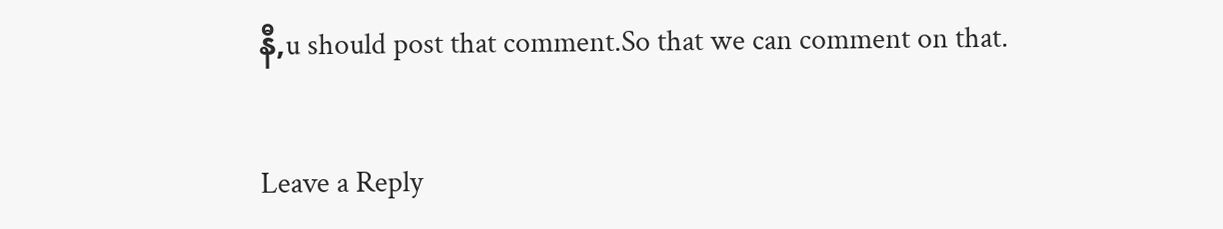နီ,u should post that comment.So that we can comment on that.

Leave a Reply